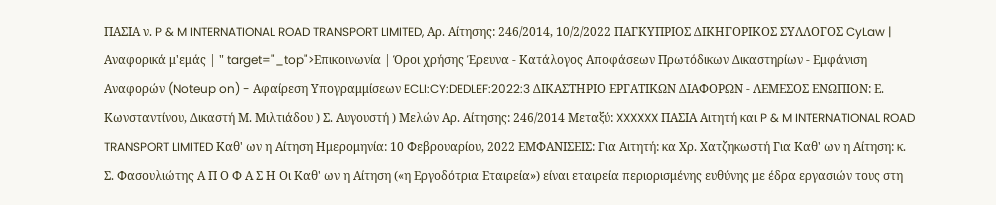ΠΑΣΙΑ ν. P & M INTERNATIONAL ROAD TRANSPORT LIMITED, Αρ. Αίτησης: 246/2014, 10/2/2022 ΠΑΓΚΥΠΡΙΟΣ ΔΙΚΗΓΟΡΙΚΟΣ ΣΥΛΛΟΓΟΣ CyLaw | Αναφορικά μ'εμάς | " target="_top">Επικοινωνία | Όροι χρήσης Έρευνα - Κατάλογος Αποφάσεων Πρωτόδικων Δικαστηρίων - Εμφάνιση Αναφορών (Noteup on) - Αφαίρεση Υπογραμμίσεων ECLI:CY:DEDLEF:2022:3 ΔΙΚΑΣΤΗΡΙΟ ΕΡΓΑΤΙΚΩΝ ΔΙΑΦΟΡΩΝ - ΛΕΜΕΣΟΣ ΕΝΩΠΙΟΝ: Ε. Κωνσταντίνου, Δικαστή Μ. Μιλτιάδου ) Σ. Αυγουστή ) Μελών Αρ. Αίτησης: 246/2014 Μεταξύ: XXXXXX ΠΑΣΙΑ Αιτητή και P & M INTERNATIONAL ROAD TRANSPORT LIMITED Καθ' ων η Αίτηση Ημερομηνία: 10 Φεβρουαρίου, 2022 ΕΜΦΑΝΙΣΕΙΣ: Για Αιτητή: κα Χρ. Χατζηκωστή Για Καθ' ων η Αίτηση: κ. Σ. Φασουλιώτης Α Π Ο Φ Α Σ Η Οι Καθ' ων η Αίτηση («η Εργοδότρια Εταιρεία») είναι εταιρεία περιορισμένης ευθύνης με έδρα εργασιών τους στη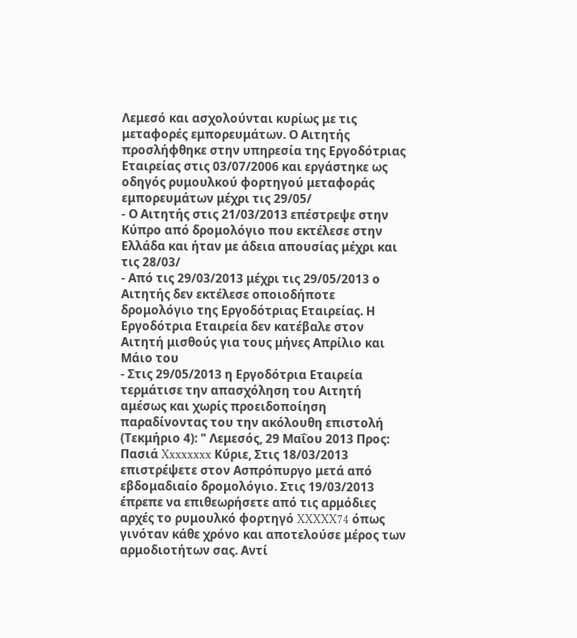Λεμεσό και ασχολούνται κυρίως με τις μεταφορές εμπορευμάτων. Ο Αιτητής προσλήφθηκε στην υπηρεσία της Εργοδότριας Εταιρείας στις 03/07/2006 και εργάστηκε ως οδηγός ρυμουλκού φορτηγού μεταφοράς εμπορευμάτων μέχρι τις 29/05/
- Ο Αιτητής στις 21/03/2013 επέστρεψε στην Κύπρο από δρομολόγιο που εκτέλεσε στην Ελλάδα και ήταν με άδεια απουσίας μέχρι και τις 28/03/
- Από τις 29/03/2013 μέχρι τις 29/05/2013 ο Αιτητής δεν εκτέλεσε οποιοδήποτε δρομολόγιο της Εργοδότριας Εταιρείας. Η Εργοδότρια Εταιρεία δεν κατέβαλε στον Αιτητή μισθούς για τους μήνες Απρίλιο και Μάιο του
- Στις 29/05/2013 η Εργοδότρια Εταιρεία τερμάτισε την απασχόληση του Αιτητή αμέσως και χωρίς προειδοποίηση παραδίνοντας του την ακόλουθη επιστολή (Τεκμήριο 4): " Λεμεσός, 29 Μαΐου 2013 Προς: Πασιά Xxxxxxxx Κύριε, Στις 18/03/2013 επιστρέψετε στον Ασπρόπυργο μετά από εβδομαδιαίο δρομολόγιο. Στις 19/03/2013 έπρεπε να επιθεωρήσετε από τις αρμόδιες αρχές το ρυμουλκό φορτηγό XXXXX74 όπως γινόταν κάθε χρόνο και αποτελούσε μέρος των αρμοδιοτήτων σας. Αντί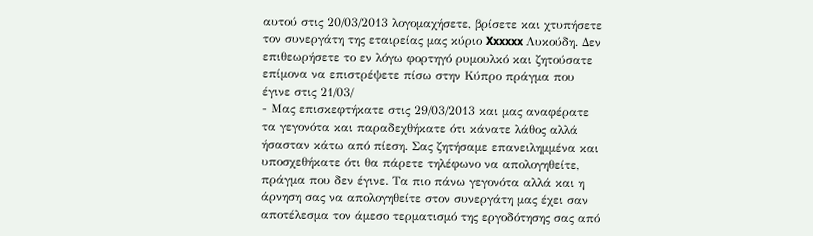αυτού στις 20/03/2013 λογομαχήσετε, βρίσετε και χτυπήσετε τον συνεργάτη της εταιρείας μας κύριο Xxxxxx Λυκούδη. Δεν επιθεωρήσετε το εν λόγω φορτηγό ρυμουλκό και ζητούσατε επίμονα να επιστρέψετε πίσω στην Κύπρο πράγμα που έγινε στις 21/03/
- Μας επισκεφτήκατε στις 29/03/2013 και μας αναφέρατε τα γεγονότα και παραδεχθήκατε ότι κάνατε λάθος αλλά ήσασταν κάτω από πίεση. Σας ζητήσαμε επανειλημμένα και υποσχεθήκατε ότι θα πάρετε τηλέφωνο να απολογηθείτε, πράγμα που δεν έγινε. Τα πιο πάνω γεγονότα αλλά και η άρνηση σας να απολογηθείτε στον συνεργάτη μας έχει σαν αποτέλεσμα τον άμεσο τερματισμό της εργοδότησης σας από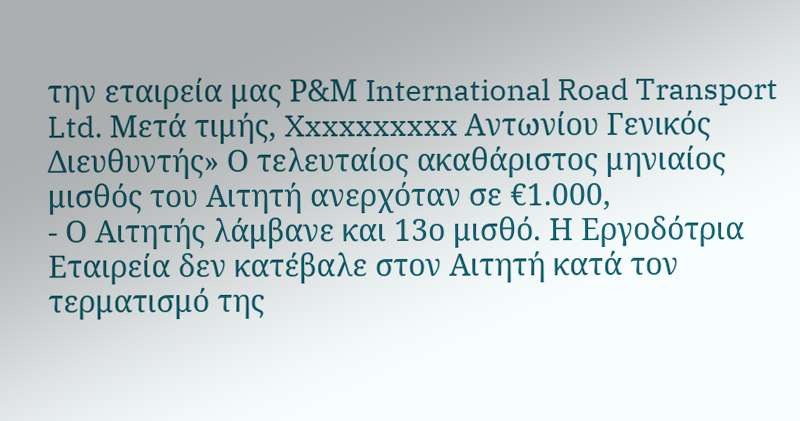την εταιρεία μας Ρ&Μ International Road Transport Ltd. Μετά τιμής, Xxxxxxxxxx Αντωνίου Γενικός Διευθυντής» Ο τελευταίος ακαθάριστος μηνιαίος μισθός του Αιτητή ανερχόταν σε €1.000,
- Ο Αιτητής λάμβανε και 13ο μισθό. Η Εργοδότρια Εταιρεία δεν κατέβαλε στον Αιτητή κατά τον τερματισμό της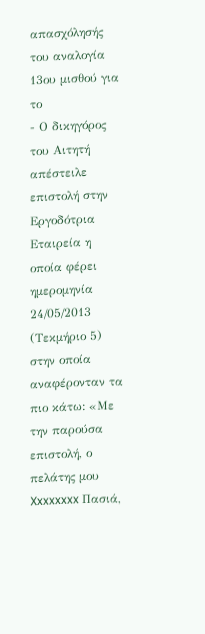απασχόλησής του αναλογία 13ου μισθού για το
- Ο δικηγόρος του Αιτητή απέστειλε επιστολή στην Εργοδότρια Εταιρεία η οποία φέρει ημερομηνία 24/05/2013 (Τεκμήριο 5) στην οποία αναφέρονταν τα πιο κάτω: «Με την παρούσα επιστολή, ο πελάτης μου Xxxxxxxx Πασιά,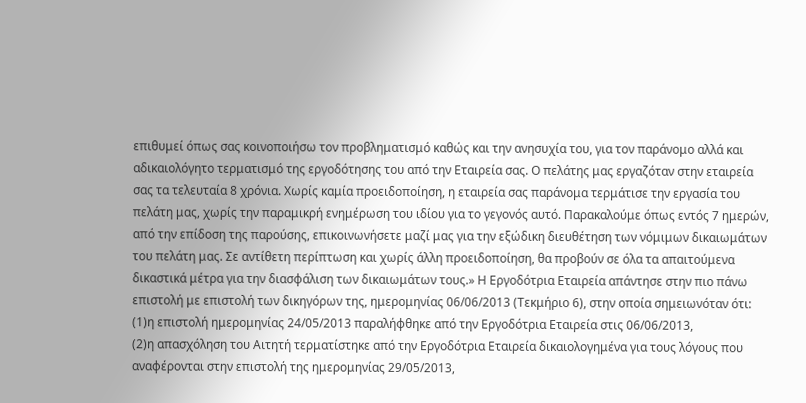επιθυμεί όπως σας κοινοποιήσω τον προβληματισμό καθώς και την ανησυχία του, για τον παράνομο αλλά και αδικαιολόγητο τερματισμό της εργοδότησης του από την Εταιρεία σας. Ο πελάτης μας εργαζόταν στην εταιρεία σας τα τελευταία 8 χρόνια. Χωρίς καμία προειδοποίηση, η εταιρεία σας παράνομα τερμάτισε την εργασία του πελάτη μας, χωρίς την παραμικρή ενημέρωση του ιδίου για το γεγονός αυτό. Παρακαλούμε όπως εντός 7 ημερών, από την επίδοση της παρούσης, επικοινωνήσετε μαζί μας για την εξώδικη διευθέτηση των νόμιμων δικαιωμάτων του πελάτη μας. Σε αντίθετη περίπτωση και χωρίς άλλη προειδοποίηση, θα προβούν σε όλα τα απαιτούμενα δικαστικά μέτρα για την διασφάλιση των δικαιωμάτων τους.» Η Εργοδότρια Εταιρεία απάντησε στην πιο πάνω επιστολή με επιστολή των δικηγόρων της, ημερομηνίας 06/06/2013 (Τεκμήριο 6), στην οποία σημειωνόταν ότι:
(1)η επιστολή ημερομηνίας 24/05/2013 παραλήφθηκε από την Εργοδότρια Εταιρεία στις 06/06/2013,
(2)η απασχόληση του Αιτητή τερματίστηκε από την Εργοδότρια Εταιρεία δικαιολογημένα για τους λόγους που αναφέρονται στην επιστολή της ημερομηνίας 29/05/2013,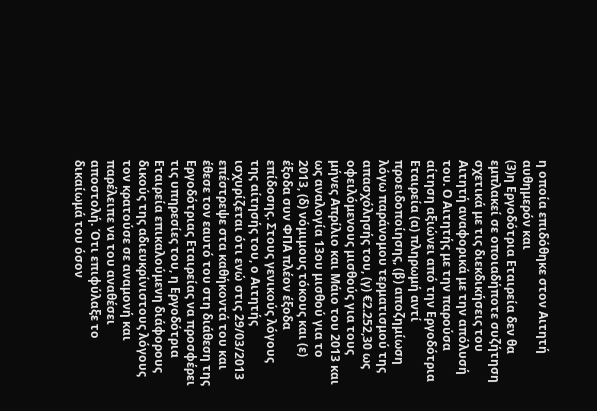η οποία επιδόθηκε στον Αιτητή αυθημερόν και
(3)η Εργοδότρια Εταιρεία δεν θα εμπλακεί σε οποιαδήποτε συζήτηση σχετικά με τις διεκδικήσεις του Αιτητή αναφορικά με την απόλυσή του. Ο Αιτητής με την παρούσα αίτηση αξιώνει από την Εργοδότρια Εταιρεία (α) πληρωμή αντί προειδοποίησης, (β) αποζημίωση λόγω παράνομου τερματισμού της απασχόλησής του, (γ) €2.252,30 ως οφειλόμενους μισθούς για τους μήνες Απρίλιο και Μάιο του 2013 και ως αναλογία 13ου μισθού για το 2013, (δ) νόμιμους τόκους και (ε) έξοδα συν ΦΠΑ πλέον έξοδα επίδοσης. Στους γενικούς λόγους της αίτησής του, ο Αιτητής ισχυρίζεται ότι ενώ στις 29/03/2013 επέστρεψε στα καθήκοντά του και έθεσε τον εαυτό του στη διάθεση της Εργοδότριας Εταιρείας να προσφέρει τις υπηρεσίες του, η Εργοδότρια Εταιρεία επικαλούμενη διάφορους δικούς της αδιευκρίνιστους λόγους τον κρατούσε σε αναμονή και παρέλειπε να του αναθέσει αποστολή. Ότι επιφύλαξε το δικαίωμά του όσον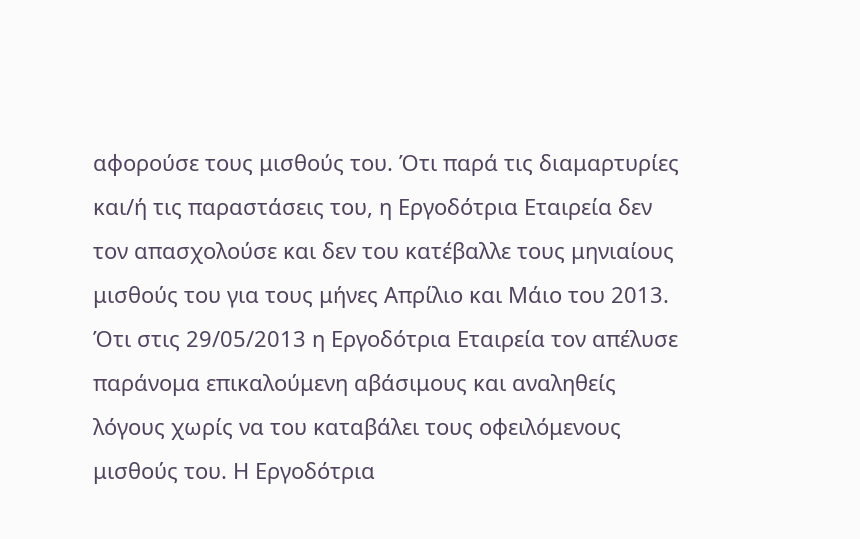αφορούσε τους μισθούς του. Ότι παρά τις διαμαρτυρίες και/ή τις παραστάσεις του, η Εργοδότρια Εταιρεία δεν τον απασχολούσε και δεν του κατέβαλλε τους μηνιαίους μισθούς του για τους μήνες Απρίλιο και Μάιο του 2013. Ότι στις 29/05/2013 η Εργοδότρια Εταιρεία τον απέλυσε παράνομα επικαλούμενη αβάσιμους και αναληθείς λόγους χωρίς να του καταβάλει τους οφειλόμενους μισθούς του. Η Εργοδότρια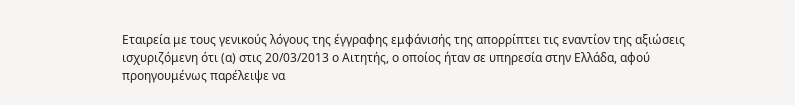Εταιρεία με τους γενικούς λόγους της έγγραφης εμφάνισής της απορρίπτει τις εναντίον της αξιώσεις ισχυριζόμενη ότι (α) στις 20/03/2013 ο Αιτητής, ο οποίος ήταν σε υπηρεσία στην Ελλάδα, αφού προηγουμένως παρέλειψε να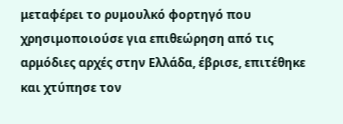μεταφέρει το ρυμουλκό φορτηγό που χρησιμοποιούσε για επιθεώρηση από τις αρμόδιες αρχές στην Ελλάδα, έβρισε, επιτέθηκε και χτύπησε τον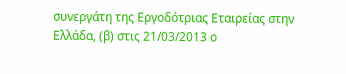συνεργάτη της Εργοδότριας Εταιρείας στην Ελλάδα, (β) στις 21/03/2013 ο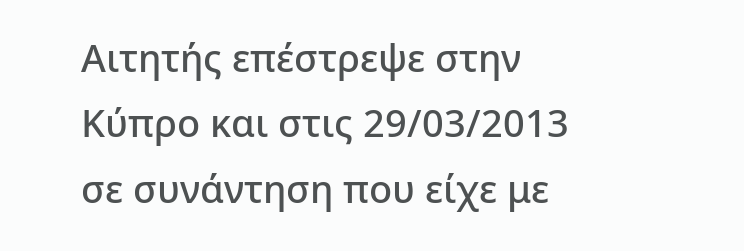Αιτητής επέστρεψε στην Κύπρο και στις 29/03/2013 σε συνάντηση που είχε με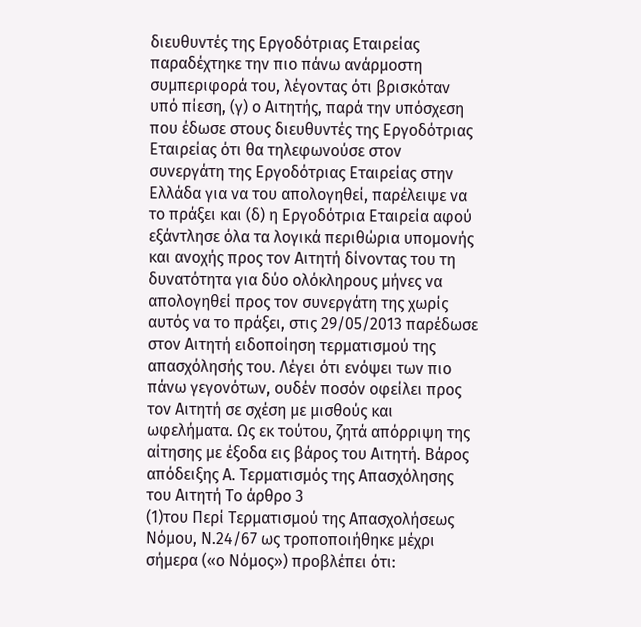διευθυντές της Εργοδότριας Εταιρείας παραδέχτηκε την πιο πάνω ανάρμοστη συμπεριφορά του, λέγοντας ότι βρισκόταν υπό πίεση, (γ) ο Αιτητής, παρά την υπόσχεση που έδωσε στους διευθυντές της Εργοδότριας Εταιρείας ότι θα τηλεφωνούσε στον συνεργάτη της Εργοδότριας Εταιρείας στην Ελλάδα για να του απολογηθεί, παρέλειψε να το πράξει και (δ) η Εργοδότρια Εταιρεία αφού εξάντλησε όλα τα λογικά περιθώρια υπομονής και ανοχής προς τον Αιτητή δίνοντας του τη δυνατότητα για δύο ολόκληρους μήνες να απολογηθεί προς τον συνεργάτη της χωρίς αυτός να το πράξει, στις 29/05/2013 παρέδωσε στον Αιτητή ειδοποίηση τερματισμού της απασχόλησής του. Λέγει ότι ενόψει των πιο πάνω γεγονότων, ουδέν ποσόν οφείλει προς τον Αιτητή σε σχέση με μισθούς και ωφελήματα. Ως εκ τούτου, ζητά απόρριψη της αίτησης με έξοδα εις βάρος του Αιτητή. Βάρος απόδειξης Α. Τερματισμός της Απασχόλησης του Αιτητή Το άρθρο 3
(1)του Περί Τερματισμού της Απασχολήσεως Νόμου, Ν.24/67 ως τροποποιήθηκε μέχρι σήμερα («ο Νόμος») προβλέπει ότι: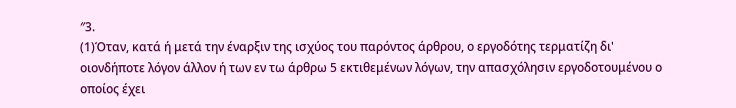″3.
(1)Όταν, κατά ή μετά την έναρξιν της ισχύος του παρόντος άρθρου, ο εργοδότης τερματίζη δι' οιονδήποτε λόγον άλλον ή των εν τω άρθρω 5 εκτιθεμένων λόγων, την απασχόλησιν εργοδοτουμένου ο οποίος έχει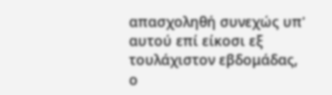απασχοληθή συνεχώς υπ' αυτού επί είκοσι εξ τουλάχιστον εβδομάδας, ο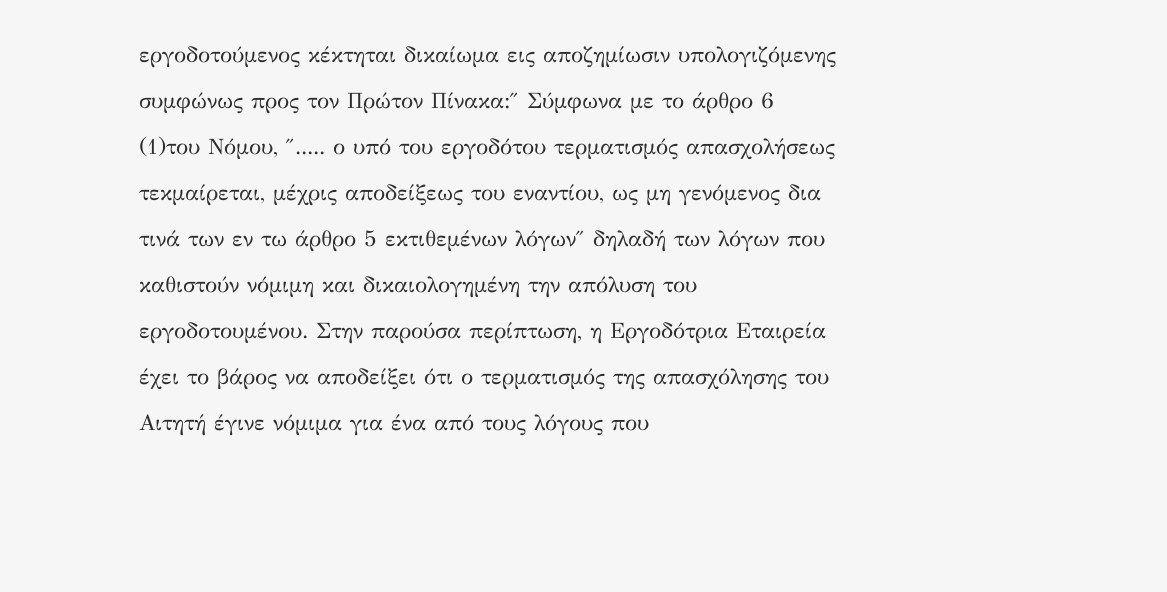εργοδοτούμενος κέκτηται δικαίωμα εις αποζημίωσιν υπολογιζόμενης συμφώνως προς τον Πρώτον Πίνακα:″ Σύμφωνα με το άρθρο 6
(1)του Νόμου, ″..... ο υπό του εργοδότου τερματισμός απασχολήσεως τεκμαίρεται, μέχρις αποδείξεως του εναντίου, ως μη γενόμενος δια τινά των εν τω άρθρο 5 εκτιθεμένων λόγων″ δηλαδή των λόγων που καθιστούν νόμιμη και δικαιολογημένη την απόλυση του εργοδοτουμένου. Στην παρούσα περίπτωση, η Εργοδότρια Εταιρεία έχει το βάρος να αποδείξει ότι ο τερματισμός της απασχόλησης του Αιτητή έγινε νόμιμα για ένα από τους λόγους που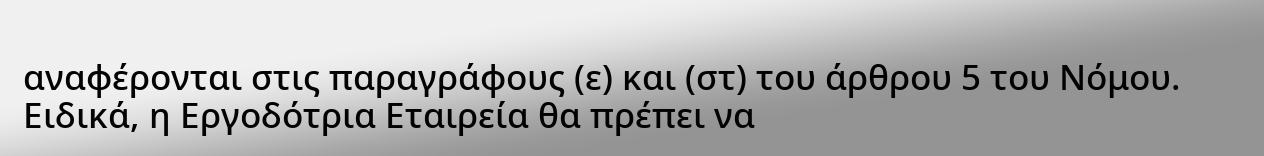αναφέρονται στις παραγράφους (ε) και (στ) του άρθρου 5 του Νόμου. Ειδικά, η Εργοδότρια Εταιρεία θα πρέπει να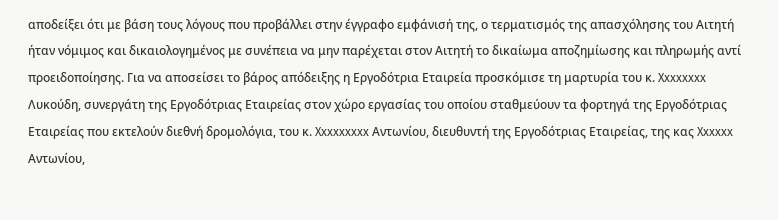αποδείξει ότι με βάση τους λόγους που προβάλλει στην έγγραφο εμφάνισή της, ο τερματισμός της απασχόλησης του Αιτητή ήταν νόμιμος και δικαιολογημένος με συνέπεια να μην παρέχεται στον Αιτητή το δικαίωμα αποζημίωσης και πληρωμής αντί προειδοποίησης. Για να αποσείσει το βάρος απόδειξης η Εργοδότρια Εταιρεία προσκόμισε τη μαρτυρία του κ. Xxxxxxxx Λυκούδη, συνεργάτη της Εργοδότριας Εταιρείας στον χώρο εργασίας του οποίου σταθμεύουν τα φορτηγά της Εργοδότριας Εταιρείας που εκτελούν διεθνή δρομολόγια, του κ. Xxxxxxxxx Αντωνίου, διευθυντή της Εργοδότριας Εταιρείας, της κας Xxxxxx Αντωνίου,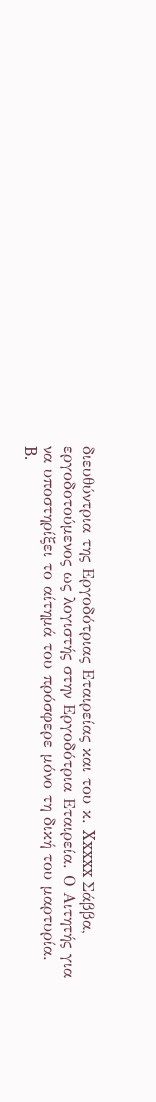διευθύντρια της Εργοδότριας Εταιρείας και του κ. Xxxxx Σάββα, εργοδοτούμενος ως λογιστής στην Εργοδότρια Εταιρεία. Ο Αιτητής για να υποστηρίξει το αίτημά του πρόσφερε μόνο τη δική του μαρτυρία. B.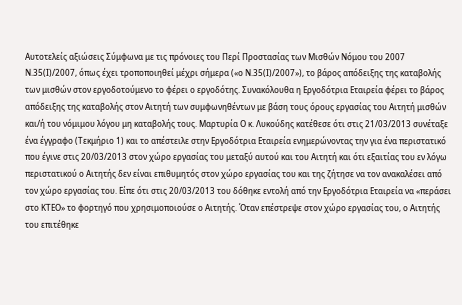Αυτοτελείς αξιώσεις Σύμφωνα με τις πρόνοιες του Περί Προστασίας των Μισθών Νόμου του 2007 Ν.35(Ι)/2007, όπως έχει τροποποιηθεί μέχρι σήμερα («ο Ν.35(Ι)/2007»), το βάρος απόδειξης της καταβολής των μισθών στον εργοδοτούμενο το φέρει ο εργοδότης. Συνακόλουθα η Εργοδότρια Εταιρεία φέρει το βάρος απόδειξης της καταβολής στον Αιτητή των συμφωνηθέντων με βάση τους όρους εργασίας του Αιτητή μισθών και/ή του νόμιμου λόγου μη καταβολής τους. Μαρτυρία Ο κ. Λυκούδης κατέθεσε ότι στις 21/03/2013 συνέταξε ένα έγγραφο (Τεκμήριο 1) και το απέστειλε στην Εργοδότρια Εταιρεία ενημερώνοντας την για ένα περιστατικό που έγινε στις 20/03/2013 στον χώρο εργασίας του μεταξύ αυτού και του Αιτητή και ότι εξαιτίας του εν λόγω περιστατικού ο Αιτητής δεν είναι επιθυμητός στον χώρο εργασίας του και της ζήτησε να τον ανακαλέσει από τον χώρο εργασίας του. Είπε ότι στις 20/03/2013 του δόθηκε εντολή από την Εργοδότρια Εταιρεία να «περάσει στο ΚΤΕΟ» το φορτηγό που χρησιμοποιούσε ο Αιτητής. Όταν επέστρεψε στον χώρο εργασίας του, ο Αιτητής του επιτέθηκε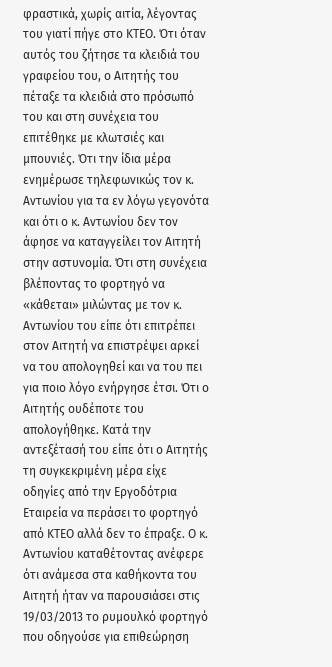φραστικά, χωρίς αιτία, λέγοντας του γιατί πήγε στο ΚΤΕΟ. Ότι όταν αυτός του ζήτησε τα κλειδιά του γραφείου του, ο Αιτητής του πέταξε τα κλειδιά στο πρόσωπό του και στη συνέχεια του επιτέθηκε με κλωτσιές και μπουνιές. Ότι την ίδια μέρα ενημέρωσε τηλεφωνικώς τον κ. Αντωνίου για τα εν λόγω γεγονότα και ότι ο κ. Αντωνίου δεν τον άφησε να καταγγείλει τον Αιτητή στην αστυνομία. Ότι στη συνέχεια βλέποντας το φορτηγό να «κάθεται» μιλώντας με τον κ. Αντωνίου του είπε ότι επιτρέπει στον Αιτητή να επιστρέψει αρκεί να του απολογηθεί και να του πει για ποιο λόγο ενήργησε έτσι. Ότι ο Αιτητής ουδέποτε του απολογήθηκε. Κατά την αντεξέτασή του είπε ότι ο Αιτητής τη συγκεκριμένη μέρα είχε οδηγίες από την Εργοδότρια Εταιρεία να περάσει το φορτηγό από ΚΤΕΟ αλλά δεν το έπραξε. Ο κ. Αντωνίου καταθέτοντας ανέφερε ότι ανάμεσα στα καθήκοντα του Αιτητή ήταν να παρουσιάσει στις 19/03/2013 το ρυμουλκό φορτηγό που οδηγούσε για επιθεώρηση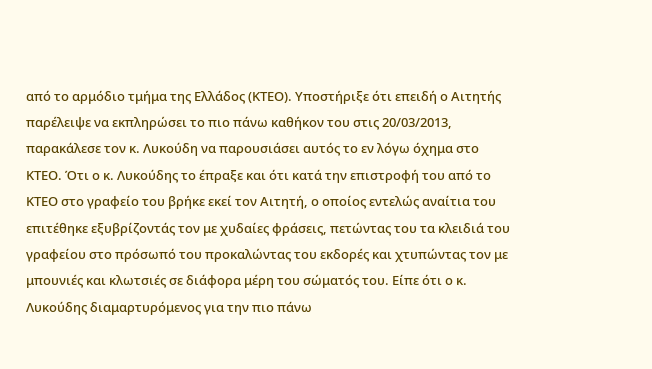από το αρμόδιο τμήμα της Ελλάδος (ΚΤΕΟ). Υποστήριξε ότι επειδή ο Αιτητής παρέλειψε να εκπληρώσει το πιο πάνω καθήκον του στις 20/03/2013, παρακάλεσε τον κ. Λυκούδη να παρουσιάσει αυτός το εν λόγω όχημα στο ΚΤΕΟ. Ότι ο κ. Λυκούδης το έπραξε και ότι κατά την επιστροφή του από το ΚΤΕΟ στο γραφείο του βρήκε εκεί τον Αιτητή, ο οποίος εντελώς αναίτια του επιτέθηκε εξυβρίζοντάς τον με χυδαίες φράσεις, πετώντας του τα κλειδιά του γραφείου στο πρόσωπό του προκαλώντας του εκδορές και χτυπώντας τον με μπουνιές και κλωτσιές σε διάφορα μέρη του σώματός του. Είπε ότι ο κ. Λυκούδης διαμαρτυρόμενος για την πιο πάνω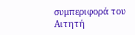συμπεριφορά του Αιτητή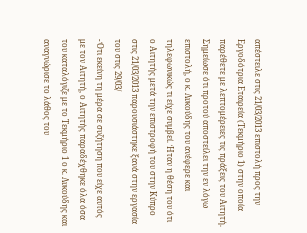απέστειλε στις 21/03/2013 επιστολή προς την Εργοδότρια Εταιρεία (Τεκμήριο 1) στην οποία παρέθετε με λεπτομέρειες τις πράξεις του Αιτητή. Σημείωσε ότι προτού αποστείλει την εν λόγω επιστολή, ο κ. Λυκούδης του ανέφερε και τηλεφωνικώς τι είχε συμβεί. Ήταν η θέση του ότι ο Αιτητής μετά την επιστροφή του στην Κύπρο στις 21/03/2013 παρουσιάστηκε ξανά στην εργασία του στις 29/03/
- Ότι εκείνη τη μέρα σε συζήτηση που είχε αυτός με τον Αιτητή, ο Αιτητής παραδέχθηκε όλα όσα του καταλόγιζε με το Τεκμήριο 1 ο κ. Λυκούδης και αναγνώρισε το λάθος του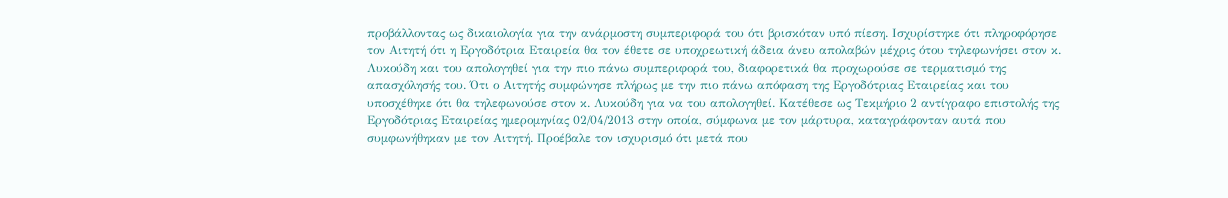προβάλλοντας ως δικαιολογία για την ανάρμοστη συμπεριφορά του ότι βρισκόταν υπό πίεση. Ισχυρίστηκε ότι πληροφόρησε τον Αιτητή ότι η Εργοδότρια Εταιρεία θα τον έθετε σε υποχρεωτική άδεια άνευ απολαβών μέχρις ότου τηλεφωνήσει στον κ. Λυκούδη και του απολογηθεί για την πιο πάνω συμπεριφορά του, διαφορετικά θα προχωρούσε σε τερματισμό της απασχόλησής του. Ότι ο Αιτητής συμφώνησε πλήρως με την πιο πάνω απόφαση της Εργοδότριας Εταιρείας και του υποσχέθηκε ότι θα τηλεφωνούσε στον κ. Λυκούδη για να του απολογηθεί. Κατέθεσε ως Τεκμήριο 2 αντίγραφο επιστολής της Εργοδότριας Εταιρείας ημερομηνίας 02/04/2013 στην οποία, σύμφωνα με τον μάρτυρα, καταγράφονταν αυτά που συμφωνήθηκαν με τον Αιτητή. Προέβαλε τον ισχυρισμό ότι μετά που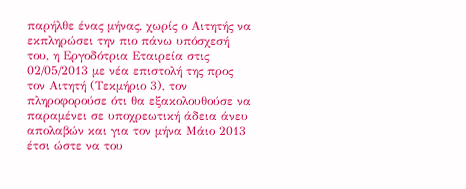παρήλθε ένας μήνας, χωρίς ο Αιτητής να εκπληρώσει την πιο πάνω υπόσχεσή του, η Εργοδότρια Εταιρεία στις 02/05/2013 με νέα επιστολή της προς τον Αιτητή (Τεκμήριο 3), τον πληροφορούσε ότι θα εξακολουθούσε να παραμένει σε υποχρεωτική άδεια άνευ απολαβών και για τον μήνα Μάιο 2013 έτσι ώστε να του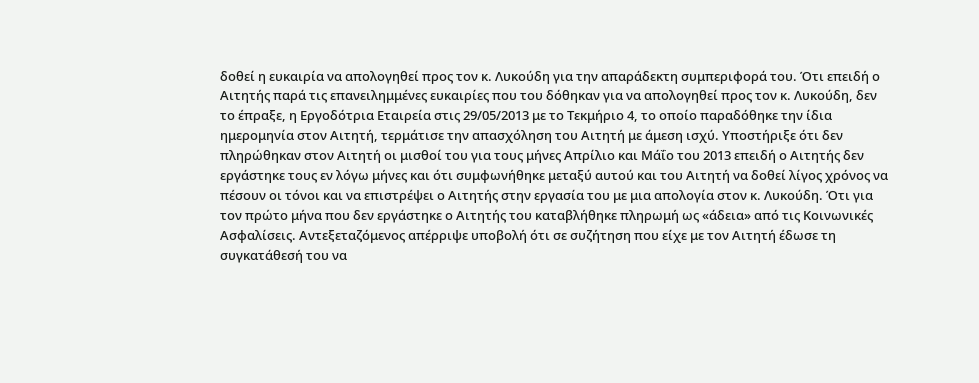δοθεί η ευκαιρία να απολογηθεί προς τον κ. Λυκούδη για την απαράδεκτη συμπεριφορά του. Ότι επειδή ο Αιτητής παρά τις επανειλημμένες ευκαιρίες που του δόθηκαν για να απολογηθεί προς τον κ. Λυκούδη, δεν το έπραξε, η Εργοδότρια Εταιρεία στις 29/05/2013 με το Τεκμήριο 4, το οποίο παραδόθηκε την ίδια ημερομηνία στον Αιτητή, τερμάτισε την απασχόληση του Αιτητή με άμεση ισχύ. Υποστήριξε ότι δεν πληρώθηκαν στον Αιτητή οι μισθοί του για τους μήνες Απρίλιο και Μάΐο του 2013 επειδή ο Αιτητής δεν εργάστηκε τους εν λόγω μήνες και ότι συμφωνήθηκε μεταξύ αυτού και του Αιτητή να δοθεί λίγος χρόνος να πέσουν οι τόνοι και να επιστρέψει ο Αιτητής στην εργασία του με μια απολογία στον κ. Λυκούδη. Ότι για τον πρώτο μήνα που δεν εργάστηκε ο Αιτητής του καταβλήθηκε πληρωμή ως «άδεια» από τις Κοινωνικές Ασφαλίσεις. Αντεξεταζόμενος απέρριψε υποβολή ότι σε συζήτηση που είχε με τον Αιτητή έδωσε τη συγκατάθεσή του να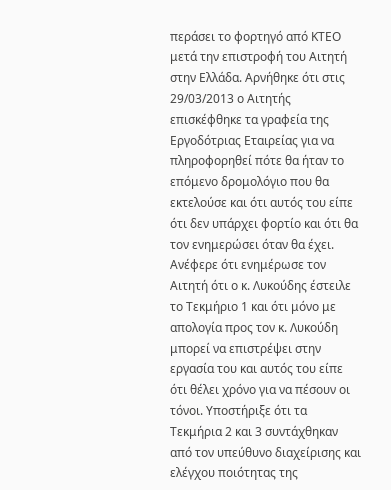περάσει το φορτηγό από ΚΤΕΟ μετά την επιστροφή του Αιτητή στην Ελλάδα. Αρνήθηκε ότι στις 29/03/2013 ο Αιτητής επισκέφθηκε τα γραφεία της Εργοδότριας Εταιρείας για να πληροφορηθεί πότε θα ήταν το επόμενο δρομολόγιο που θα εκτελούσε και ότι αυτός του είπε ότι δεν υπάρχει φορτίο και ότι θα τον ενημερώσει όταν θα έχει. Ανέφερε ότι ενημέρωσε τον Αιτητή ότι ο κ. Λυκούδης έστειλε το Τεκμήριο 1 και ότι μόνο με απολογία προς τον κ. Λυκούδη μπορεί να επιστρέψει στην εργασία του και αυτός του είπε ότι θέλει χρόνο για να πέσουν οι τόνοι. Υποστήριξε ότι τα Τεκμήρια 2 και 3 συντάχθηκαν από τον υπεύθυνο διαχείρισης και ελέγχου ποιότητας της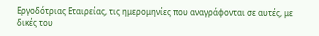Εργοδότριας Εταιρείας, τις ημερομηνίες που αναγράφονται σε αυτές, με δικές του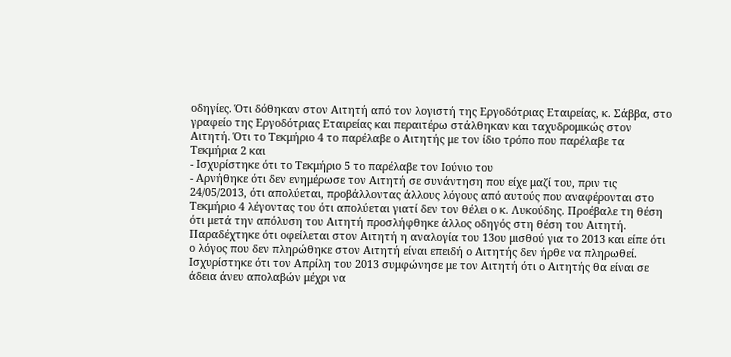οδηγίες. Ότι δόθηκαν στον Αιτητή από τον λογιστή της Εργοδότριας Εταιρείας, κ. Σάββα, στο γραφείο της Εργοδότριας Εταιρείας και περαιτέρω στάλθηκαν και ταχυδρομικώς στον Αιτητή. Ότι το Τεκμήριο 4 το παρέλαβε ο Αιτητής με τον ίδιο τρόπο που παρέλαβε τα Τεκμήρια 2 και
- Ισχυρίστηκε ότι το Τεκμήριο 5 το παρέλαβε τον Ιούνιο του
- Αρνήθηκε ότι δεν ενημέρωσε τον Αιτητή σε συνάντηση που είχε μαζί του, πριν τις 24/05/2013, ότι απολύεται, προβάλλοντας άλλους λόγους από αυτούς που αναφέρονται στο Τεκμήριο 4 λέγοντας του ότι απολύεται γιατί δεν τον θέλει ο κ. Λυκούδης. Προέβαλε τη θέση ότι μετά την απόλυση του Αιτητή προσλήφθηκε άλλος οδηγός στη θέση του Αιτητή. Παραδέχτηκε ότι οφείλεται στον Αιτητή η αναλογία του 13ου μισθού για το 2013 και είπε ότι ο λόγος που δεν πληρώθηκε στον Αιτητή είναι επειδή ο Αιτητής δεν ήρθε να πληρωθεί. Ισχυρίστηκε ότι τον Απρίλη του 2013 συμφώνησε με τον Αιτητή ότι ο Αιτητής θα είναι σε άδεια άνευ απολαβών μέχρι να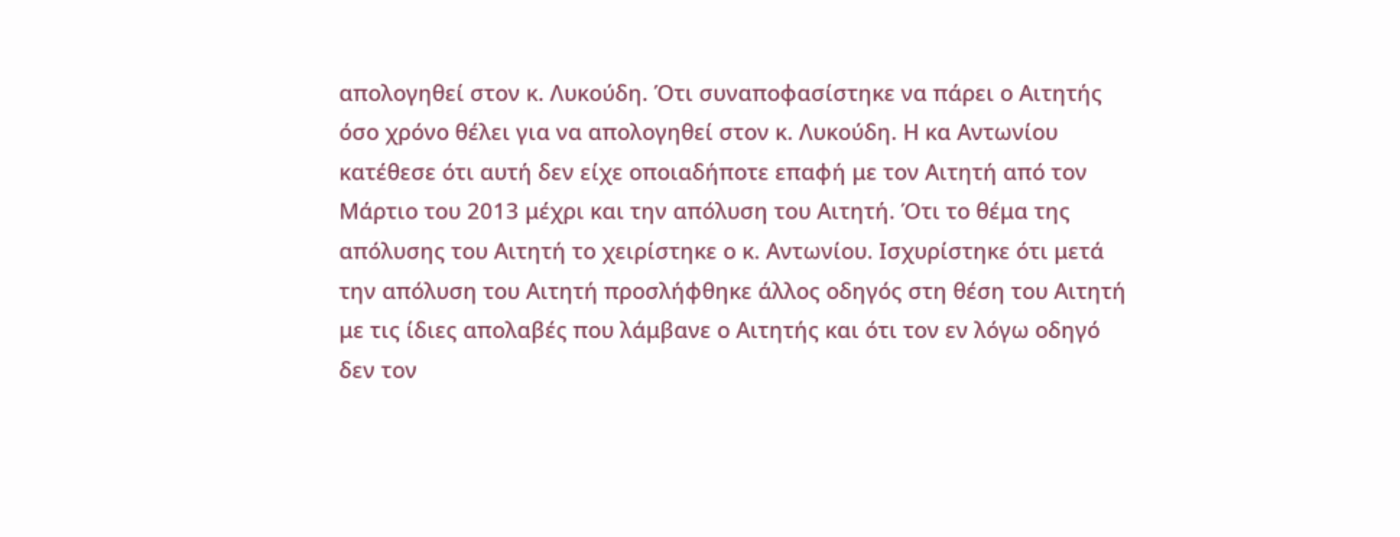απολογηθεί στον κ. Λυκούδη. Ότι συναποφασίστηκε να πάρει ο Αιτητής όσο χρόνο θέλει για να απολογηθεί στον κ. Λυκούδη. Η κα Αντωνίου κατέθεσε ότι αυτή δεν είχε οποιαδήποτε επαφή με τον Αιτητή από τον Μάρτιο του 2013 μέχρι και την απόλυση του Αιτητή. Ότι το θέμα της απόλυσης του Αιτητή το χειρίστηκε ο κ. Αντωνίου. Ισχυρίστηκε ότι μετά την απόλυση του Αιτητή προσλήφθηκε άλλος οδηγός στη θέση του Αιτητή με τις ίδιες απολαβές που λάμβανε ο Αιτητής και ότι τον εν λόγω οδηγό δεν τον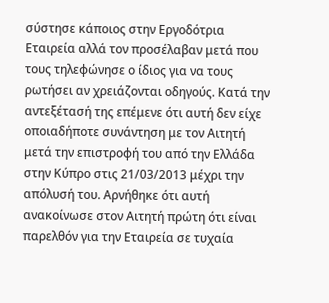σύστησε κάποιος στην Εργοδότρια Εταιρεία αλλά τον προσέλαβαν μετά που τους τηλεφώνησε ο ίδιος για να τους ρωτήσει αν χρειάζονται οδηγούς. Κατά την αντεξέτασή της επέμενε ότι αυτή δεν είχε οποιαδήποτε συνάντηση με τον Αιτητή μετά την επιστροφή του από την Ελλάδα στην Κύπρο στις 21/03/2013 μέχρι την απόλυσή του. Αρνήθηκε ότι αυτή ανακοίνωσε στον Αιτητή πρώτη ότι είναι παρελθόν για την Εταιρεία σε τυχαία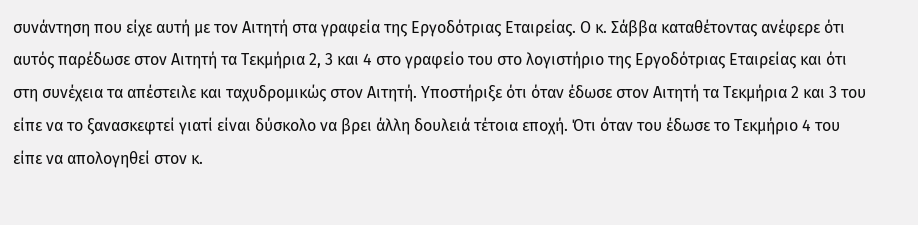συνάντηση που είχε αυτή με τον Αιτητή στα γραφεία της Εργοδότριας Εταιρείας. Ο κ. Σάββα καταθέτοντας ανέφερε ότι αυτός παρέδωσε στον Αιτητή τα Τεκμήρια 2, 3 και 4 στο γραφείο του στο λογιστήριο της Εργοδότριας Εταιρείας και ότι στη συνέχεια τα απέστειλε και ταχυδρομικώς στον Αιτητή. Υποστήριξε ότι όταν έδωσε στον Αιτητή τα Τεκμήρια 2 και 3 του είπε να το ξανασκεφτεί γιατί είναι δύσκολο να βρει άλλη δουλειά τέτοια εποχή. Ότι όταν του έδωσε το Τεκμήριο 4 του είπε να απολογηθεί στον κ.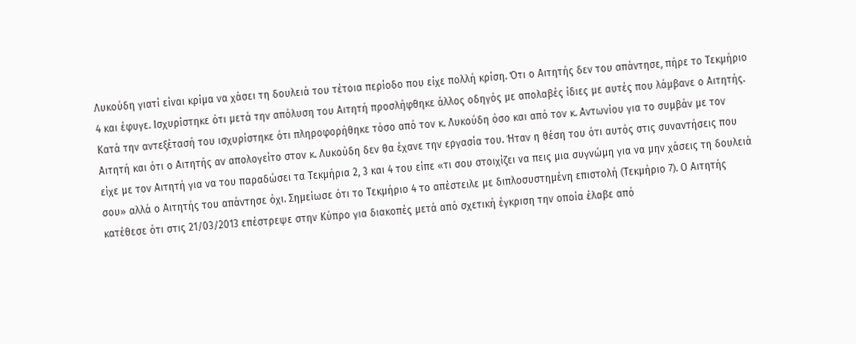Λυκούδη γιατί είναι κρίμα να χάσει τη δουλειά του τέτοια περίοδο που είχε πολλή κρίση. Ότι ο Αιτητής δεν του απάντησε, πήρε το Τεκμήριο 4 και έφυγε. Ισχυρίστηκε ότι μετά την απόλυση του Αιτητή προσλήφθηκε άλλος οδηγός με απολαβές ίδιες με αυτές που λάμβανε ο Αιτητής. Κατά την αντεξέτασή του ισχυρίστηκε ότι πληροφορήθηκε τόσο από τον κ. Λυκούδη όσο και από τον κ. Αντωνίου για το συμβάν με τον Αιτητή και ότι ο Αιτητής αν απολογείτο στον κ. Λυκούδη δεν θα έχανε την εργασία του. Ήταν η θέση του ότι αυτός στις συναντήσεις που είχε με τον Αιτητή για να του παραδώσει τα Τεκμήρια 2, 3 και 4 του είπε «τι σου στοιχίζει να πεις μια συγνώμη για να μην χάσεις τη δουλειά σου» αλλά ο Αιτητής του απάντησε όχι. Σημείωσε ότι το Τεκμήριο 4 το απέστειλε με διπλοσυστημένη επιστολή (Τεκμήριο 7). Ο Αιτητής κατέθεσε ότι στις 21/03/2013 επέστρεψε στην Κύπρο για διακοπές μετά από σχετική έγκριση την οποία έλαβε από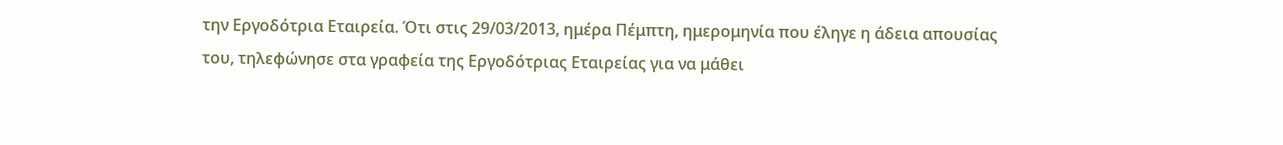την Εργοδότρια Εταιρεία. Ότι στις 29/03/2013, ημέρα Πέμπτη, ημερομηνία που έληγε η άδεια απουσίας του, τηλεφώνησε στα γραφεία της Εργοδότριας Εταιρείας για να μάθει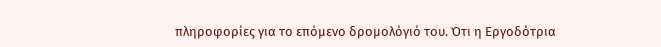πληροφορίες για το επόμενο δρομολόγιό του. Ότι η Εργοδότρια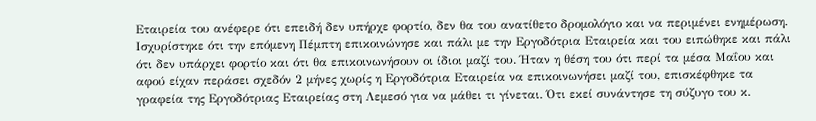Εταιρεία του ανέφερε ότι επειδή δεν υπήρχε φορτίο, δεν θα του ανατίθετο δρομολόγιο και να περιμένει ενημέρωση. Ισχυρίστηκε ότι την επόμενη Πέμπτη επικοινώνησε και πάλι με την Εργοδότρια Εταιρεία και του ειπώθηκε και πάλι ότι δεν υπάρχει φορτίο και ότι θα επικοινωνήσουν οι ίδιοι μαζί του. Ήταν η θέση του ότι περί τα μέσα Μαΐου και αφού είχαν περάσει σχεδόν 2 μήνες χωρίς η Εργοδότρια Εταιρεία να επικοινωνήσει μαζί του, επισκέφθηκε τα γραφεία της Εργοδότριας Εταιρείας στη Λεμεσό για να μάθει τι γίνεται. Ότι εκεί συνάντησε τη σύζυγο του κ.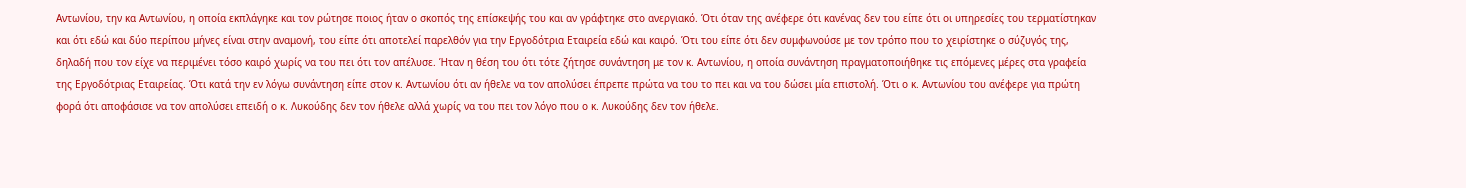Αντωνίου, την κα Αντωνίου, η οποία εκπλάγηκε και τον ρώτησε ποιος ήταν ο σκοπός της επίσκεψής του και αν γράφτηκε στο ανεργιακό. Ότι όταν της ανέφερε ότι κανένας δεν του είπε ότι οι υπηρεσίες του τερματίστηκαν και ότι εδώ και δύο περίπου μήνες είναι στην αναμονή, του είπε ότι αποτελεί παρελθόν για την Εργοδότρια Εταιρεία εδώ και καιρό. Ότι του είπε ότι δεν συμφωνούσε με τον τρόπο που το χειρίστηκε ο σύζυγός της, δηλαδή που τον είχε να περιμένει τόσο καιρό χωρίς να του πει ότι τον απέλυσε. Ήταν η θέση του ότι τότε ζήτησε συνάντηση με τον κ. Αντωνίου, η οποία συνάντηση πραγματοποιήθηκε τις επόμενες μέρες στα γραφεία της Εργοδότριας Εταιρείας. Ότι κατά την εν λόγω συνάντηση είπε στον κ. Αντωνίου ότι αν ήθελε να τον απολύσει έπρεπε πρώτα να του το πει και να του δώσει μία επιστολή. Ότι ο κ. Αντωνίου του ανέφερε για πρώτη φορά ότι αποφάσισε να τον απολύσει επειδή ο κ. Λυκούδης δεν τον ήθελε αλλά χωρίς να του πει τον λόγο που ο κ. Λυκούδης δεν τον ήθελε.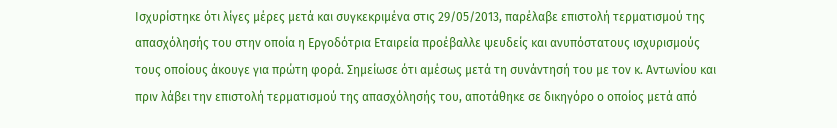Ισχυρίστηκε ότι λίγες μέρες μετά και συγκεκριμένα στις 29/05/2013, παρέλαβε επιστολή τερματισμού της απασχόλησής του στην οποία η Εργοδότρια Εταιρεία προέβαλλε ψευδείς και ανυπόστατους ισχυρισμούς τους οποίους άκουγε για πρώτη φορά. Σημείωσε ότι αμέσως μετά τη συνάντησή του με τον κ. Αντωνίου και πριν λάβει την επιστολή τερματισμού της απασχόλησής του, αποτάθηκε σε δικηγόρο ο οποίος μετά από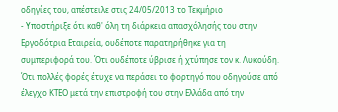οδηγίες του, απέστειλε στις 24/05/2013 το Τεκμήριο
- Υποστήριξε ότι καθ' όλη τη διάρκεια απασχόλησής του στην Εργοδότρια Εταιρεία, ουδέποτε παρατηρήθηκε για τη συμπεριφορά του. Ότι ουδέποτε ύβρισε ή χτύπησε τον κ. Λυκούδη. Ότι πολλές φορές έτυχε να περάσει το φορτηγό που οδηγούσε από έλεγχο ΚΤΕΟ μετά την επιστροφή του στην Ελλάδα από την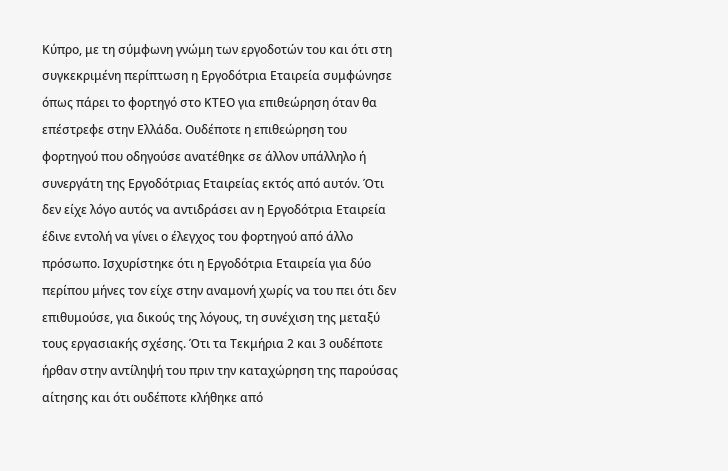Κύπρο, με τη σύμφωνη γνώμη των εργοδοτών του και ότι στη συγκεκριμένη περίπτωση η Εργοδότρια Εταιρεία συμφώνησε όπως πάρει το φορτηγό στο ΚΤΕΟ για επιθεώρηση όταν θα επέστρεφε στην Ελλάδα. Ουδέποτε η επιθεώρηση του φορτηγού που οδηγούσε ανατέθηκε σε άλλον υπάλληλο ή συνεργάτη της Εργοδότριας Εταιρείας εκτός από αυτόν. Ότι δεν είχε λόγο αυτός να αντιδράσει αν η Εργοδότρια Εταιρεία έδινε εντολή να γίνει ο έλεγχος του φορτηγού από άλλο πρόσωπο. Ισχυρίστηκε ότι η Εργοδότρια Εταιρεία για δύο περίπου μήνες τον είχε στην αναμονή χωρίς να του πει ότι δεν επιθυμούσε, για δικούς της λόγους, τη συνέχιση της μεταξύ τους εργασιακής σχέσης. Ότι τα Τεκμήρια 2 και 3 ουδέποτε ήρθαν στην αντίληψή του πριν την καταχώρηση της παρούσας αίτησης και ότι ουδέποτε κλήθηκε από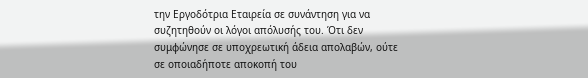την Εργοδότρια Εταιρεία σε συνάντηση για να συζητηθούν οι λόγοι απόλυσής του. Ότι δεν συμφώνησε σε υποχρεωτική άδεια απολαβών, ούτε σε οποιαδήποτε αποκοπή του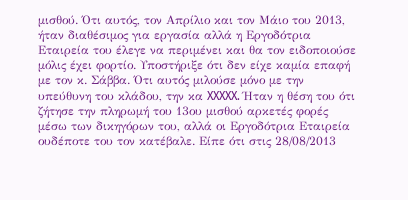μισθού. Ότι αυτός, τον Απρίλιο και τον Μάιο του 2013, ήταν διαθέσιμος για εργασία αλλά η Εργοδότρια Εταιρεία του έλεγε να περιμένει και θα τον ειδοποιούσε μόλις έχει φορτίο. Υποστήριξε ότι δεν είχε καμία επαφή με τον κ. Σάββα. Ότι αυτός μιλούσε μόνο με την υπεύθυνη του κλάδου, την κα XXXXX. Ήταν η θέση του ότι ζήτησε την πληρωμή του 13ου μισθού αρκετές φορές μέσω των δικηγόρων του, αλλά οι Εργοδότρια Εταιρεία ουδέποτε του τον κατέβαλε. Είπε ότι στις 28/08/2013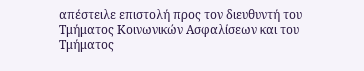απέστειλε επιστολή προς τον διευθυντή του Τμήματος Κοινωνικών Ασφαλίσεων και του Τμήματος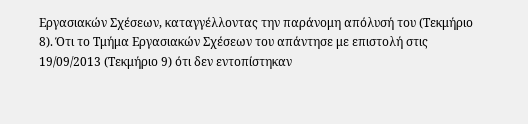Εργασιακών Σχέσεων, καταγγέλλοντας την παράνομη απόλυσή του (Τεκμήριο 8). Ότι το Τμήμα Εργασιακών Σχέσεων του απάντησε με επιστολή στις 19/09/2013 (Τεκμήριο 9) ότι δεν εντοπίστηκαν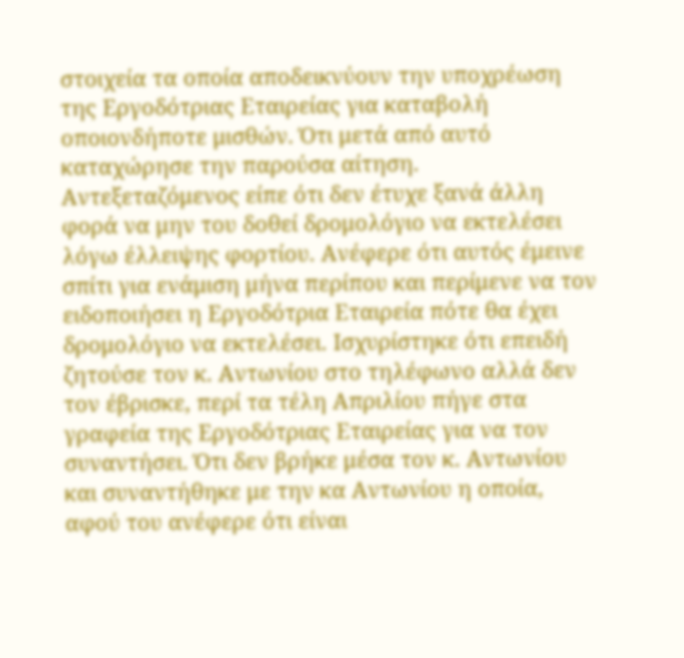στοιχεία τα οποία αποδεικνύουν την υποχρέωση της Εργοδότριας Εταιρείας για καταβολή οποιονδήποτε μισθών. Ότι μετά από αυτό καταχώρησε την παρούσα αίτηση. Αντεξεταζόμενος είπε ότι δεν έτυχε ξανά άλλη φορά να μην του δοθεί δρομολόγιο να εκτελέσει λόγω έλλειψης φορτίου. Ανέφερε ότι αυτός έμεινε σπίτι για ενάμιση μήνα περίπου και περίμενε να τον ειδοποιήσει η Εργοδότρια Εταιρεία πότε θα έχει δρομολόγιο να εκτελέσει. Ισχυρίστηκε ότι επειδή ζητούσε τον κ. Αντωνίου στο τηλέφωνο αλλά δεν τον έβρισκε, περί τα τέλη Απριλίου πήγε στα γραφεία της Εργοδότριας Εταιρείας για να τον συναντήσει. Ότι δεν βρήκε μέσα τον κ. Αντωνίου και συναντήθηκε με την κα Αντωνίου η οποία, αφού του ανέφερε ότι είναι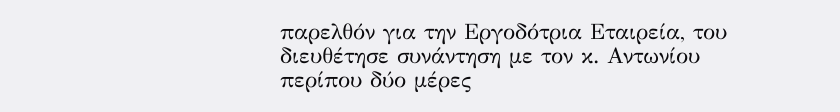παρελθόν για την Εργοδότρια Εταιρεία, του διευθέτησε συνάντηση με τον κ. Αντωνίου περίπου δύο μέρες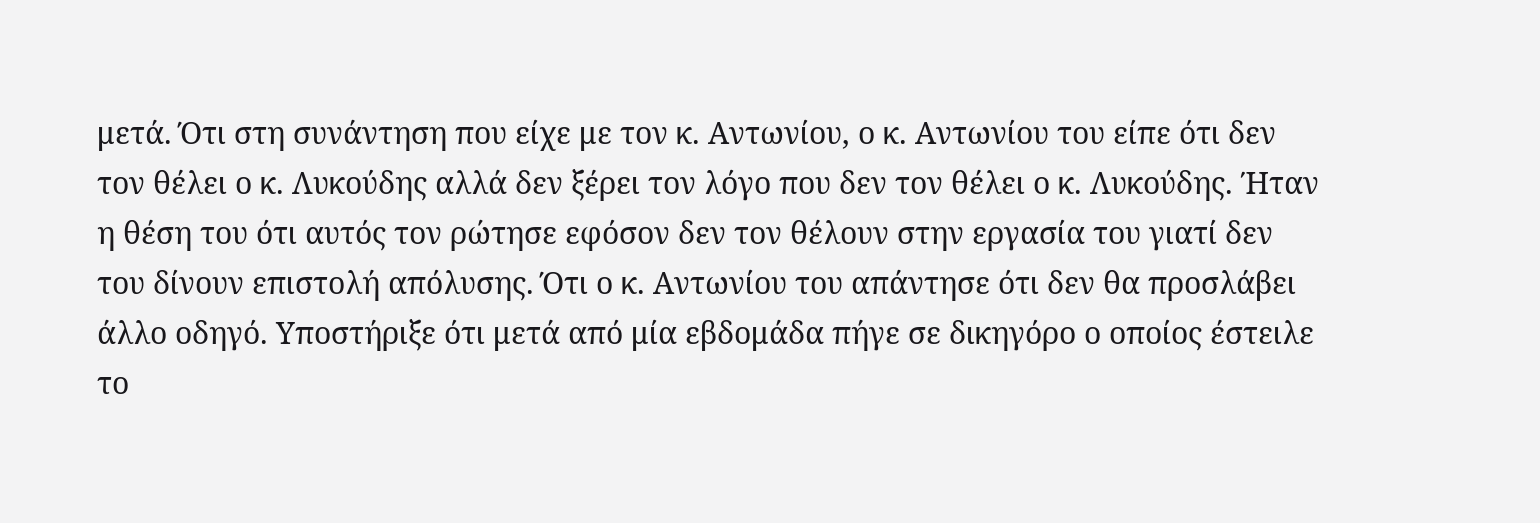μετά. Ότι στη συνάντηση που είχε με τον κ. Αντωνίου, ο κ. Αντωνίου του είπε ότι δεν τον θέλει ο κ. Λυκούδης αλλά δεν ξέρει τον λόγο που δεν τον θέλει ο κ. Λυκούδης. Ήταν η θέση του ότι αυτός τον ρώτησε εφόσον δεν τον θέλουν στην εργασία του γιατί δεν του δίνουν επιστολή απόλυσης. Ότι ο κ. Αντωνίου του απάντησε ότι δεν θα προσλάβει άλλο οδηγό. Υποστήριξε ότι μετά από μία εβδομάδα πήγε σε δικηγόρο ο οποίος έστειλε το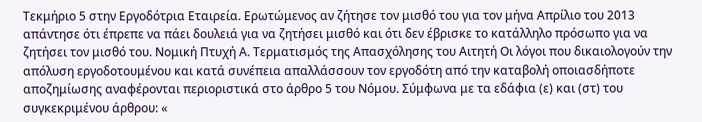Τεκμήριο 5 στην Εργοδότρια Εταιρεία. Ερωτώμενος αν ζήτησε τον μισθό του για τον μήνα Απρίλιο του 2013 απάντησε ότι έπρεπε να πάει δουλειά για να ζητήσει μισθό και ότι δεν έβρισκε το κατάλληλο πρόσωπο για να ζητήσει τον μισθό του. Νομική Πτυχή Α. Τερματισμός της Απασχόλησης του Αιτητή Οι λόγοι που δικαιολογούν την απόλυση εργοδοτουμένου και κατά συνέπεια απαλλάσσουν τον εργοδότη από την καταβολή οποιασδήποτε αποζημίωσης αναφέρονται περιοριστικά στο άρθρο 5 του Νόμου. Σύμφωνα με τα εδάφια (ε) και (στ) του συγκεκριμένου άρθρου: «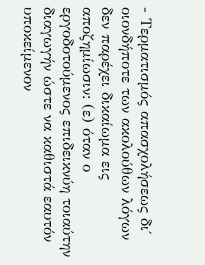- Τερματισμός απασχολήσεως δι΄ οιονδήποτε των ακολούθων λόγων δεν παρέχει δικαίωμα εις αποζημίωσιν: (ε) όταν ο εργοδοτούμενος επιδεικνύη τοιαύτην διαγωγήν ώστε να καθιστά εαυτόν υποκείμενον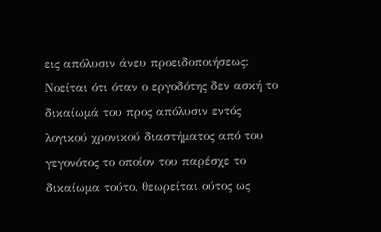εις απόλυσιν άνευ προειδοποιήσεως: Νοείται ότι όταν ο εργοδότης δεν ασκή το δικαίωμά του προς απόλυσιν εντός λογικού χρονικού διαστήματος από του γεγονότος το οποίον του παρέσχε το δικαίωμα τούτο, θεωρείται ούτος ως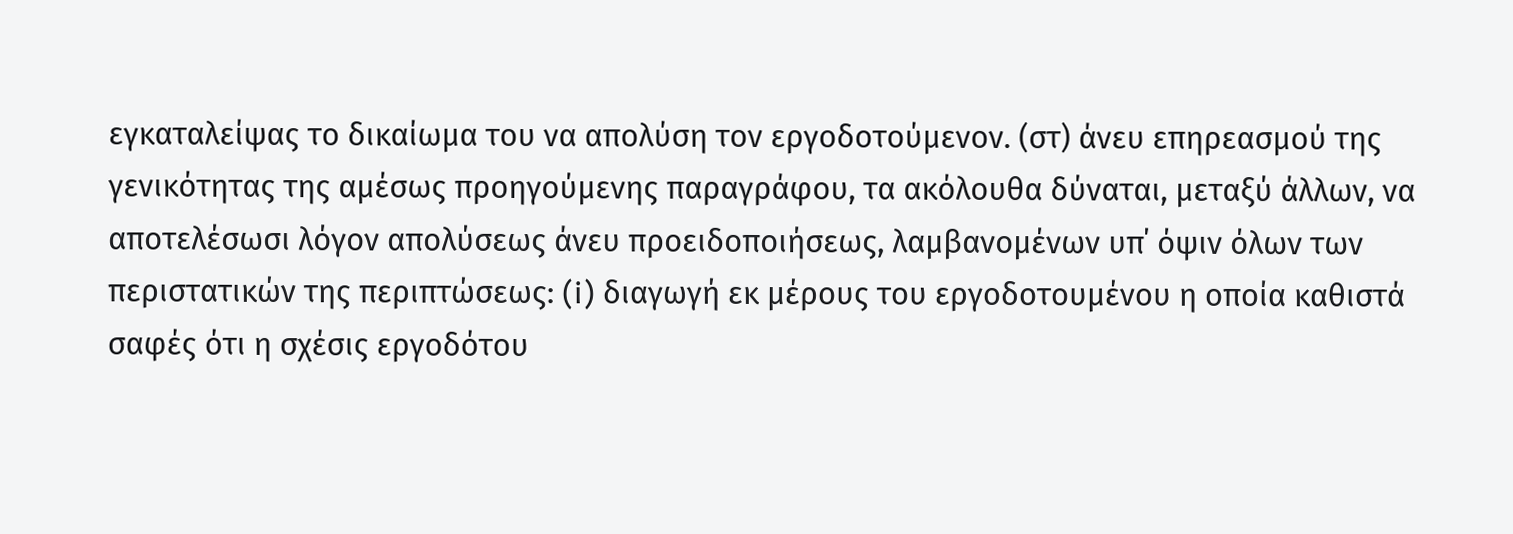εγκαταλείψας το δικαίωμα του να απολύση τον εργοδοτούμενον. (στ) άνευ επηρεασμού της γενικότητας της αμέσως προηγούμενης παραγράφου, τα ακόλουθα δύναται, μεταξύ άλλων, να αποτελέσωσι λόγον απολύσεως άνευ προειδοποιήσεως, λαμβανομένων υπ΄ όψιν όλων των περιστατικών της περιπτώσεως: (i) διαγωγή εκ μέρους του εργοδοτουμένου η οποία καθιστά σαφές ότι η σχέσις εργοδότου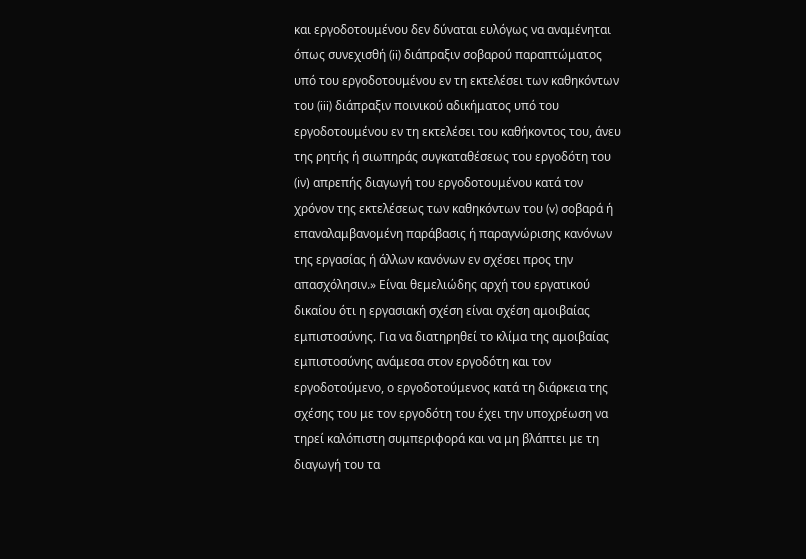και εργοδοτουμένου δεν δύναται ευλόγως να αναμένηται όπως συνεχισθή (ii) διάπραξιν σοβαρού παραπτώματος υπό του εργοδοτουμένου εν τη εκτελέσει των καθηκόντων του (iii) διάπραξιν ποινικού αδικήματος υπό του εργοδοτουμένου εν τη εκτελέσει του καθήκοντος του, άνευ της ρητής ή σιωπηράς συγκαταθέσεως του εργοδότη του (iν) απρεπής διαγωγή του εργοδοτουμένου κατά τον χρόνον της εκτελέσεως των καθηκόντων του (v) σοβαρά ή επαναλαμβανομένη παράβασις ή παραγνώρισης κανόνων της εργασίας ή άλλων κανόνων εν σχέσει προς την απασχόλησιν.» Είναι θεμελιώδης αρχή του εργατικού δικαίου ότι η εργασιακή σχέση είναι σχέση αμοιβαίας εμπιστοσύνης. Για να διατηρηθεί το κλίμα της αμοιβαίας εμπιστοσύνης ανάμεσα στον εργοδότη και τον εργοδοτούμενο, ο εργοδοτούμενος κατά τη διάρκεια της σχέσης του με τον εργοδότη του έχει την υποχρέωση να τηρεί καλόπιστη συμπεριφορά και να μη βλάπτει με τη διαγωγή του τα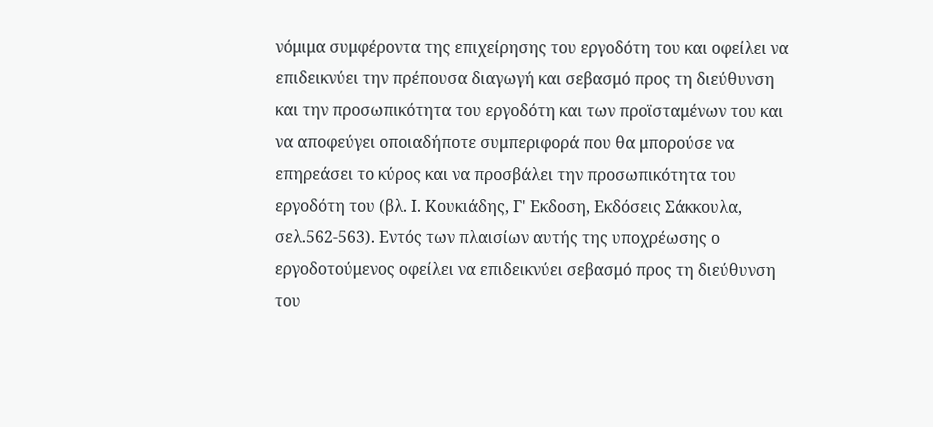νόμιμα συμφέροντα της επιχείρησης του εργοδότη του και οφείλει να επιδεικνύει την πρέπουσα διαγωγή και σεβασμό προς τη διεύθυνση και την προσωπικότητα του εργοδότη και των προϊσταμένων του και να αποφεύγει οποιαδήποτε συμπεριφορά που θα μπορούσε να επηρεάσει το κύρος και να προσβάλει την προσωπικότητα του εργοδότη του (βλ. Ι. Κουκιάδης, Γ' Εκδοση, Εκδόσεις Σάκκουλα, σελ.562-563). Εντός των πλαισίων αυτής της υποχρέωσης ο εργοδοτούμενος οφείλει να επιδεικνύει σεβασμό προς τη διεύθυνση του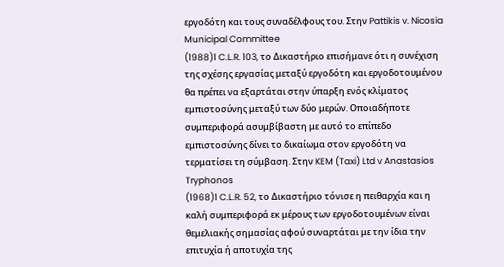εργοδότη και τους συναδέλφους του. Στην Pattikis v. Nicosia Municipal Committee
(1988)1 C.L.R. 103, τo Δικαστήριο επισήμανε ότι η συνέχιση της σχέσης εργασίας μεταξύ εργοδότη και εργοδοτουμένου θα πρέπει να εξαρτάται στην ύπαρξη ενός κλίματος εμπιστοσύνης μεταξύ των δύο μερών. Οποιαδήποτε συμπεριφορά ασυμβίβαστη με αυτό το επίπεδο εμπιστοσύνης δίνει το δικαίωμα στον εργοδότη να τερματίσει τη σύμβαση. Στην KEM (Taxi) Ltd v Anastasios Tryphonos
(1968)1 C.L.R. 52, τo Δικαστήριο τόνισε η πειθαρχία και η καλή συμπεριφορά εκ μέρους των εργοδοτουμένων είναι θεμελιακής σημασίας αφού συναρτάται με την ίδια την επιτυχία ή αποτυχία της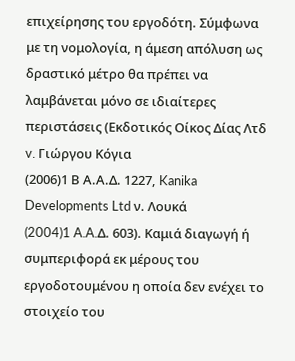επιχείρησης του εργοδότη. Σύμφωνα με τη νομολογία, η άμεση απόλυση ως δραστικό μέτρο θα πρέπει να λαμβάνεται μόνο σε ιδιαίτερες περιστάσεις (Εκδοτικός Οίκος Δίας Λτδ v. Γιώργου Κόγια
(2006)1 Β Α.Α.Δ. 1227, Kanika Developments Ltd ν. Λουκά
(2004)1 A.A.Δ. 603). Καμιά διαγωγή ή συμπεριφορά εκ μέρους του εργοδοτουμένου η οποία δεν ενέχει το στοιχείο του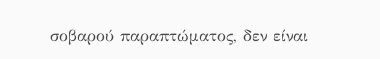σοβαρού παραπτώματος, δεν είναι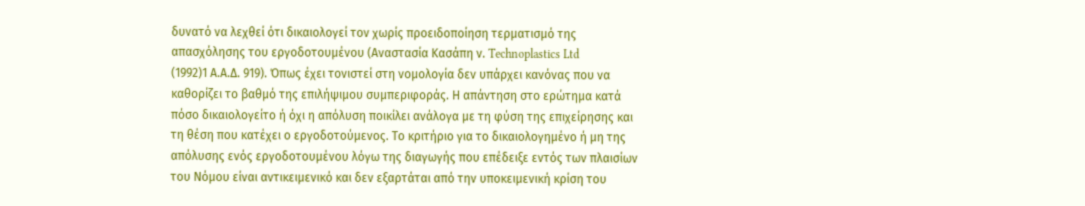δυνατό να λεχθεί ότι δικαιολογεί τον χωρίς προειδοποίηση τερματισμό της απασχόλησης του εργοδοτουμένου (Αναστασία Κασάπη ν. Technoplastics Ltd
(1992)1 Α.Α.Δ. 919). Όπως έχει τονιστεί στη νομολογία δεν υπάρχει κανόνας που να καθορίζει το βαθμό της επιλήψιμου συμπεριφοράς. Η απάντηση στο ερώτημα κατά πόσο δικαιολογείτο ή όχι η απόλυση ποικίλει ανάλογα με τη φύση της επιχείρησης και τη θέση που κατέχει ο εργοδοτούμενος. Το κριτήριο για το δικαιολογημένο ή μη της απόλυσης ενός εργοδοτουμένου λόγω της διαγωγής που επέδειξε εντός των πλαισίων του Νόμου είναι αντικειμενικό και δεν εξαρτάται από την υποκειμενική κρίση του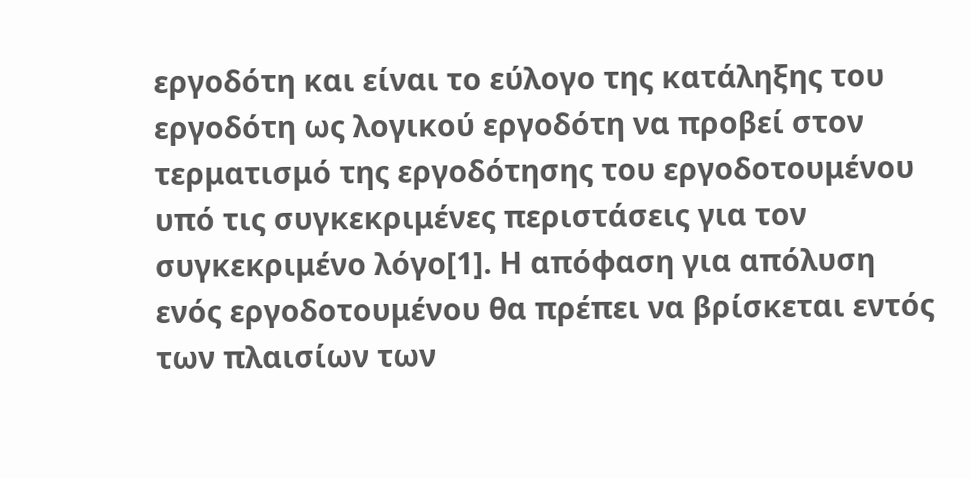εργοδότη και είναι το εύλογο της κατάληξης του εργοδότη ως λογικού εργοδότη να προβεί στον τερματισμό της εργοδότησης του εργοδοτουμένου υπό τις συγκεκριμένες περιστάσεις για τον συγκεκριμένο λόγο[1]. Η απόφαση για απόλυση ενός εργοδοτουμένου θα πρέπει να βρίσκεται εντός των πλαισίων των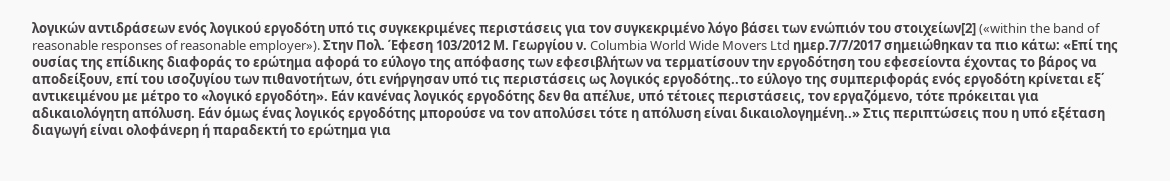λογικών αντιδράσεων ενός λογικού εργοδότη υπό τις συγκεκριμένες περιστάσεις για τον συγκεκριμένο λόγο βάσει των ενώπιόν του στοιχείων[2] («within the band of reasonable responses of reasonable employer»). Στην Πολ. Έφεση 103/2012 Μ. Γεωργίου ν. Columbia World Wide Movers Ltd ημερ.7/7/2017 σημειώθηκαν τα πιο κάτω: «Επί της ουσίας της επίδικης διαφοράς το ερώτημα αφορά το εύλογο της απόφασης των εφεσιβλήτων να τερματίσουν την εργοδότηση του εφεσείοντα έχοντας το βάρος να αποδείξουν, επί του ισοζυγίου των πιθανοτήτων, ότι ενήργησαν υπό τις περιστάσεις ως λογικός εργοδότης..το εύλογο της συμπεριφοράς ενός εργοδότη κρίνεται εξ΄ αντικειμένου με μέτρο το «λογικό εργοδότη». Εάν κανένας λογικός εργοδότης δεν θα απέλυε, υπό τέτοιες περιστάσεις, τον εργαζόμενο, τότε πρόκειται για αδικαιολόγητη απόλυση. Εάν όμως ένας λογικός εργοδότης μπορούσε να τον απολύσει τότε η απόλυση είναι δικαιολογημένη..» Στις περιπτώσεις που η υπό εξέταση διαγωγή είναι ολοφάνερη ή παραδεκτή το ερώτημα για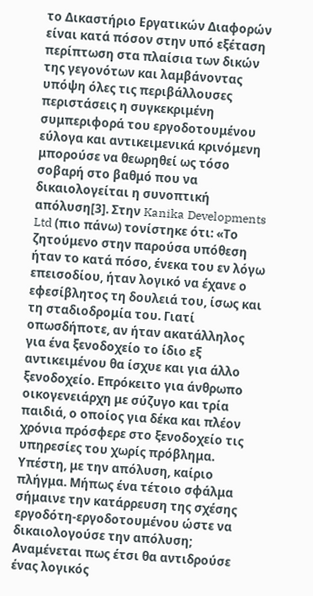το Δικαστήριο Εργατικών Διαφορών είναι κατά πόσον στην υπό εξέταση περίπτωση στα πλαίσια των δικών της γεγονότων και λαμβάνοντας υπόψη όλες τις περιβάλλουσες περιστάσεις η συγκεκριμένη συμπεριφορά του εργοδοτουμένου εύλογα και αντικειμενικά κρινόμενη μπορούσε να θεωρηθεί ως τόσο σοβαρή στο βαθμό που να δικαιολογείται η συνοπτική απόλυση[3]. Στην Kanika Developments Ltd (πιο πάνω) τονίστηκε ότι: «Το ζητούμενο στην παρούσα υπόθεση ήταν το κατά πόσο, ένεκα του εν λόγω επεισοδίου, ήταν λογικό να έχανε ο εφεσίβλητος τη δουλειά του, ίσως και τη σταδιοδρομία του. Γιατί οπωσδήποτε, αν ήταν ακατάλληλος για ένα ξενοδοχείο το ίδιο εξ αντικειμένου θα ίσχυε και για άλλο ξενοδοχείο. Επρόκειτο για άνθρωπο οικογενειάρχη με σύζυγο και τρία παιδιά, ο οποίος για δέκα και πλέον χρόνια πρόσφερε στο ξενοδοχείο τις υπηρεσίες του χωρίς πρόβλημα. Υπέστη, με την απόλυση, καίριο πλήγμα. Μήπως ένα τέτοιο σφάλμα σήμαινε την κατάρρευση της σχέσης εργοδότη-εργοδοτουμένου ώστε να δικαιολογούσε την απόλυση; Αναμένεται πως έτσι θα αντιδρούσε ένας λογικός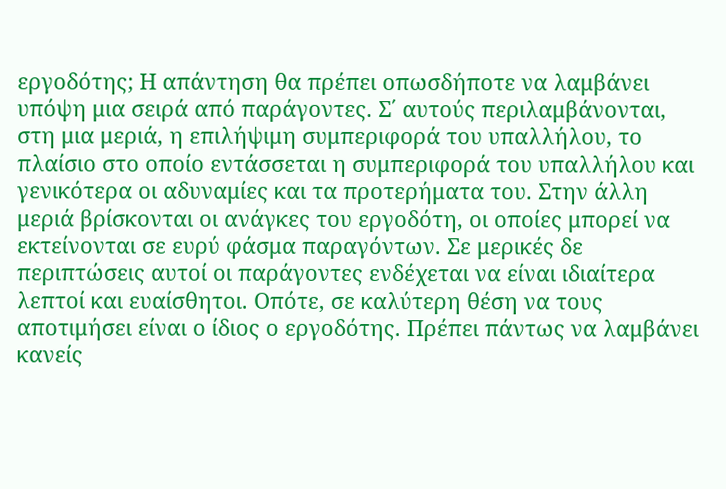εργοδότης; Η απάντηση θα πρέπει οπωσδήποτε να λαμβάνει υπόψη μια σειρά από παράγοντες. Σ΄ αυτούς περιλαμβάνονται, στη μια μεριά, η επιλήψιμη συμπεριφορά του υπαλλήλου, το πλαίσιο στο οποίο εντάσσεται η συμπεριφορά του υπαλλήλου και γενικότερα οι αδυναμίες και τα προτερήματα του. Στην άλλη μεριά βρίσκονται οι ανάγκες του εργοδότη, οι οποίες μπορεί να εκτείνονται σε ευρύ φάσμα παραγόντων. Σε μερικές δε περιπτώσεις αυτοί οι παράγοντες ενδέχεται να είναι ιδιαίτερα λεπτοί και ευαίσθητοι. Οπότε, σε καλύτερη θέση να τους αποτιμήσει είναι ο ίδιος ο εργοδότης. Πρέπει πάντως να λαμβάνει κανείς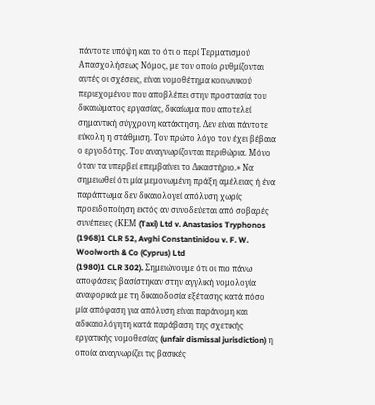πάντοτε υπόψη και το ότι ο περί Τερματισμού Απασχολήσεως Νόμος, με τον οποίο ρυθμίζονται αυτές οι σχέσεις, είναι νομοθέτημα κοινωνικού περιεχομένου που αποβλέπει στην προστασία του δικαιώματος εργασίας, δικαίωμα που αποτελεί σημαντική σύγχρονη κατάκτηση. Δεν είναι πάντοτε εύκολη η στάθμιση. Τον πρώτο λόγο τον έχει βέβαια ο εργοδότης. Του αναγνωρίζονται περιθώρια. Μόνο όταν τα υπερβεί επεμβαίνει το Δικαστήριο.» Να σημειωθεί ότι μία μεμονωμένη πράξη αμέλειας ή ένα παράπτωμα δεν δικαιολογεί απόλυση χωρίς προειδοποίηση εκτός αν συνοδεύεται από σοβαρές συνέπειες (ΚΕΜ (Taxi) Ltd v. Anastasios Tryphonos
(1968)1 CLR 52, Avghi Constantinidou v. F. W. Woolworth & Co (Cyprus) Ltd
(1980)1 CLR 302). Σημειώνουμε ότι οι πιο πάνω αποφάσεις βασίστηκαν στην αγγλική νομολογία αναφορικά με τη δικαιοδοσία εξέτασης κατά πόσο μία απόφαση για απόλυση είναι παράνομη και αδικαιολόγητη κατά παράβαση της σχετικής εργατικής νομοθεσίας (unfair dismissal jurisdiction) η οποία αναγνωρίζει τις βασικές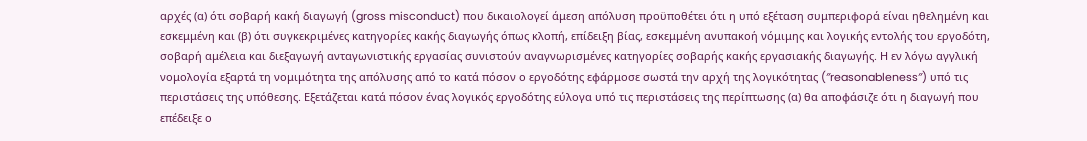αρχές (α) ότι σοβαρή κακή διαγωγή (gross misconduct) που δικαιολογεί άμεση απόλυση προϋποθέτει ότι η υπό εξέταση συμπεριφορά είναι ηθελημένη και εσκεμμένη και (β) ότι συγκεκριμένες κατηγορίες κακής διαγωγής όπως κλοπή, επίδειξη βίας, εσκεμμένη ανυπακοή νόμιμης και λογικής εντολής του εργοδότη, σοβαρή αμέλεια και διεξαγωγή ανταγωνιστικής εργασίας συνιστούν αναγνωρισμένες κατηγορίες σοβαρής κακής εργασιακής διαγωγής. Η εν λόγω αγγλική νομολογία εξαρτά τη νομιμότητα της απόλυσης από το κατά πόσον ο εργοδότης εφάρμοσε σωστά την αρχή της λογικότητας (″reasonableness″) υπό τις περιστάσεις της υπόθεσης. Εξετάζεται κατά πόσον ένας λογικός εργοδότης εύλογα υπό τις περιστάσεις της περίπτωσης (α) θα αποφάσιζε ότι η διαγωγή που επέδειξε ο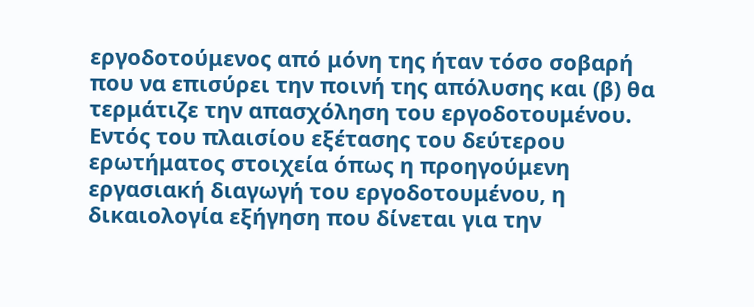εργοδοτούμενος από μόνη της ήταν τόσο σοβαρή που να επισύρει την ποινή της απόλυσης και (β) θα τερμάτιζε την απασχόληση του εργοδοτουμένου. Εντός του πλαισίου εξέτασης του δεύτερου ερωτήματος στοιχεία όπως η προηγούμενη εργασιακή διαγωγή του εργοδοτουμένου, η δικαιολογία εξήγηση που δίνεται για την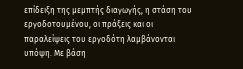επίδειξη της μεμπτής διαγωγής, η στάση του εργοδοτουμένου, οι πράξεις και οι παραλείψεις του εργοδότη λαμβάνονται υπόψη. Με βάση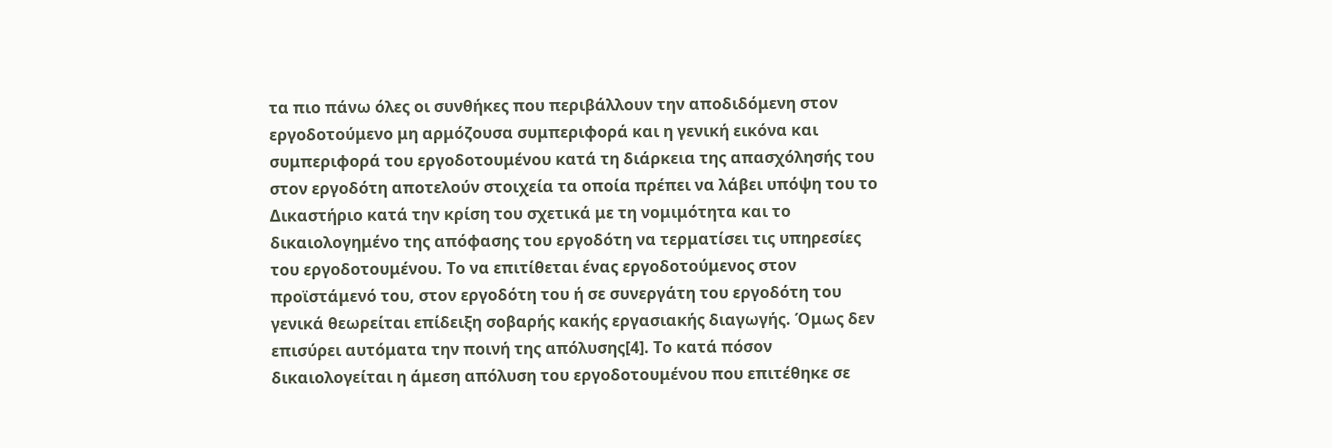τα πιο πάνω όλες οι συνθήκες που περιβάλλουν την αποδιδόμενη στον εργοδοτούμενο μη αρμόζουσα συμπεριφορά και η γενική εικόνα και συμπεριφορά του εργοδοτουμένου κατά τη διάρκεια της απασχόλησής του στον εργοδότη αποτελούν στοιχεία τα οποία πρέπει να λάβει υπόψη του το Δικαστήριο κατά την κρίση του σχετικά με τη νομιμότητα και το δικαιολογημένο της απόφασης του εργοδότη να τερματίσει τις υπηρεσίες του εργοδοτουμένου. Το να επιτίθεται ένας εργοδοτούμενος στον προϊστάμενό του, στον εργοδότη του ή σε συνεργάτη του εργοδότη του γενικά θεωρείται επίδειξη σοβαρής κακής εργασιακής διαγωγής. Όμως δεν επισύρει αυτόματα την ποινή της απόλυσης[4]. Το κατά πόσον δικαιολογείται η άμεση απόλυση του εργοδοτουμένου που επιτέθηκε σε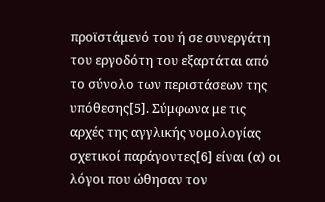προϊστάμενό του ή σε συνεργάτη του εργοδότη του εξαρτάται από το σύνολο των περιστάσεων της υπόθεσης[5]. Σύμφωνα με τις αρχές της αγγλικής νομολογίας σχετικοί παράγοντες[6] είναι (α) οι λόγοι που ώθησαν τον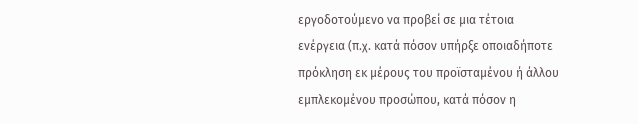εργοδοτούμενο να προβεί σε μια τέτοια ενέργεια (π.χ. κατά πόσον υπήρξε οποιαδήποτε πρόκληση εκ μέρους του προϊσταμένου ή άλλου εμπλεκομένου προσώπου, κατά πόσον η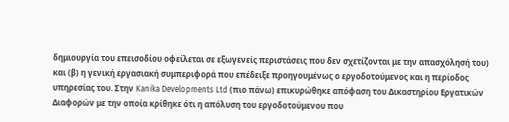δημιουργία του επεισοδίου οφείλεται σε εξωγενείς περιστάσεις που δεν σχετίζονται με την απασχόλησή του) και (β) η γενική εργασιακή συμπεριφορά που επέδειξε προηγουμένως ο εργοδοτούμενος και η περίοδος υπηρεσίας του. Στην Kanika Developments Ltd (πιο πάνω) επικυρώθηκε απόφαση του Δικαστηρίου Εργατικών Διαφορών με την οποία κρίθηκε ότι η απόλυση του εργοδοτούμενου που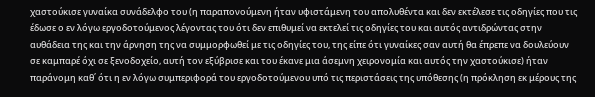χαστούκισε γυναίκα συνάδελφο του (η παραπονούμενη ήταν υφιστάμενη του απολυθέντα και δεν εκτέλεσε τις οδηγίες που τις έδωσε ο εν λόγω εργοδοτούμενος λέγοντας του ότι δεν επιθυμεί να εκτελεί τις οδηγίες του και αυτός αντιδρώντας στην αυθάδεια της και την άρνηση της να συμμορφωθεί με τις οδηγίες του, της είπε ότι γυναίκες σαν αυτή θα έπρεπε να δουλεύουν σε καμπαρέ όχι σε ξενοδοχείο, αυτή τον εξύβρισε και του έκανε μια άσεμνη χειρονομία και αυτός την χαστούκισε) ήταν παράνομη καθ΄ ότι η εν λόγω συμπεριφορά του εργοδοτούμενου υπό τις περιστάσεις της υπόθεσης (η πρόκληση εκ μέρους της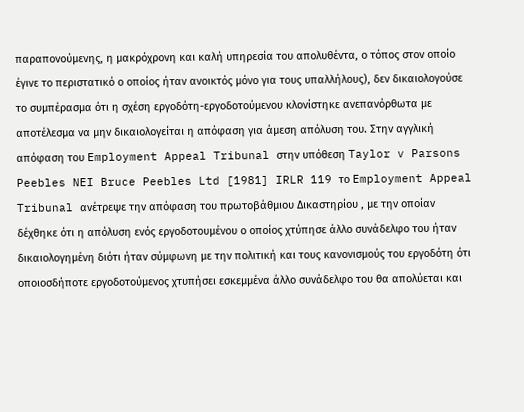παραπονούμενης, η μακρόχρονη και καλή υπηρεσία του απολυθέντα, ο τόπος στον οποίο έγινε το περιστατικό ο οποίος ήταν ανοικτός μόνο για τους υπαλλήλους), δεν δικαιολογούσε το συμπέρασμα ότι η σχέση εργοδότη-εργοδοτούμενου κλονίστηκε ανεπανόρθωτα με αποτέλεσμα να μην δικαιολογείται η απόφαση για άμεση απόλυση του. Στην αγγλική απόφαση του Employment Appeal Tribunal στην υπόθεση Taylor v Parsons Peebles NEI Bruce Peebles Ltd [1981] IRLR 119 το Employment Appeal Tribunal ανέτρεψε την απόφαση του πρωτοβάθμιου Δικαστηρίου , με την οποίαν δέχθηκε ότι η απόλυση ενός εργοδοτουμένου ο οποίος χτύπησε άλλο συνάδελφο του ήταν δικαιολογημένη διότι ήταν σύμφωνη με την πολιτική και τους κανονισμούς του εργοδότη ότι οποιοσδήποτε εργοδοτούμενος χτυπήσει εσκεμμένα άλλο συνάδελφο του θα απολύεται και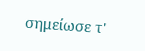σημείωσε τ'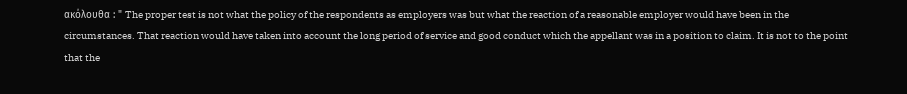ακόλουθα : " The proper test is not what the policy of the respondents as employers was but what the reaction of a reasonable employer would have been in the circumstances. That reaction would have taken into account the long period of service and good conduct which the appellant was in a position to claim. It is not to the point that the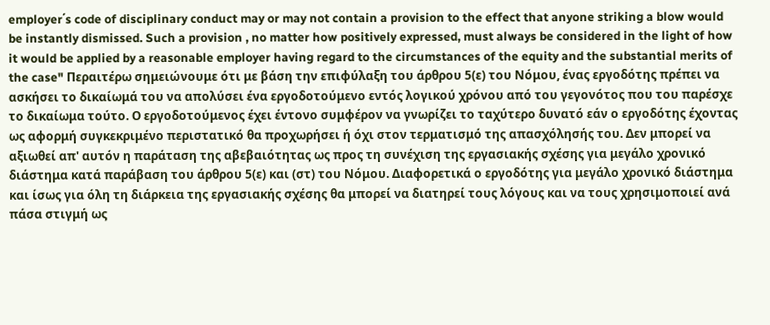employer΄s code of disciplinary conduct may or may not contain a provision to the effect that anyone striking a blow would be instantly dismissed. Such a provision , no matter how positively expressed, must always be considered in the light of how it would be applied by a reasonable employer having regard to the circumstances of the equity and the substantial merits of the case" Περαιτέρω σημειώνουμε ότι με βάση την επιφύλαξη του άρθρου 5(ε) του Νόμου, ένας εργοδότης πρέπει να ασκήσει το δικαίωμά του να απολύσει ένα εργοδοτούμενο εντός λογικού χρόνου από του γεγονότος που του παρέσχε το δικαίωμα τούτο. Ο εργοδοτούμενος έχει έντονο συμφέρον να γνωρίζει το ταχύτερο δυνατό εάν ο εργοδότης έχοντας ως αφορμή συγκεκριμένο περιστατικό θα προχωρήσει ή όχι στον τερματισμό της απασχόλησής του. Δεν μπορεί να αξιωθεί απ' αυτόν η παράταση της αβεβαιότητας ως προς τη συνέχιση της εργασιακής σχέσης για μεγάλο χρονικό διάστημα κατά παράβαση του άρθρου 5(ε) και (στ) του Νόμου. Διαφορετικά ο εργοδότης για μεγάλο χρονικό διάστημα και ίσως για όλη τη διάρκεια της εργασιακής σχέσης θα μπορεί να διατηρεί τους λόγους και να τους χρησιμοποιεί ανά πάσα στιγμή ως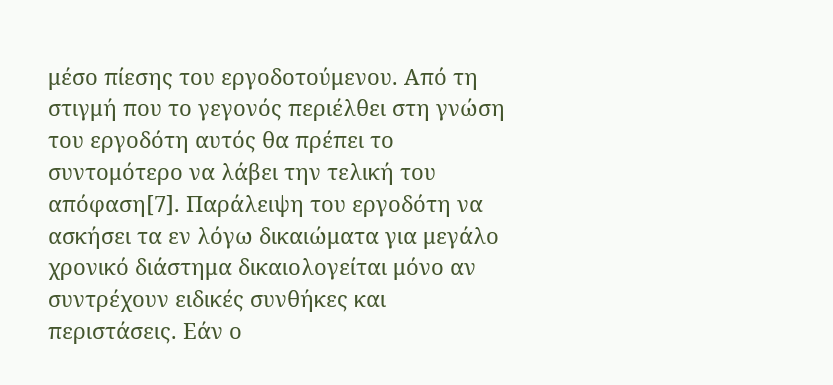μέσο πίεσης του εργοδοτούμενου. Από τη στιγμή που το γεγονός περιέλθει στη γνώση του εργοδότη αυτός θα πρέπει το συντομότερο να λάβει την τελική του απόφαση[7]. Παράλειψη του εργοδότη να ασκήσει τα εν λόγω δικαιώματα για μεγάλο χρονικό διάστημα δικαιολογείται μόνο αν συντρέχουν ειδικές συνθήκες και περιστάσεις. Εάν ο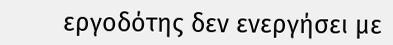εργοδότης δεν ενεργήσει με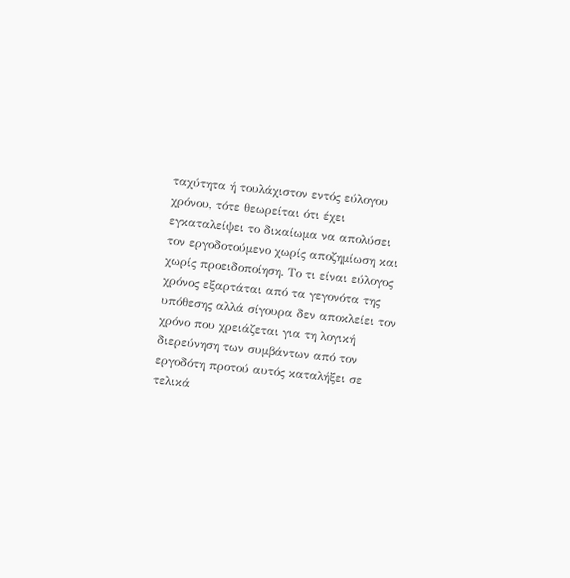ταχύτητα ή τουλάχιστον εντός εύλογου χρόνου, τότε θεωρείται ότι έχει εγκαταλείψει το δικαίωμα να απολύσει τον εργοδοτούμενο χωρίς αποζημίωση και χωρίς προειδοποίηση. Το τι είναι εύλογος χρόνος εξαρτάται από τα γεγονότα της υπόθεσης αλλά σίγουρα δεν αποκλείει τον χρόνο που χρειάζεται για τη λογική διερεύνηση των συμβάντων από τον εργοδότη προτού αυτός καταλήξει σε τελικά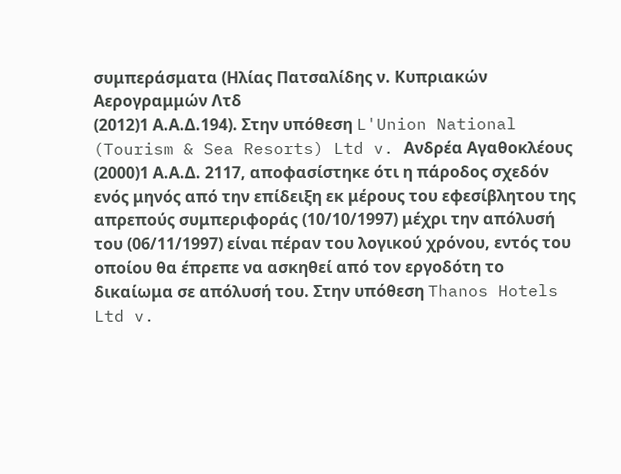συμπεράσματα (Ηλίας Πατσαλίδης ν. Κυπριακών Αερογραμμών Λτδ
(2012)1 Α.Α.Δ.194). Στην υπόθεση L'Union National (Tourism & Sea Resorts) Ltd v. Ανδρέα Αγαθοκλέους
(2000)1 Α.Α.Δ. 2117, αποφασίστηκε ότι η πάροδος σχεδόν ενός μηνός από την επίδειξη εκ μέρους του εφεσίβλητου της απρεπούς συμπεριφοράς (10/10/1997) μέχρι την απόλυσή του (06/11/1997) είναι πέραν του λογικού χρόνου, εντός του οποίου θα έπρεπε να ασκηθεί από τον εργοδότη το δικαίωμα σε απόλυσή του. Στην υπόθεση Thanos Hotels Ltd v.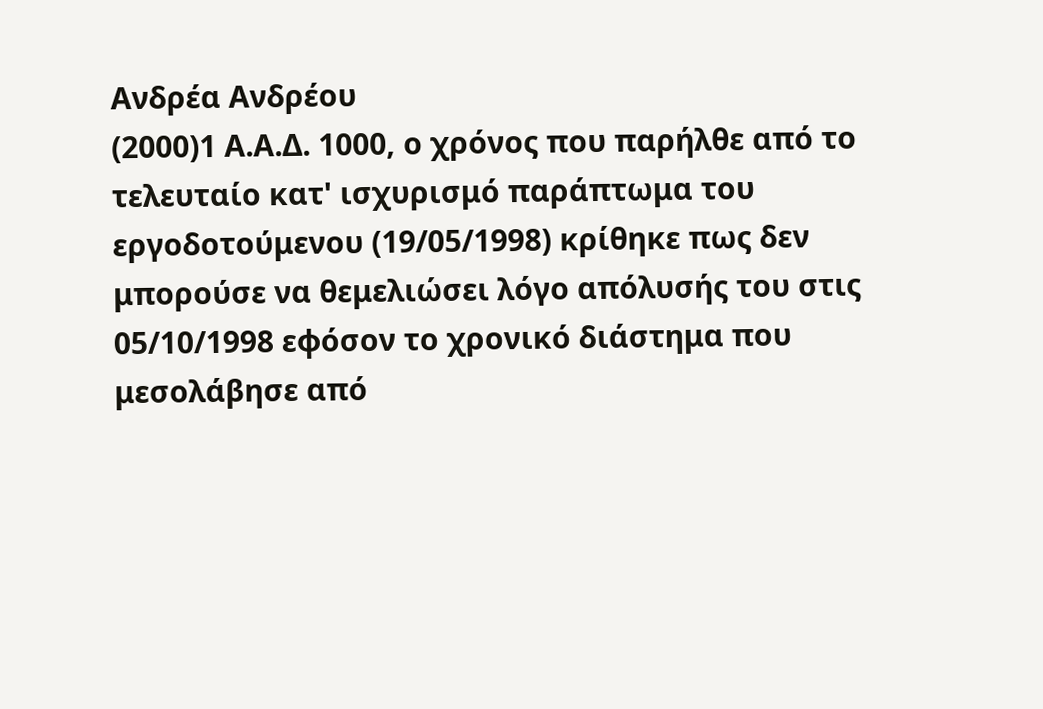Ανδρέα Ανδρέου
(2000)1 Α.Α.Δ. 1000, ο χρόνος που παρήλθε από το τελευταίο κατ' ισχυρισμό παράπτωμα του εργοδοτούμενου (19/05/1998) κρίθηκε πως δεν μπορούσε να θεμελιώσει λόγο απόλυσής του στις 05/10/1998 εφόσον το χρονικό διάστημα που μεσολάβησε από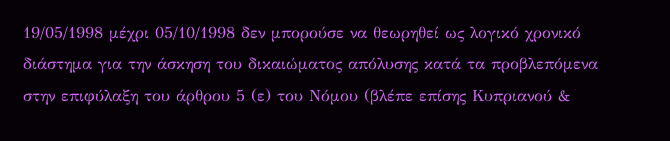19/05/1998 μέχρι 05/10/1998 δεν μπορούσε να θεωρηθεί ως λογικό χρονικό διάστημα για την άσκηση του δικαιώματος απόλυσης κατά τα προβλεπόμενα στην επιφύλαξη του άρθρου 5 (ε) του Νόμου (βλέπε επίσης Κυπριανού &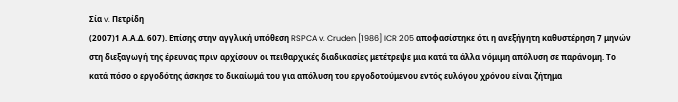Σία v. Πετρίδη
(2007)1 Α.Α.Δ. 607). Επίσης στην αγγλική υπόθεση RSPCA v. Cruden [1986] ICR 205 αποφασίστηκε ότι η ανεξήγητη καθυστέρηση 7 μηνών στη διεξαγωγή της έρευνας πριν αρχίσουν οι πειθαρχικές διαδικασίες μετέτρεψε μια κατά τα άλλα νόμιμη απόλυση σε παράνομη. Το κατά πόσο ο εργοδότης άσκησε το δικαίωμά του για απόλυση του εργοδοτούμενου εντός ευλόγου χρόνου είναι ζήτημα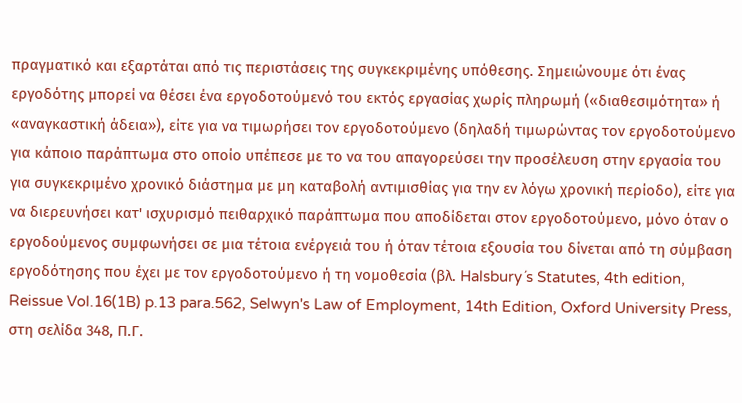πραγματικό και εξαρτάται από τις περιστάσεις της συγκεκριμένης υπόθεσης. Σημειώνουμε ότι ένας εργοδότης μπορεί να θέσει ένα εργοδοτούμενό του εκτός εργασίας χωρίς πληρωμή («διαθεσιμότητα» ή «αναγκαστική άδεια»), είτε για να τιμωρήσει τον εργοδοτούμενο (δηλαδή τιμωρώντας τον εργοδοτούμενο για κάποιο παράπτωμα στο οποίο υπέπεσε με το να του απαγορεύσει την προσέλευση στην εργασία του για συγκεκριμένο χρονικό διάστημα με μη καταβολή αντιμισθίας για την εν λόγω χρονική περίοδο), είτε για να διερευνήσει κατ' ισχυρισμό πειθαρχικό παράπτωμα που αποδίδεται στον εργοδοτούμενο, μόνο όταν ο εργοδούμενος συμφωνήσει σε μια τέτοια ενέργειά του ή όταν τέτοια εξουσία του δίνεται από τη σύμβαση εργοδότησης που έχει με τον εργοδοτούμενο ή τη νομοθεσία (βλ. Halsbury´s Statutes, 4th edition, Reissue Vol.16(1B) p.13 para.562, Selwyn's Law of Employment, 14th Edition, Oxford University Press, στη σελίδα 348, Π.Γ.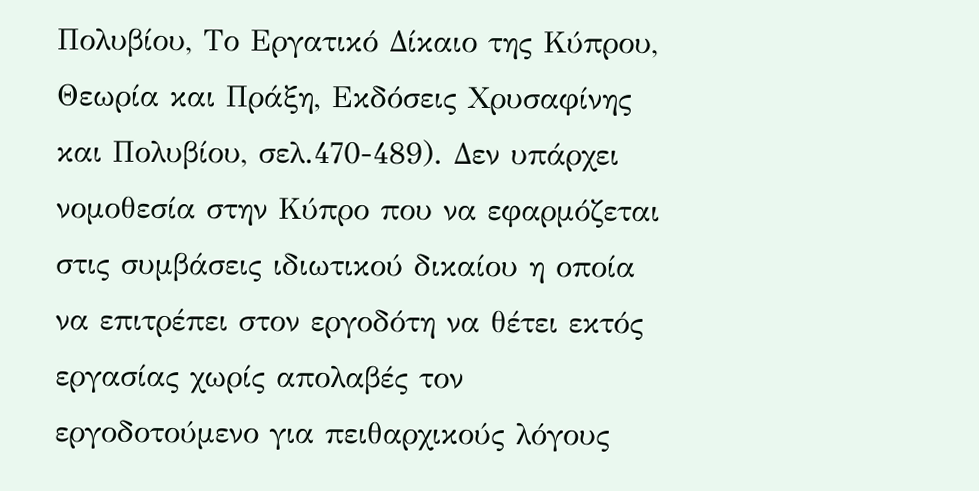Πολυβίου, Το Εργατικό Δίκαιο της Κύπρου, Θεωρία και Πράξη, Εκδόσεις Χρυσαφίνης και Πολυβίου, σελ.470-489). Δεν υπάρχει νομοθεσία στην Κύπρο που να εφαρμόζεται στις συμβάσεις ιδιωτικού δικαίου η οποία να επιτρέπει στον εργοδότη να θέτει εκτός εργασίας χωρίς απολαβές τον εργοδοτούμενο για πειθαρχικούς λόγους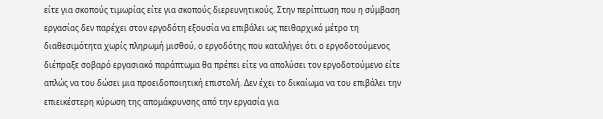είτε για σκοπούς τιμωρίας είτε για σκοπούς διερευνητικούς. Στην περίπτωση που η σύμβαση εργασίας δεν παρέχει στον εργοδότη εξουσία να επιβάλει ως πειθαρχικό μέτρο τη διαθεσιμότητα χωρίς πληρωμή μισθού, ο εργοδότης που καταλήγει ότι ο εργοδοτούμενος διέπραξε σοβαρό εργασιακό παράπτωμα θα πρέπει είτε να απολύσει τον εργοδοτούμενο είτε απλώς να του δώσει μια προειδοποιητική επιστολή. Δεν έχει το δικαίωμα να του επιβάλει την επιεικέστερη κύρωση της απομάκρυνσης από την εργασία για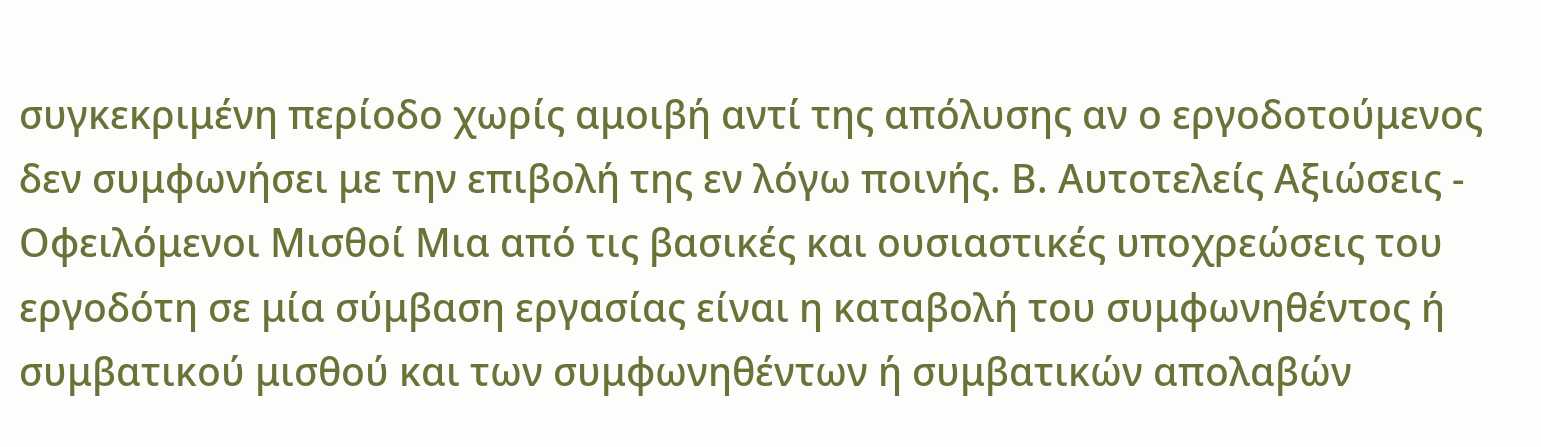συγκεκριμένη περίοδο χωρίς αμοιβή αντί της απόλυσης αν ο εργοδοτούμενος δεν συμφωνήσει με την επιβολή της εν λόγω ποινής. Β. Αυτοτελείς Αξιώσεις - Οφειλόμενοι Μισθοί Μια από τις βασικές και ουσιαστικές υποχρεώσεις του εργοδότη σε μία σύμβαση εργασίας είναι η καταβολή του συμφωνηθέντος ή συμβατικού μισθού και των συμφωνηθέντων ή συμβατικών απολαβών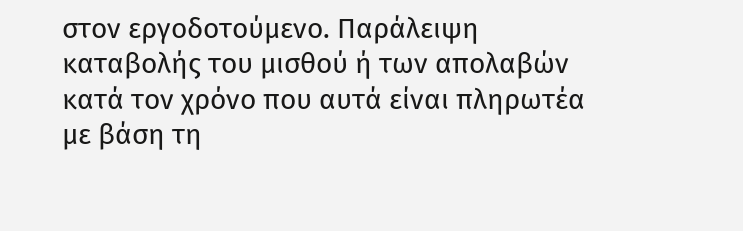στον εργοδοτούμενο. Παράλειψη καταβολής του μισθού ή των απολαβών κατά τον χρόνο που αυτά είναι πληρωτέα με βάση τη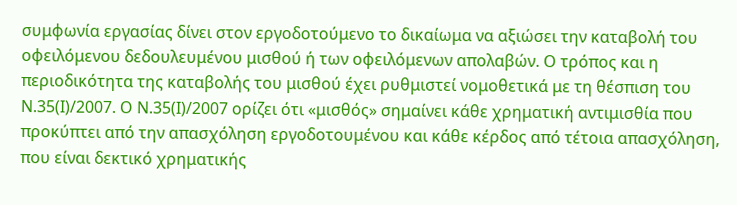συμφωνία εργασίας δίνει στον εργοδοτούμενο το δικαίωμα να αξιώσει την καταβολή του οφειλόμενου δεδουλευμένου μισθού ή των οφειλόμενων απολαβών. Ο τρόπος και η περιοδικότητα της καταβολής του μισθού έχει ρυθμιστεί νομοθετικά με τη θέσπιση του Ν.35(Ι)/2007. Ο Ν.35(Ι)/2007 ορίζει ότι «μισθός» σημαίνει κάθε χρηματική αντιμισθία που προκύπτει από την απασχόληση εργοδοτουμένου και κάθε κέρδος από τέτοια απασχόληση, που είναι δεκτικό χρηματικής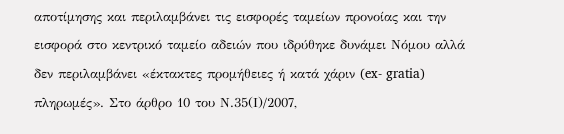αποτίμησης και περιλαμβάνει τις εισφορές ταμείων προνοίας και την εισφορά στο κεντρικό ταμείο αδειών που ιδρύθηκε δυνάμει Νόμου αλλά δεν περιλαμβάνει «έκτακτες προμήθειες ή κατά χάριν (ex- gratia) πληρωμές». Στο άρθρο 10 του Ν.35(Ι)/2007,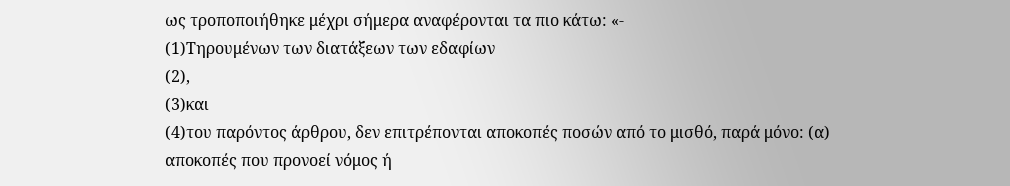ως τροποποιήθηκε μέχρι σήμερα αναφέρονται τα πιο κάτω: «-
(1)Τηρουμένων των διατάξεων των εδαφίων
(2),
(3)και
(4)του παρόντος άρθρου, δεν επιτρέπονται αποκοπές ποσών από το μισθό, παρά μόνο: (α) αποκοπές που προνοεί νόμος ή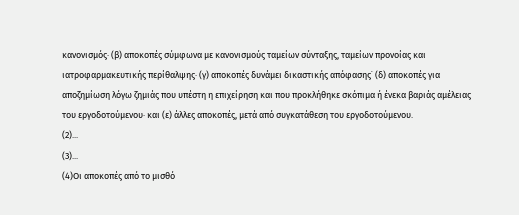κανονισμός· (β) αποκοπές σύμφωνα με κανονισμούς ταμείων σύνταξης, ταμείων προνοίας και ιατροφαρμακευτικής περίθαλψης· (γ) αποκοπές δυνάμει δικαστικής απόφασης˙ (δ) αποκοπές για αποζημίωση λόγω ζημιάς που υπέστη η επιχείρηση και που προκλήθηκε σκόπιμα ή ένεκα βαριάς αμέλειας του εργοδοτούμενου· και (ε) άλλες αποκοπές, μετά από συγκατάθεση του εργοδοτούμενου.
(2)...
(3)...
(4)Οι αποκοπές από το μισθό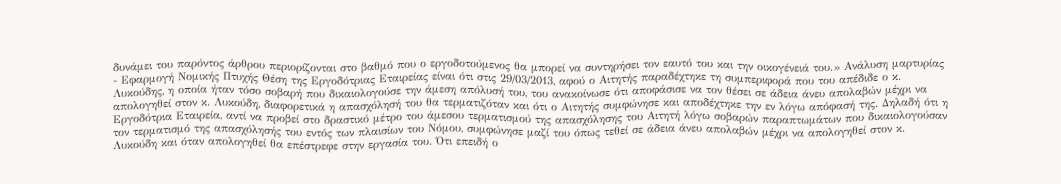δυνάμει του παρόντος άρθρου περιορίζονται στο βαθμό που ο εργοδοτούμενος θα μπορεί να συντηρήσει τον εαυτό του και την οικογένειά του.» Ανάλυση μαρτυρίας - Εφαρμογή Νομικής Πτυχής Θέση της Εργοδότριας Εταιρείας είναι ότι στις 29/03/2013, αφού ο Αιτητής παραδέχτηκε τη συμπεριφορά που του απέδιδε ο κ. Λυκούδης, η οποία ήταν τόσο σοβαρή που δικαιολογούσε την άμεση απόλυσή του, του ανακοίνωσε ότι αποφάσισε να τον θέσει σε άδεια άνευ απολαβών μέχρι να απολογηθεί στον κ. Λυκούδη, διαφορετικά η απασχόλησή του θα τερματιζόταν και ότι ο Αιτητής συμφώνησε και αποδέχτηκε την εν λόγω απόφασή της. Δηλαδή ότι η Εργοδότρια Εταιρεία, αντί να προβεί στο δραστικό μέτρο του άμεσου τερματισμού της απασχόλησης του Αιτητή λόγω σοβαρών παραπτωμάτων που δικαιολογούσαν τον τερματισμό της απασχόλησής του εντός των πλαισίων του Νόμου, συμφώνησε μαζί του όπως τεθεί σε άδεια άνευ απολαβών μέχρι να απολογηθεί στον κ. Λυκούδη και όταν απολογηθεί θα επέστρεφε στην εργασία του. Ότι επειδή ο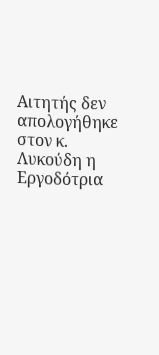Αιτητής δεν απολογήθηκε στον κ. Λυκούδη η Εργοδότρια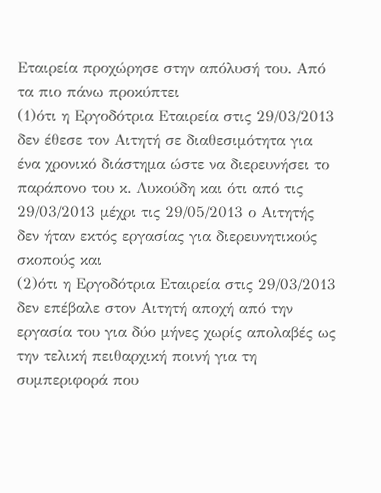Εταιρεία προχώρησε στην απόλυσή του. Από τα πιο πάνω προκύπτει
(1)ότι η Εργοδότρια Εταιρεία στις 29/03/2013 δεν έθεσε τον Αιτητή σε διαθεσιμότητα για ένα χρονικό διάστημα ώστε να διερευνήσει το παράπονο του κ. Λυκούδη και ότι από τις 29/03/2013 μέχρι τις 29/05/2013 ο Αιτητής δεν ήταν εκτός εργασίας για διερευνητικούς σκοπούς και
(2)ότι η Εργοδότρια Εταιρεία στις 29/03/2013 δεν επέβαλε στον Αιτητή αποχή από την εργασία του για δύο μήνες χωρίς απολαβές ως την τελική πειθαρχική ποινή για τη συμπεριφορά που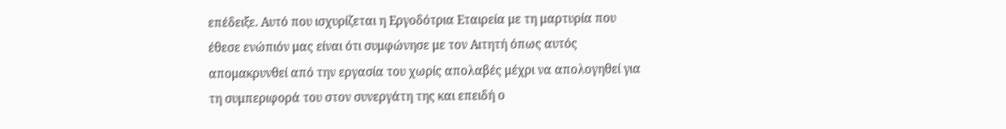επέδειξε. Αυτό που ισχυρίζεται η Εργοδότρια Εταιρεία με τη μαρτυρία που έθεσε ενώπιόν μας είναι ότι συμφώνησε με τον Αιτητή όπως αυτός απομακρυνθεί από την εργασία του χωρίς απολαβές μέχρι να απολογηθεί για τη συμπεριφορά του στον συνεργάτη της και επειδή ο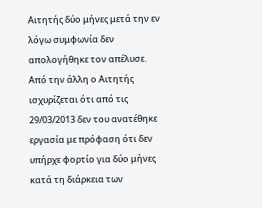Αιτητής δύο μήνες μετά την εν λόγω συμφωνία δεν απολογήθηκε τον απέλυσε. Από την άλλη ο Αιτητής ισχυρίζεται ότι από τις 29/03/2013 δεν του ανατέθηκε εργασία με πρόφαση ότι δεν υπήρχε φορτίο για δύο μήνες κατά τη διάρκεια των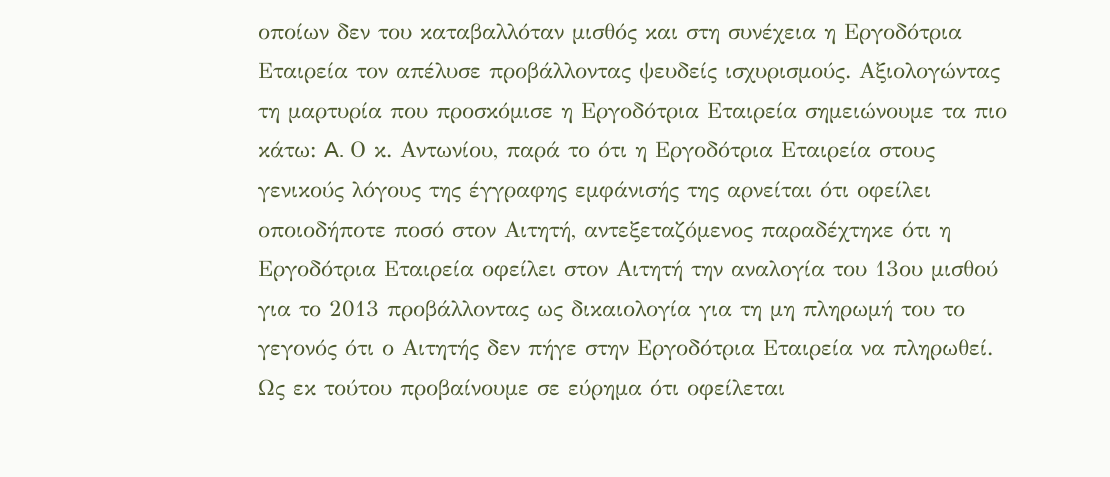οποίων δεν του καταβαλλόταν μισθός και στη συνέχεια η Εργοδότρια Εταιρεία τον απέλυσε προβάλλοντας ψευδείς ισχυρισμούς. Αξιολογώντας τη μαρτυρία που προσκόμισε η Εργοδότρια Εταιρεία σημειώνουμε τα πιο κάτω: A. Ο κ. Αντωνίου, παρά το ότι η Εργοδότρια Εταιρεία στους γενικούς λόγους της έγγραφης εμφάνισής της αρνείται ότι οφείλει οποιοδήποτε ποσό στον Αιτητή, αντεξεταζόμενος παραδέχτηκε ότι η Εργοδότρια Εταιρεία οφείλει στον Αιτητή την αναλογία του 13ου μισθού για το 2013 προβάλλοντας ως δικαιολογία για τη μη πληρωμή του το γεγονός ότι ο Αιτητής δεν πήγε στην Εργοδότρια Εταιρεία να πληρωθεί. Ως εκ τούτου προβαίνουμε σε εύρημα ότι οφείλεται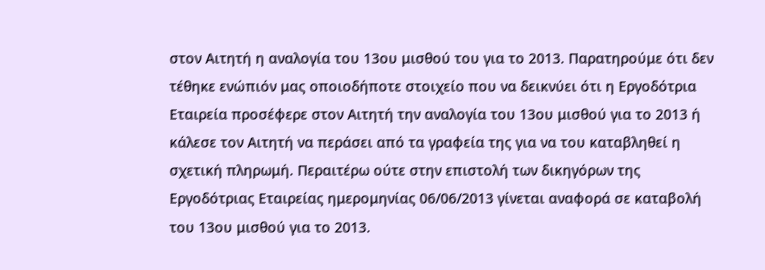στον Αιτητή η αναλογία του 13ου μισθού του για το 2013. Παρατηρούμε ότι δεν τέθηκε ενώπιόν μας οποιοδήποτε στοιχείο που να δεικνύει ότι η Εργοδότρια Εταιρεία προσέφερε στον Αιτητή την αναλογία του 13ου μισθού για το 2013 ή κάλεσε τον Αιτητή να περάσει από τα γραφεία της για να του καταβληθεί η σχετική πληρωμή. Περαιτέρω ούτε στην επιστολή των δικηγόρων της Εργοδότριας Εταιρείας ημερομηνίας 06/06/2013 γίνεται αναφορά σε καταβολή του 13ου μισθού για το 2013.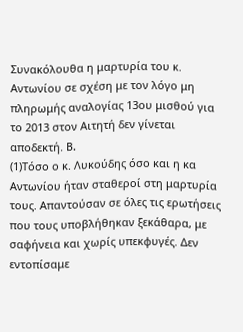Συνακόλουθα η μαρτυρία του κ. Αντωνίου σε σχέση με τον λόγο μη πληρωμής αναλογίας 13ου μισθού για το 2013 στον Αιτητή δεν γίνεται αποδεκτή. B.
(1)Τόσο ο κ. Λυκούδης όσο και η κα Αντωνίου ήταν σταθεροί στη μαρτυρία τους. Απαντούσαν σε όλες τις ερωτήσεις που τους υποβλήθηκαν ξεκάθαρα, με σαφήνεια και χωρίς υπεκφυγές. Δεν εντοπίσαμε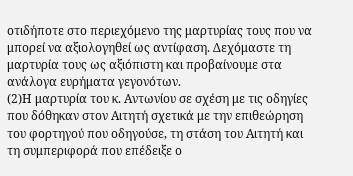οτιδήποτε στο περιεχόμενο της μαρτυρίας τους που να μπορεί να αξιολογηθεί ως αντίφαση. Δεχόμαστε τη μαρτυρία τους ως αξιόπιστη και προβαίνουμε στα ανάλογα ευρήματα γεγονότων.
(2)Η μαρτυρία του κ. Αντωνίου σε σχέση με τις οδηγίες που δόθηκαν στον Αιτητή σχετικά με την επιθεώρηση του φορτηγού που οδηγούσε, τη στάση του Αιτητή και τη συμπεριφορά που επέδειξε ο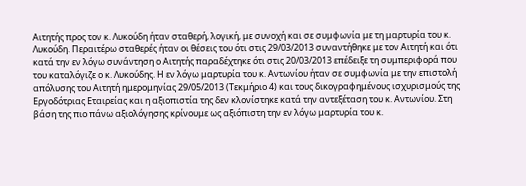Αιτητής προς τον κ. Λυκούδη ήταν σταθερή, λογική, με συνοχή και σε συμφωνία με τη μαρτυρία του κ. Λυκούδη. Περαιτέρω σταθερές ήταν οι θέσεις του ότι στις 29/03/2013 συναντήθηκε με τον Αιτητή και ότι κατά την εν λόγω συνάντηση ο Αιτητής παραδέχτηκε ότι στις 20/03/2013 επέδειξε τη συμπεριφορά που του καταλόγιζε ο κ. Λυκούδης. Η εν λόγω μαρτυρία του κ. Αντωνίου ήταν σε συμφωνία με την επιστολή απόλυσης του Αιτητή ημερομηνίας 29/05/2013 (Τεκμήριο 4) και τους δικογραφημένους ισχυρισμούς της Εργοδότριας Εταιρείας και η αξιοπιστία της δεν κλονίστηκε κατά την αντεξέταση του κ. Αντωνίου. Στη βάση της πιο πάνω αξιολόγησης κρίνουμε ως αξιόπιστη την εν λόγω μαρτυρία του κ.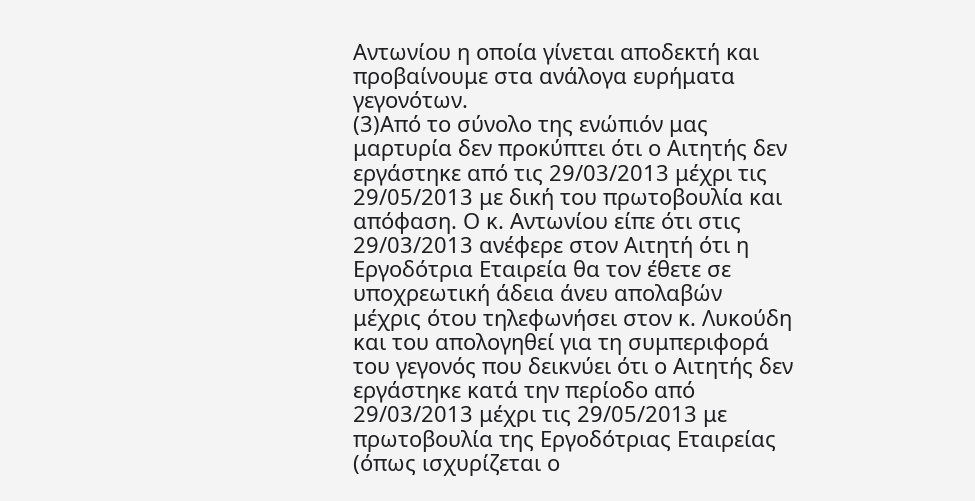Αντωνίου η οποία γίνεται αποδεκτή και προβαίνουμε στα ανάλογα ευρήματα γεγονότων.
(3)Από το σύνολο της ενώπιόν μας μαρτυρία δεν προκύπτει ότι ο Αιτητής δεν εργάστηκε από τις 29/03/2013 μέχρι τις 29/05/2013 με δική του πρωτοβουλία και απόφαση. Ο κ. Αντωνίου είπε ότι στις 29/03/2013 ανέφερε στον Αιτητή ότι η Εργοδότρια Εταιρεία θα τον έθετε σε υποχρεωτική άδεια άνευ απολαβών μέχρις ότου τηλεφωνήσει στον κ. Λυκούδη και του απολογηθεί για τη συμπεριφορά του γεγονός που δεικνύει ότι ο Αιτητής δεν εργάστηκε κατά την περίοδο από 29/03/2013 μέχρι τις 29/05/2013 με πρωτοβουλία της Εργοδότριας Εταιρείας (όπως ισχυρίζεται ο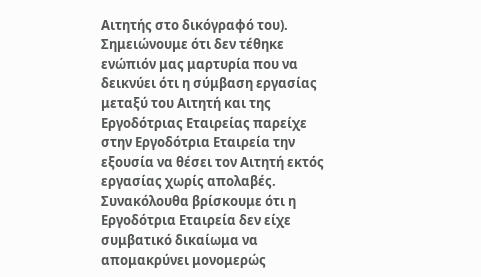Αιτητής στο δικόγραφό του). Σημειώνουμε ότι δεν τέθηκε ενώπιόν μας μαρτυρία που να δεικνύει ότι η σύμβαση εργασίας μεταξύ του Αιτητή και της Εργοδότριας Εταιρείας παρείχε στην Εργοδότρια Εταιρεία την εξουσία να θέσει τον Αιτητή εκτός εργασίας χωρίς απολαβές. Συνακόλουθα βρίσκουμε ότι η Εργοδότρια Εταιρεία δεν είχε συμβατικό δικαίωμα να απομακρύνει μονομερώς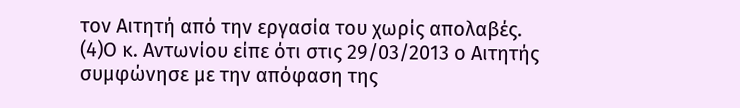τον Αιτητή από την εργασία του χωρίς απολαβές.
(4)Ο κ. Αντωνίου είπε ότι στις 29/03/2013 ο Αιτητής συμφώνησε με την απόφαση της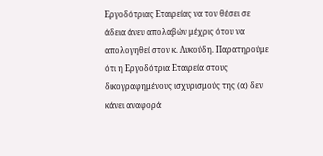Εργοδότριας Εταιρείας να τον θέσει σε άδεια άνευ απολαβών μέχρις ότου να απολογηθεί στον κ. Λυκούδη. Παρατηρούμε ότι η Εργοδότρια Εταιρεία στους δικογραφημένους ισχυρισμούς της (α) δεν κάνει αναφορά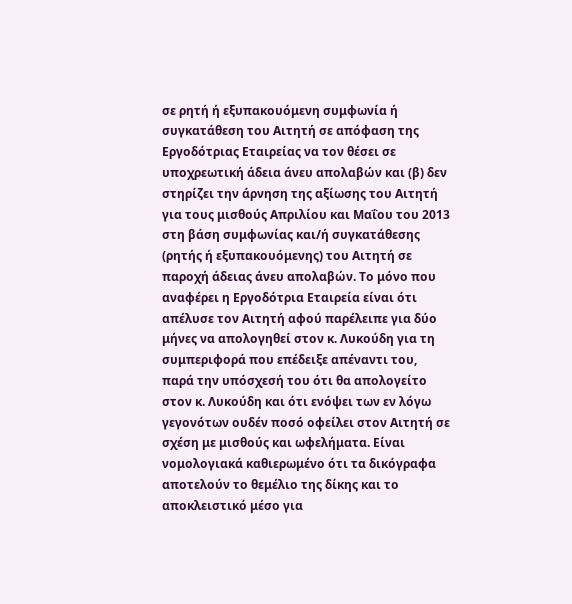σε ρητή ή εξυπακουόμενη συμφωνία ή συγκατάθεση του Αιτητή σε απόφαση της Εργοδότριας Εταιρείας να τον θέσει σε υποχρεωτική άδεια άνευ απολαβών και (β) δεν στηρίζει την άρνηση της αξίωσης του Αιτητή για τους μισθούς Απριλίου και Μαΐου του 2013 στη βάση συμφωνίας και/ή συγκατάθεσης (ρητής ή εξυπακουόμενης) του Αιτητή σε παροχή άδειας άνευ απολαβών. Το μόνο που αναφέρει η Εργοδότρια Εταιρεία είναι ότι απέλυσε τον Αιτητή αφού παρέλειπε για δύο μήνες να απολογηθεί στον κ. Λυκούδη για τη συμπεριφορά που επέδειξε απέναντι του, παρά την υπόσχεσή του ότι θα απολογείτο στον κ. Λυκούδη και ότι ενόψει των εν λόγω γεγονότων ουδέν ποσό οφείλει στον Αιτητή σε σχέση με μισθούς και ωφελήματα. Είναι νομολογιακά καθιερωμένο ότι τα δικόγραφα αποτελούν το θεμέλιο της δίκης και το αποκλειστικό μέσο για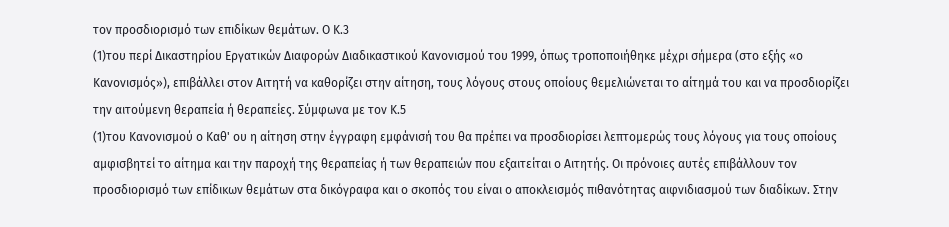τον προσδιορισμό των επιδίκων θεμάτων. Ο Κ.3
(1)του περί Δικαστηρίου Εργατικών Διαφορών Διαδικαστικού Κανονισμού του 1999, όπως τροποποιήθηκε μέχρι σήμερα (στο εξής «ο Κανονισμός»), επιβάλλει στον Αιτητή να καθορίζει στην αίτηση, τους λόγους στους οποίους θεμελιώνεται το αίτημά του και να προσδιορίζει την αιτούμενη θεραπεία ή θεραπείες. Σύμφωνα με τον Κ.5
(1)του Κανονισμού ο Καθ' ου η αίτηση στην έγγραφη εμφάνισή του θα πρέπει να προσδιορίσει λεπτομερώς τους λόγους για τους οποίους αμφισβητεί το αίτημα και την παροχή της θεραπείας ή των θεραπειών που εξαιτείται ο Αιτητής. Οι πρόνοιες αυτές επιβάλλουν τον προσδιορισμό των επίδικων θεμάτων στα δικόγραφα και ο σκοπός του είναι ο αποκλεισμός πιθανότητας αιφνιδιασμού των διαδίκων. Στην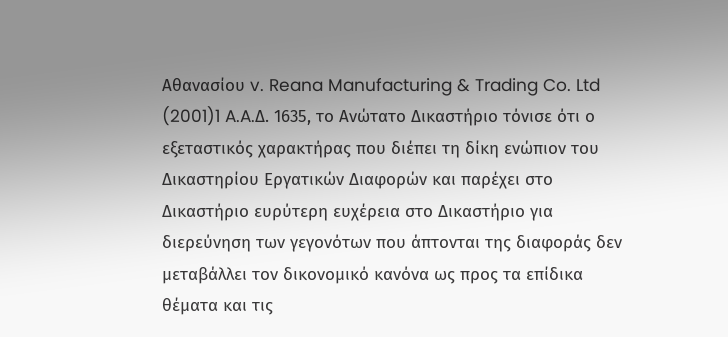Αθανασίου v. Reana Manufacturing & Trading Co. Ltd
(2001)1 A.A.Δ. 1635, το Ανώτατο Δικαστήριο τόνισε ότι ο εξεταστικός χαρακτήρας που διέπει τη δίκη ενώπιον του Δικαστηρίου Εργατικών Διαφορών και παρέχει στο Δικαστήριο ευρύτερη ευχέρεια στο Δικαστήριο για διερεύνηση των γεγονότων που άπτονται της διαφοράς δεν μεταβάλλει τον δικονομικό κανόνα ως προς τα επίδικα θέματα και τις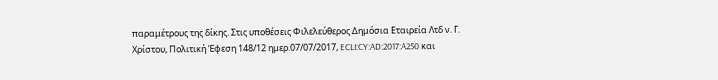παραμέτρους της δίκης. Στις υποθέσεις Φιλελεύθερος Δημόσια Εταιρεία Λτδ ν. Γ. Χρίστου, Πολιτική Έφεση 148/12 ημερ.07/07/2017, ECLI:CY:AD:2017:A250 και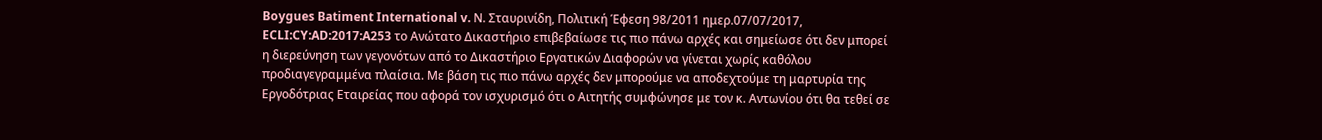Boygues Batiment International v. Ν. Σταυρινίδη, Πολιτική Έφεση 98/2011 ημερ.07/07/2017, ECLI:CY:AD:2017:A253 το Ανώτατο Δικαστήριο επιβεβαίωσε τις πιο πάνω αρχές και σημείωσε ότι δεν μπορεί η διερεύνηση των γεγονότων από το Δικαστήριο Εργατικών Διαφορών να γίνεται χωρίς καθόλου προδιαγεγραμμένα πλαίσια. Με βάση τις πιο πάνω αρχές δεν μπορούμε να αποδεχτούμε τη μαρτυρία της Εργοδότριας Εταιρείας που αφορά τον ισχυρισμό ότι ο Αιτητής συμφώνησε με τον κ. Αντωνίου ότι θα τεθεί σε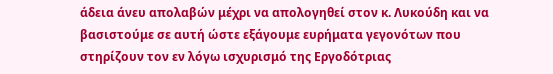άδεια άνευ απολαβών μέχρι να απολογηθεί στον κ. Λυκούδη και να βασιστούμε σε αυτή ώστε εξάγουμε ευρήματα γεγονότων που στηρίζουν τον εν λόγω ισχυρισμό της Εργοδότριας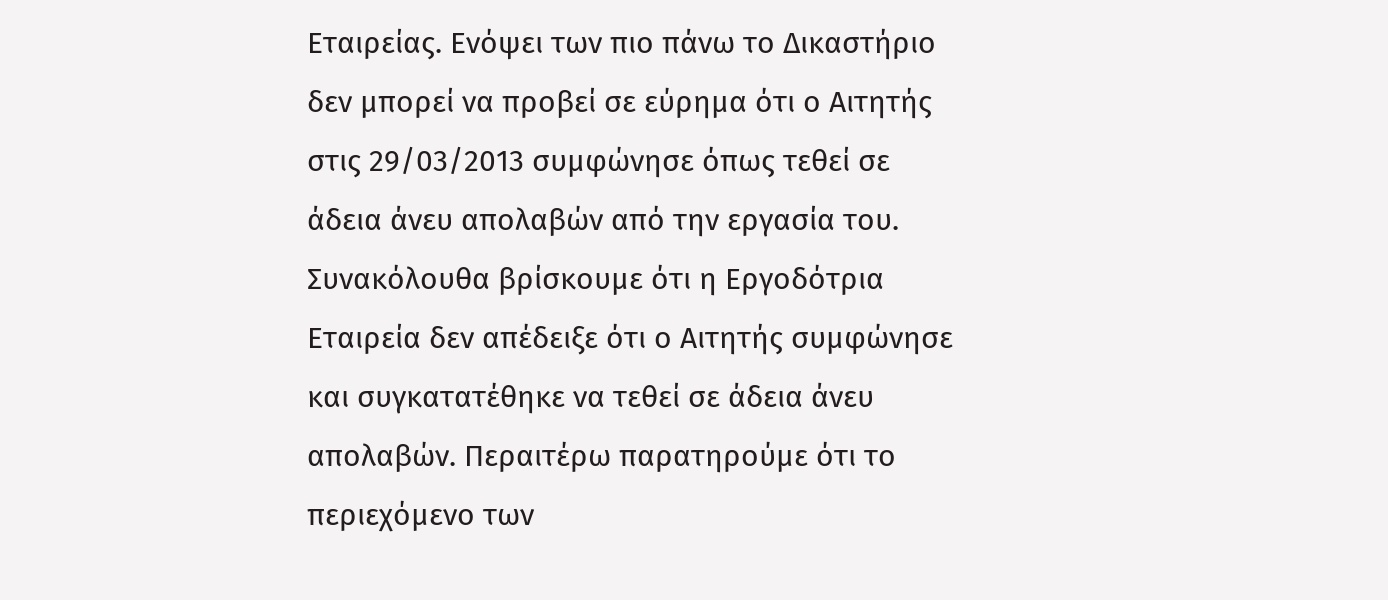Εταιρείας. Ενόψει των πιο πάνω το Δικαστήριο δεν μπορεί να προβεί σε εύρημα ότι ο Αιτητής στις 29/03/2013 συμφώνησε όπως τεθεί σε άδεια άνευ απολαβών από την εργασία του. Συνακόλουθα βρίσκουμε ότι η Εργοδότρια Εταιρεία δεν απέδειξε ότι ο Αιτητής συμφώνησε και συγκατατέθηκε να τεθεί σε άδεια άνευ απολαβών. Περαιτέρω παρατηρούμε ότι το περιεχόμενο των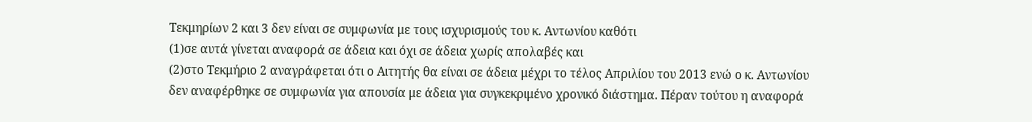Τεκμηρίων 2 και 3 δεν είναι σε συμφωνία με τους ισχυρισμούς του κ. Αντωνίου καθότι
(1)σε αυτά γίνεται αναφορά σε άδεια και όχι σε άδεια χωρίς απολαβές και
(2)στο Τεκμήριο 2 αναγράφεται ότι ο Αιτητής θα είναι σε άδεια μέχρι το τέλος Απριλίου του 2013 ενώ ο κ. Αντωνίου δεν αναφέρθηκε σε συμφωνία για απουσία με άδεια για συγκεκριμένο χρονικό διάστημα. Πέραν τούτου η αναφορά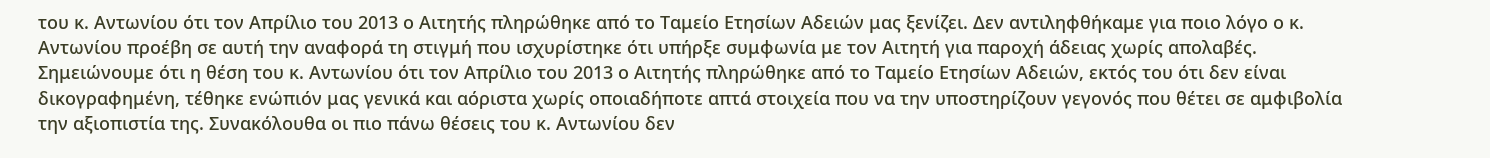του κ. Αντωνίου ότι τον Απρίλιο του 2013 ο Αιτητής πληρώθηκε από το Ταμείο Ετησίων Αδειών μας ξενίζει. Δεν αντιληφθήκαμε για ποιο λόγο ο κ. Αντωνίου προέβη σε αυτή την αναφορά τη στιγμή που ισχυρίστηκε ότι υπήρξε συμφωνία με τον Αιτητή για παροχή άδειας χωρίς απολαβές. Σημειώνουμε ότι η θέση του κ. Αντωνίου ότι τον Απρίλιο του 2013 ο Αιτητής πληρώθηκε από το Ταμείο Ετησίων Αδειών, εκτός του ότι δεν είναι δικογραφημένη, τέθηκε ενώπιόν μας γενικά και αόριστα χωρίς οποιαδήποτε απτά στοιχεία που να την υποστηρίζουν γεγονός που θέτει σε αμφιβολία την αξιοπιστία της. Συνακόλουθα οι πιο πάνω θέσεις του κ. Αντωνίου δεν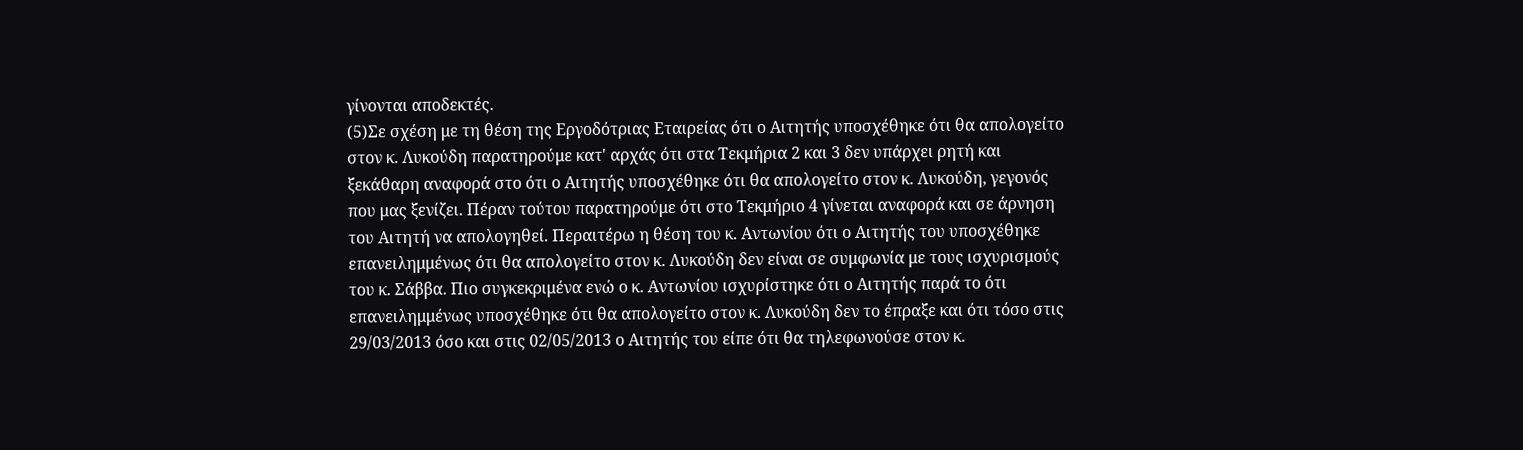γίνονται αποδεκτές.
(5)Σε σχέση με τη θέση της Εργοδότριας Εταιρείας ότι ο Αιτητής υποσχέθηκε ότι θα απολογείτο στον κ. Λυκούδη παρατηρούμε κατ' αρχάς ότι στα Τεκμήρια 2 και 3 δεν υπάρχει ρητή και ξεκάθαρη αναφορά στο ότι ο Αιτητής υποσχέθηκε ότι θα απολογείτο στον κ. Λυκούδη, γεγονός που μας ξενίζει. Πέραν τούτου παρατηρούμε ότι στο Τεκμήριο 4 γίνεται αναφορά και σε άρνηση του Αιτητή να απολογηθεί. Περαιτέρω η θέση του κ. Αντωνίου ότι ο Αιτητής του υποσχέθηκε επανειλημμένως ότι θα απολογείτο στον κ. Λυκούδη δεν είναι σε συμφωνία με τους ισχυρισμούς του κ. Σάββα. Πιο συγκεκριμένα ενώ ο κ. Αντωνίου ισχυρίστηκε ότι ο Αιτητής παρά το ότι επανειλημμένως υποσχέθηκε ότι θα απολογείτο στον κ. Λυκούδη δεν το έπραξε και ότι τόσο στις 29/03/2013 όσο και στις 02/05/2013 ο Αιτητής του είπε ότι θα τηλεφωνούσε στον κ.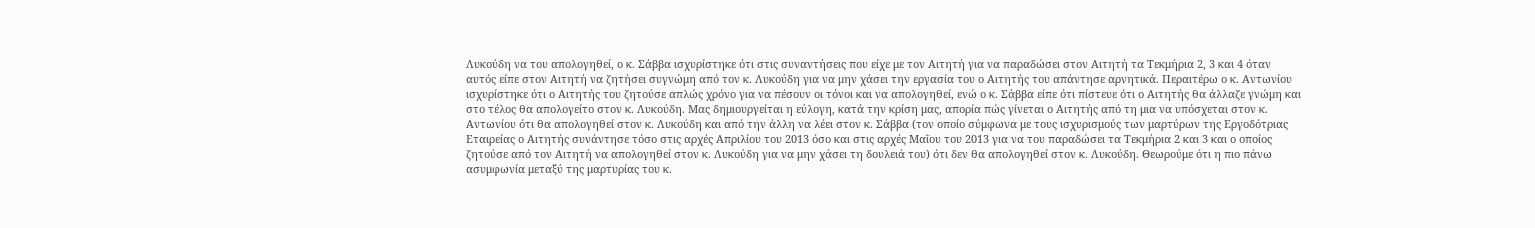Λυκούδη να του απολογηθεί, ο κ. Σάββα ισχυρίστηκε ότι στις συναντήσεις που είχε με τον Αιτητή για να παραδώσει στον Αιτητή τα Τεκμήρια 2, 3 και 4 όταν αυτός είπε στον Αιτητή να ζητήσει συγνώμη από τον κ. Λυκούδη για να μην χάσει την εργασία του ο Αιτητής του απάντησε αρνητικά. Περαιτέρω ο κ. Αντωνίου ισχυρίστηκε ότι ο Αιτητής του ζητούσε απλώς χρόνο για να πέσουν οι τόνοι και να απολογηθεί, ενώ ο κ. Σάββα είπε ότι πίστευε ότι ο Αιτητής θα άλλαζε γνώμη και στο τέλος θα απολογείτο στον κ. Λυκούδη. Μας δημιουργείται η εύλογη, κατά την κρίση μας, απορία πώς γίνεται ο Αιτητής από τη μια να υπόσχεται στον κ. Αντωνίου ότι θα απολογηθεί στον κ. Λυκούδη και από την άλλη να λέει στον κ. Σάββα (τον οποίο σύμφωνα με τους ισχυρισμούς των μαρτύρων της Εργοδότριας Εταιρείας ο Αιτητής συνάντησε τόσο στις αρχές Απριλίου του 2013 όσο και στις αρχές Μαΐου του 2013 για να του παραδώσει τα Τεκμήρια 2 και 3 και ο οποίος ζητούσε από τον Αιτητή να απολογηθεί στον κ. Λυκούδη για να μην χάσει τη δουλειά του) ότι δεν θα απολογηθεί στον κ. Λυκούδη. Θεωρούμε ότι η πιο πάνω ασυμφωνία μεταξύ της μαρτυρίας του κ.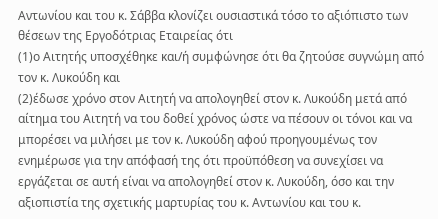Αντωνίου και του κ. Σάββα κλονίζει ουσιαστικά τόσο το αξιόπιστο των θέσεων της Εργοδότριας Εταιρείας ότι
(1)ο Αιτητής υποσχέθηκε και/ή συμφώνησε ότι θα ζητούσε συγνώμη από τον κ. Λυκούδη και
(2)έδωσε χρόνο στον Αιτητή να απολογηθεί στον κ. Λυκούδη μετά από αίτημα του Αιτητή να του δοθεί χρόνος ώστε να πέσουν οι τόνοι και να μπορέσει να μιλήσει με τον κ. Λυκούδη αφού προηγουμένως τον ενημέρωσε για την απόφασή της ότι προϋπόθεση να συνεχίσει να εργάζεται σε αυτή είναι να απολογηθεί στον κ. Λυκούδη, όσο και την αξιοπιστία της σχετικής μαρτυρίας του κ. Αντωνίου και του κ.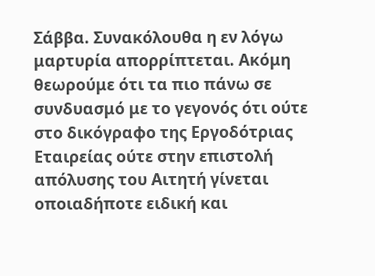Σάββα. Συνακόλουθα η εν λόγω μαρτυρία απορρίπτεται. Ακόμη θεωρούμε ότι τα πιο πάνω σε συνδυασμό με το γεγονός ότι ούτε στο δικόγραφο της Εργοδότριας Εταιρείας ούτε στην επιστολή απόλυσης του Αιτητή γίνεται οποιαδήποτε ειδική και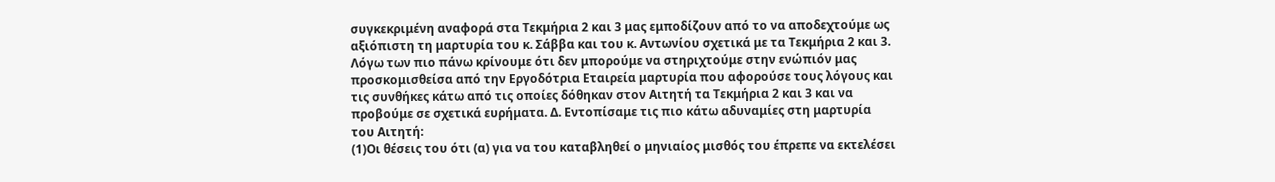συγκεκριμένη αναφορά στα Τεκμήρια 2 και 3 μας εμποδίζουν από το να αποδεχτούμε ως αξιόπιστη τη μαρτυρία του κ. Σάββα και του κ. Αντωνίου σχετικά με τα Τεκμήρια 2 και 3. Λόγω των πιο πάνω κρίνουμε ότι δεν μπορούμε να στηριχτούμε στην ενώπιόν μας προσκομισθείσα από την Εργοδότρια Εταιρεία μαρτυρία που αφορούσε τους λόγους και τις συνθήκες κάτω από τις οποίες δόθηκαν στον Αιτητή τα Τεκμήρια 2 και 3 και να προβούμε σε σχετικά ευρήματα. Δ. Εντοπίσαμε τις πιο κάτω αδυναμίες στη μαρτυρία του Αιτητή:
(1)Οι θέσεις του ότι (α) για να του καταβληθεί ο μηνιαίος μισθός του έπρεπε να εκτελέσει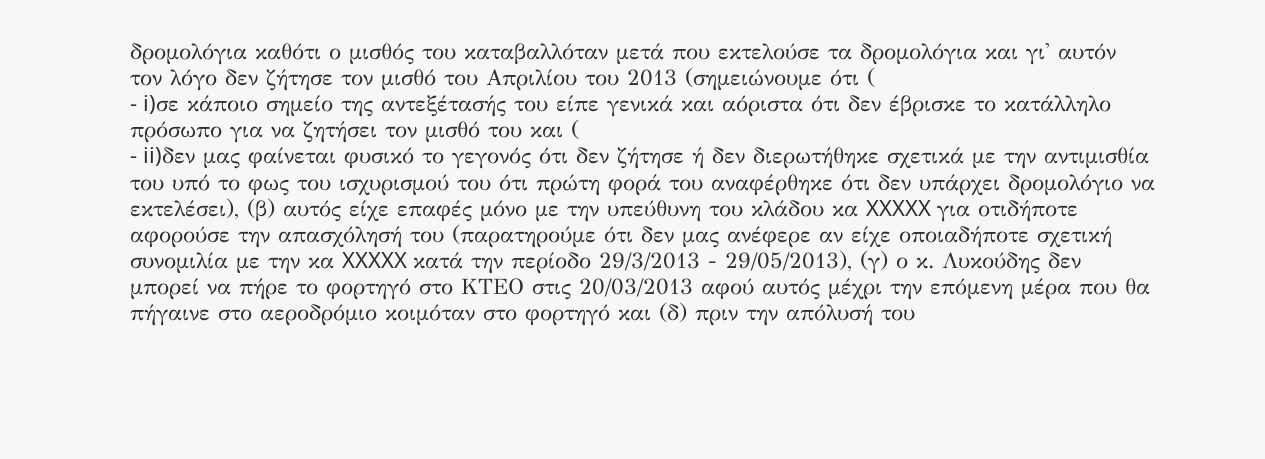δρομολόγια καθότι ο μισθός του καταβαλλόταν μετά που εκτελούσε τα δρομολόγια και γι' αυτόν τον λόγο δεν ζήτησε τον μισθό του Απριλίου του 2013 (σημειώνουμε ότι (
- i)σε κάποιο σημείο της αντεξέτασής του είπε γενικά και αόριστα ότι δεν έβρισκε το κατάλληλο πρόσωπο για να ζητήσει τον μισθό του και (
- ii)δεν μας φαίνεται φυσικό το γεγονός ότι δεν ζήτησε ή δεν διερωτήθηκε σχετικά με την αντιμισθία του υπό το φως του ισχυρισμού του ότι πρώτη φορά του αναφέρθηκε ότι δεν υπάρχει δρομολόγιο να εκτελέσει), (β) αυτός είχε επαφές μόνο με την υπεύθυνη του κλάδου κα XXXXX για οτιδήποτε αφορούσε την απασχόλησή του (παρατηρούμε ότι δεν μας ανέφερε αν είχε οποιαδήποτε σχετική συνομιλία με την κα XXXXX κατά την περίοδο 29/3/2013 - 29/05/2013), (γ) ο κ. Λυκούδης δεν μπορεί να πήρε το φορτηγό στο ΚΤΕΟ στις 20/03/2013 αφού αυτός μέχρι την επόμενη μέρα που θα πήγαινε στο αεροδρόμιο κοιμόταν στο φορτηγό και (δ) πριν την απόλυσή του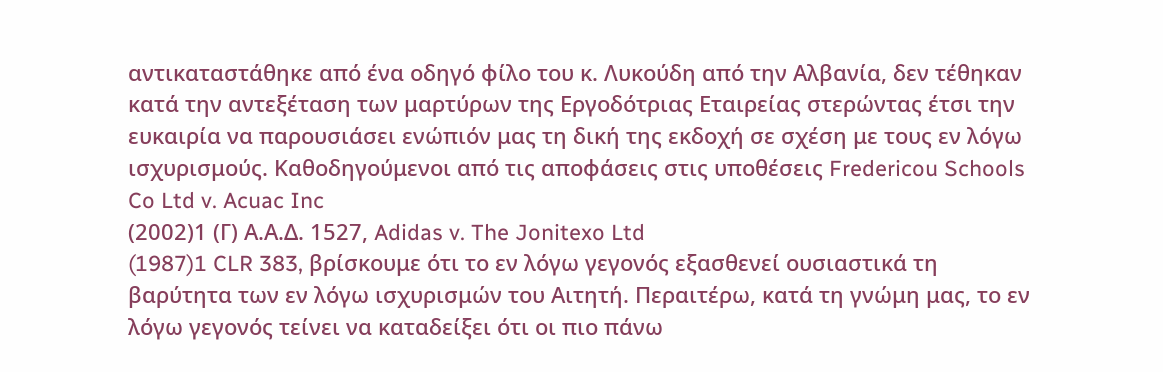αντικαταστάθηκε από ένα οδηγό φίλο του κ. Λυκούδη από την Αλβανία, δεν τέθηκαν κατά την αντεξέταση των μαρτύρων της Εργοδότριας Εταιρείας στερώντας έτσι την ευκαιρία να παρουσιάσει ενώπιόν μας τη δική της εκδοχή σε σχέση με τους εν λόγω ισχυρισμούς. Καθοδηγούμενοι από τις αποφάσεις στις υποθέσεις Fredericou Schools Co Ltd v. Acuac Inc
(2002)1 (Γ) Α.Α.Δ. 1527, Adidas v. The Jonitexo Ltd
(1987)1 CLR 383, βρίσκουμε ότι το εν λόγω γεγονός εξασθενεί ουσιαστικά τη βαρύτητα των εν λόγω ισχυρισμών του Αιτητή. Περαιτέρω, κατά τη γνώμη μας, το εν λόγω γεγονός τείνει να καταδείξει ότι οι πιο πάνω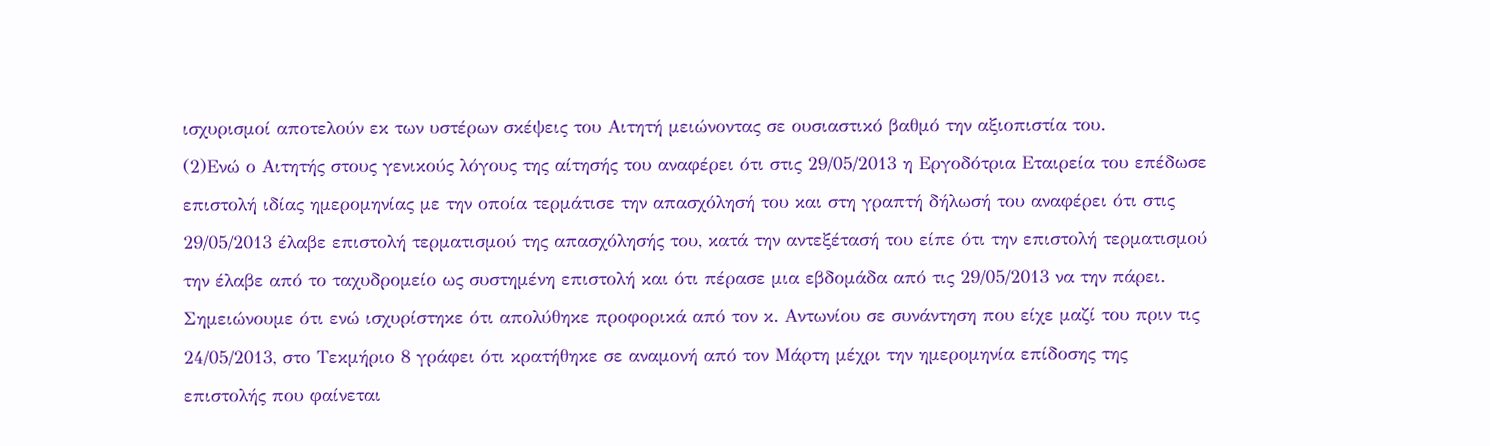ισχυρισμοί αποτελούν εκ των υστέρων σκέψεις του Αιτητή μειώνοντας σε ουσιαστικό βαθμό την αξιοπιστία του.
(2)Ενώ ο Αιτητής στους γενικούς λόγους της αίτησής του αναφέρει ότι στις 29/05/2013 η Εργοδότρια Εταιρεία του επέδωσε επιστολή ιδίας ημερομηνίας με την οποία τερμάτισε την απασχόλησή του και στη γραπτή δήλωσή του αναφέρει ότι στις 29/05/2013 έλαβε επιστολή τερματισμού της απασχόλησής του, κατά την αντεξέτασή του είπε ότι την επιστολή τερματισμού την έλαβε από το ταχυδρομείο ως συστημένη επιστολή και ότι πέρασε μια εβδομάδα από τις 29/05/2013 να την πάρει. Σημειώνουμε ότι ενώ ισχυρίστηκε ότι απολύθηκε προφορικά από τον κ. Αντωνίου σε συνάντηση που είχε μαζί του πριν τις 24/05/2013, στο Τεκμήριο 8 γράφει ότι κρατήθηκε σε αναμονή από τον Μάρτη μέχρι την ημερομηνία επίδοσης της επιστολής που φαίνεται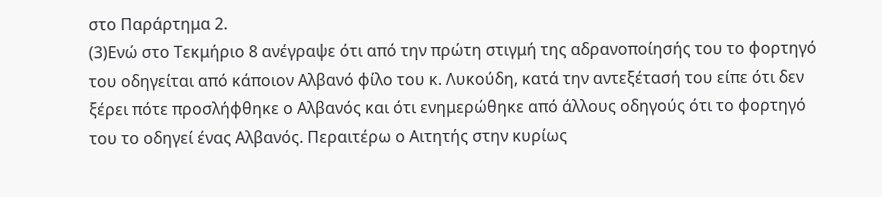στο Παράρτημα 2.
(3)Ενώ στο Τεκμήριο 8 ανέγραψε ότι από την πρώτη στιγμή της αδρανοποίησής του το φορτηγό του οδηγείται από κάποιον Αλβανό φίλο του κ. Λυκούδη, κατά την αντεξέτασή του είπε ότι δεν ξέρει πότε προσλήφθηκε ο Αλβανός και ότι ενημερώθηκε από άλλους οδηγούς ότι το φορτηγό του το οδηγεί ένας Αλβανός. Περαιτέρω ο Αιτητής στην κυρίως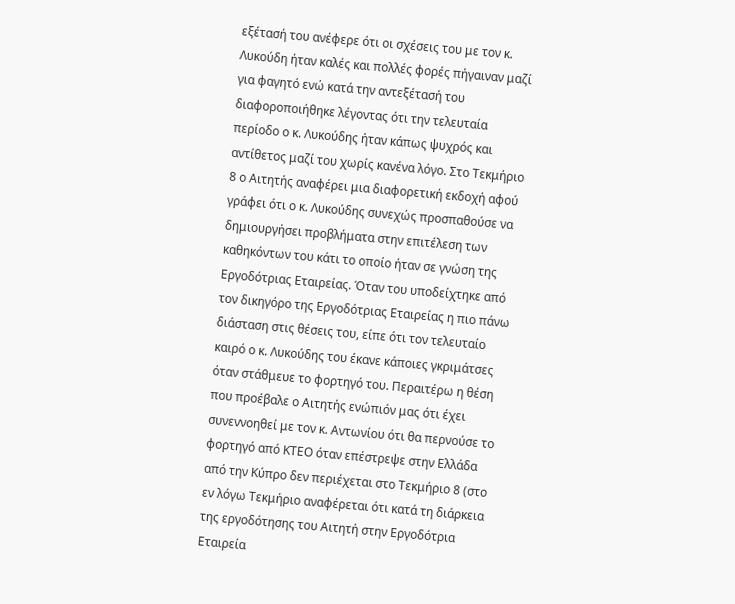εξέτασή του ανέφερε ότι οι σχέσεις του με τον κ. Λυκούδη ήταν καλές και πολλές φορές πήγαιναν μαζί για φαγητό ενώ κατά την αντεξέτασή του διαφοροποιήθηκε λέγοντας ότι την τελευταία περίοδο ο κ. Λυκούδης ήταν κάπως ψυχρός και αντίθετος μαζί του χωρίς κανένα λόγο. Στο Τεκμήριο 8 ο Αιτητής αναφέρει μια διαφορετική εκδοχή αφού γράφει ότι ο κ. Λυκούδης συνεχώς προσπαθούσε να δημιουργήσει προβλήματα στην επιτέλεση των καθηκόντων του κάτι το οποίο ήταν σε γνώση της Εργοδότριας Εταιρείας. Όταν του υποδείχτηκε από τον δικηγόρο της Εργοδότριας Εταιρείας η πιο πάνω διάσταση στις θέσεις του, είπε ότι τον τελευταίο καιρό ο κ. Λυκούδης του έκανε κάποιες γκριμάτσες όταν στάθμευε το φορτηγό του. Περαιτέρω η θέση που προέβαλε ο Αιτητής ενώπιόν μας ότι έχει συνεννοηθεί με τον κ. Αντωνίου ότι θα περνούσε το φορτηγό από ΚΤΕΟ όταν επέστρεψε στην Ελλάδα από την Κύπρο δεν περιέχεται στο Τεκμήριο 8 (στο εν λόγω Τεκμήριο αναφέρεται ότι κατά τη διάρκεια της εργοδότησης του Αιτητή στην Εργοδότρια Εταιρεία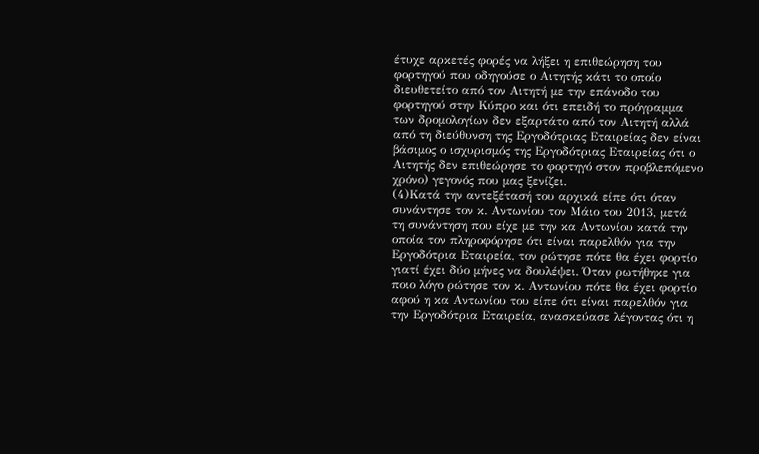έτυχε αρκετές φορές να λήξει η επιθεώρηση του φορτηγού που οδηγούσε ο Αιτητής κάτι το οποίο διευθετείτο από τον Αιτητή με την επάνοδο του φορτηγού στην Κύπρο και ότι επειδή το πρόγραμμα των δρομολογίων δεν εξαρτάτο από τον Αιτητή αλλά από τη διεύθυνση της Εργοδότριας Εταιρείας δεν είναι βάσιμος ο ισχυρισμός της Εργοδότριας Εταιρείας ότι ο Αιτητής δεν επιθεώρησε το φορτηγό στον προβλεπόμενο χρόνο) γεγονός που μας ξενίζει.
(4)Κατά την αντεξέτασή του αρχικά είπε ότι όταν συνάντησε τον κ. Αντωνίου τον Μάιο του 2013, μετά τη συνάντηση που είχε με την κα Αντωνίου κατά την οποία τον πληροφόρησε ότι είναι παρελθόν για την Εργοδότρια Εταιρεία, τον ρώτησε πότε θα έχει φορτίο γιατί έχει δύο μήνες να δουλέψει. Όταν ρωτήθηκε για ποιο λόγο ρώτησε τον κ. Αντωνίου πότε θα έχει φορτίο αφού η κα Αντωνίου του είπε ότι είναι παρελθόν για την Εργοδότρια Εταιρεία, ανασκεύασε λέγοντας ότι η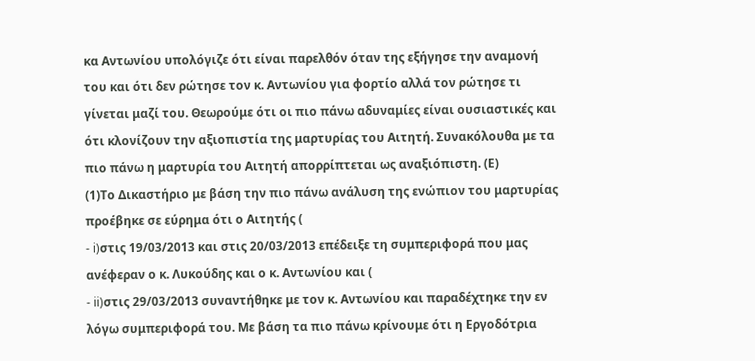κα Αντωνίου υπολόγιζε ότι είναι παρελθόν όταν της εξήγησε την αναμονή του και ότι δεν ρώτησε τον κ. Αντωνίου για φορτίο αλλά τον ρώτησε τι γίνεται μαζί του. Θεωρούμε ότι οι πιο πάνω αδυναμίες είναι ουσιαστικές και ότι κλονίζουν την αξιοπιστία της μαρτυρίας του Αιτητή. Συνακόλουθα με τα πιο πάνω η μαρτυρία του Αιτητή απορρίπτεται ως αναξιόπιστη. (Ε)
(1)Το Δικαστήριο με βάση την πιο πάνω ανάλυση της ενώπιον του μαρτυρίας προέβηκε σε εύρημα ότι ο Αιτητής (
- i)στις 19/03/2013 και στις 20/03/2013 επέδειξε τη συμπεριφορά που μας ανέφεραν ο κ. Λυκούδης και ο κ. Αντωνίου και (
- ii)στις 29/03/2013 συναντήθηκε με τον κ. Αντωνίου και παραδέχτηκε την εν λόγω συμπεριφορά του. Με βάση τα πιο πάνω κρίνουμε ότι η Εργοδότρια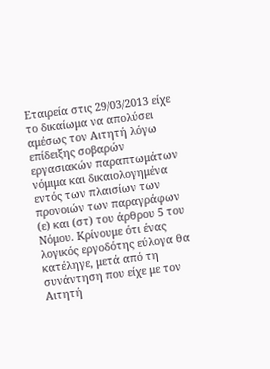Εταιρεία στις 29/03/2013 είχε το δικαίωμα να απολύσει αμέσως τον Αιτητή λόγω επίδειξης σοβαρών εργασιακών παραπτωμάτων νόμιμα και δικαιολογημένα εντός των πλαισίων των προνοιών των παραγράφων (ε) και (στ) του άρθρου 5 του Νόμου. Κρίνουμε ότι ένας λογικός εργοδότης εύλογα θα κατέληγε, μετά από τη συνάντηση που είχε με τον Αιτητή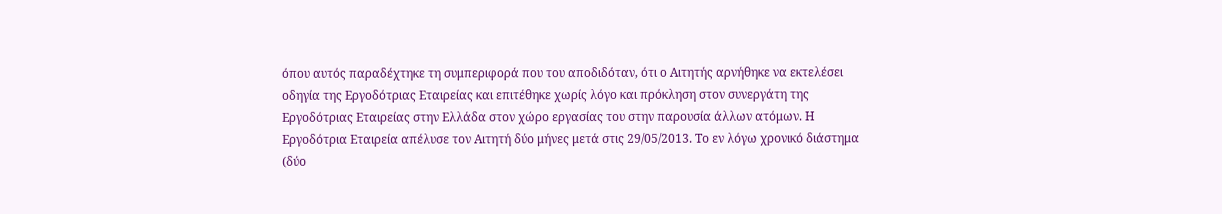όπου αυτός παραδέχτηκε τη συμπεριφορά που του αποδιδόταν, ότι ο Αιτητής αρνήθηκε να εκτελέσει οδηγία της Εργοδότριας Εταιρείας και επιτέθηκε χωρίς λόγο και πρόκληση στον συνεργάτη της Εργοδότριας Εταιρείας στην Ελλάδα στον χώρο εργασίας του στην παρουσία άλλων ατόμων. Η Εργοδότρια Εταιρεία απέλυσε τον Αιτητή δύο μήνες μετά στις 29/05/2013. Το εν λόγω χρονικό διάστημα (δύο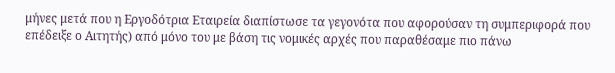μήνες μετά που η Εργοδότρια Εταιρεία διαπίστωσε τα γεγονότα που αφορούσαν τη συμπεριφορά που επέδειξε ο Αιτητής) από μόνο του με βάση τις νομικές αρχές που παραθέσαμε πιο πάνω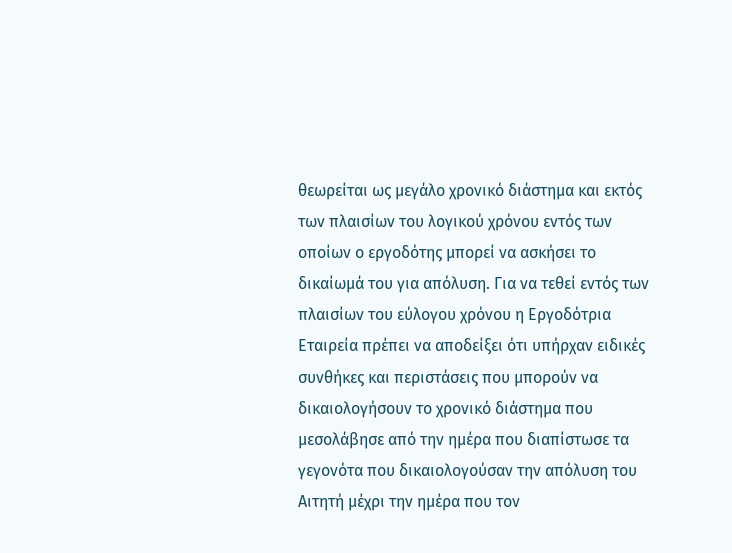θεωρείται ως μεγάλο χρονικό διάστημα και εκτός των πλαισίων του λογικού χρόνου εντός των οποίων ο εργοδότης μπορεί να ασκήσει το δικαίωμά του για απόλυση. Για να τεθεί εντός των πλαισίων του εύλογου χρόνου η Εργοδότρια Εταιρεία πρέπει να αποδείξει ότι υπήρχαν ειδικές συνθήκες και περιστάσεις που μπορούν να δικαιολογήσουν το χρονικό διάστημα που μεσολάβησε από την ημέρα που διαπίστωσε τα γεγονότα που δικαιολογούσαν την απόλυση του Αιτητή μέχρι την ημέρα που τον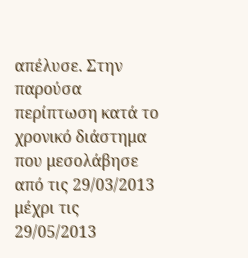απέλυσε. Στην παρούσα περίπτωση κατά το χρονικό διάστημα που μεσολάβησε από τις 29/03/2013 μέχρι τις 29/05/2013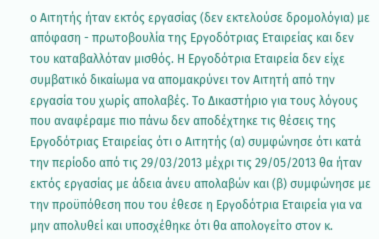ο Αιτητής ήταν εκτός εργασίας (δεν εκτελούσε δρομολόγια) με απόφαση - πρωτοβουλία της Εργοδότριας Εταιρείας και δεν του καταβαλλόταν μισθός. Η Εργοδότρια Εταιρεία δεν είχε συμβατικό δικαίωμα να απομακρύνει τον Αιτητή από την εργασία του χωρίς απολαβές. Το Δικαστήριο για τους λόγους που αναφέραμε πιο πάνω δεν αποδέχτηκε τις θέσεις της Εργοδότριας Εταιρείας ότι ο Αιτητής (α) συμφώνησε ότι κατά την περίοδο από τις 29/03/2013 μέχρι τις 29/05/2013 θα ήταν εκτός εργασίας με άδεια άνευ απολαβών και (β) συμφώνησε με την προϋπόθεση που του έθεσε η Εργοδότρια Εταιρεία για να μην απολυθεί και υποσχέθηκε ότι θα απολογείτο στον κ.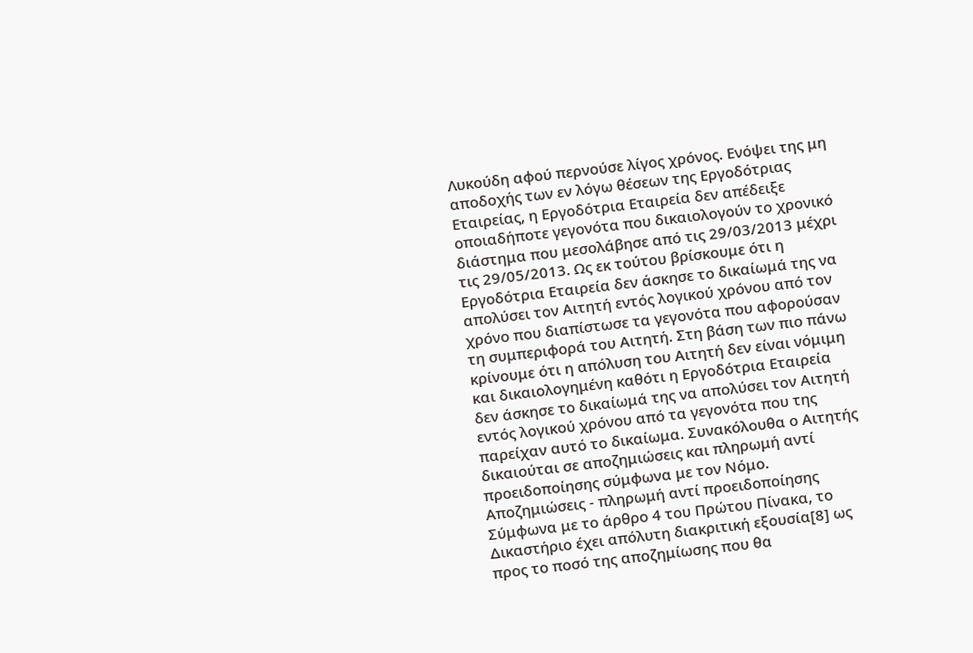Λυκούδη αφού περνούσε λίγος χρόνος. Ενόψει της μη αποδοχής των εν λόγω θέσεων της Εργοδότριας Εταιρείας, η Εργοδότρια Εταιρεία δεν απέδειξε οποιαδήποτε γεγονότα που δικαιολογούν το χρονικό διάστημα που μεσολάβησε από τις 29/03/2013 μέχρι τις 29/05/2013. Ως εκ τούτου βρίσκουμε ότι η Εργοδότρια Εταιρεία δεν άσκησε το δικαίωμά της να απολύσει τον Αιτητή εντός λογικού χρόνου από τον χρόνο που διαπίστωσε τα γεγονότα που αφορούσαν τη συμπεριφορά του Αιτητή. Στη βάση των πιο πάνω κρίνουμε ότι η απόλυση του Αιτητή δεν είναι νόμιμη και δικαιολογημένη καθότι η Εργοδότρια Εταιρεία δεν άσκησε το δικαίωμά της να απολύσει τον Αιτητή εντός λογικού χρόνου από τα γεγονότα που της παρείχαν αυτό το δικαίωμα. Συνακόλουθα ο Αιτητής δικαιούται σε αποζημιώσεις και πληρωμή αντί προειδοποίησης σύμφωνα με τον Νόμο. Αποζημιώσεις - πληρωμή αντί προειδοποίησης Σύμφωνα με το άρθρο 4 του Πρώτου Πίνακα, το Δικαστήριο έχει απόλυτη διακριτική εξουσία[8] ως προς το ποσό της αποζημίωσης που θα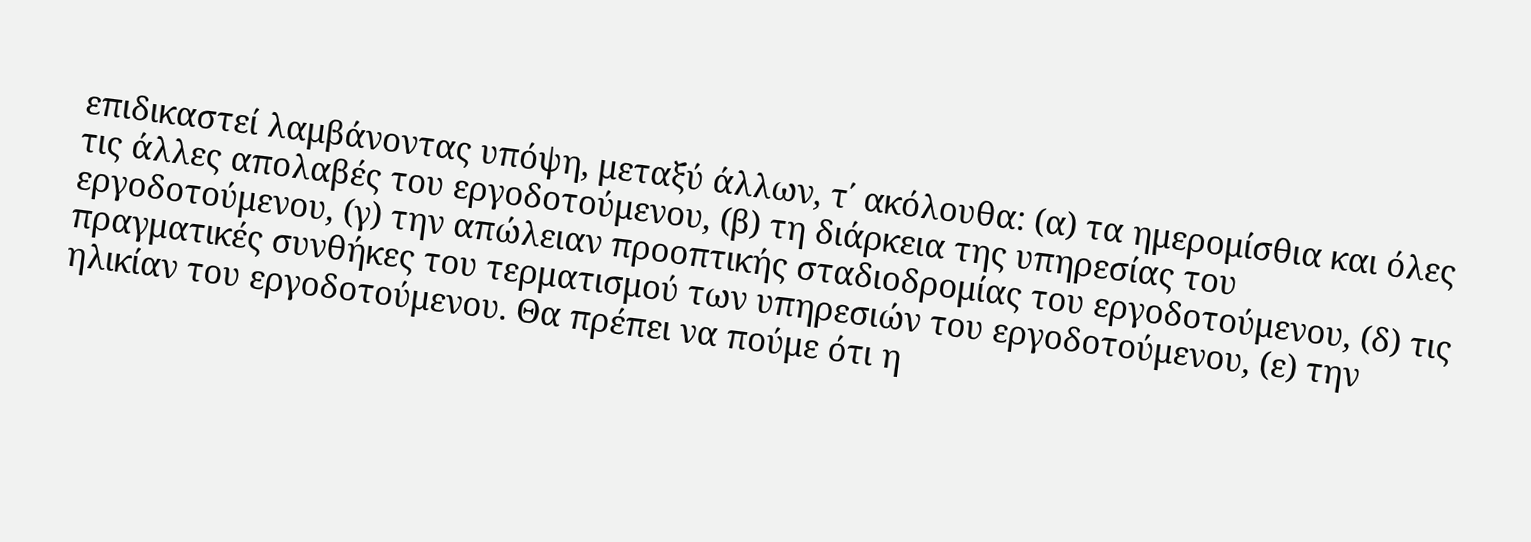επιδικαστεί λαμβάνοντας υπόψη, μεταξύ άλλων, τ΄ ακόλουθα: (α) τα ημερομίσθια και όλες τις άλλες απολαβές του εργοδοτούμενου, (β) τη διάρκεια της υπηρεσίας του εργοδοτούμενου, (γ) την απώλειαν προοπτικής σταδιοδρομίας του εργοδοτούμενου, (δ) τις πραγματικές συνθήκες του τερματισμού των υπηρεσιών του εργοδοτούμενου, (ε) την ηλικίαν του εργοδοτούμενου. Θα πρέπει να πούμε ότι η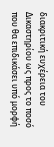διακριτική ευχέρεια του Δικαστηρίου ως προς το ποσό που θα επιδικάσει υπό μορφή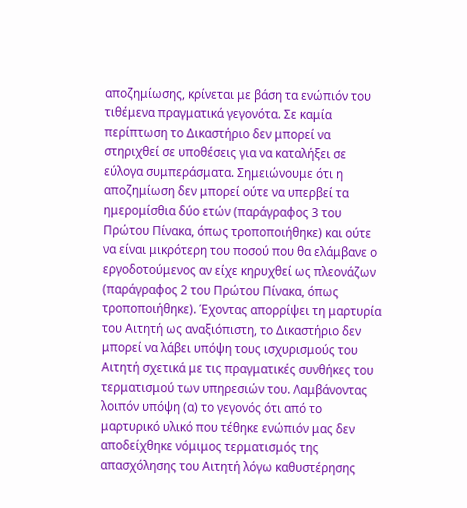αποζημίωσης, κρίνεται με βάση τα ενώπιόν του τιθέμενα πραγματικά γεγονότα. Σε καμία περίπτωση το Δικαστήριο δεν μπορεί να στηριχθεί σε υποθέσεις για να καταλήξει σε εύλογα συμπεράσματα. Σημειώνουμε ότι η αποζημίωση δεν μπορεί ούτε να υπερβεί τα ημερομίσθια δύο ετών (παράγραφος 3 του Πρώτου Πίνακα, όπως τροποποιήθηκε) και ούτε να είναι μικρότερη του ποσού που θα ελάμβανε ο εργοδοτούμενος αν είχε κηρυχθεί ως πλεονάζων (παράγραφος 2 του Πρώτου Πίνακα, όπως τροποποιήθηκε). Έχοντας απορρίψει τη μαρτυρία του Αιτητή ως αναξιόπιστη, το Δικαστήριο δεν μπορεί να λάβει υπόψη τους ισχυρισμούς του Αιτητή σχετικά με τις πραγματικές συνθήκες του τερματισμού των υπηρεσιών του. Λαμβάνοντας λοιπόν υπόψη (α) το γεγονός ότι από το μαρτυρικό υλικό που τέθηκε ενώπιόν μας δεν αποδείχθηκε νόμιμος τερματισμός της απασχόλησης του Αιτητή λόγω καθυστέρησης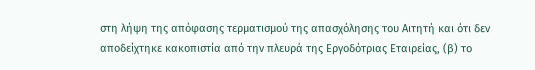στη λήψη της απόφασης τερματισμού της απασχόλησης του Αιτητή και ότι δεν αποδείχτηκε κακοπιστία από την πλευρά της Εργοδότριας Εταιρείας, (β) το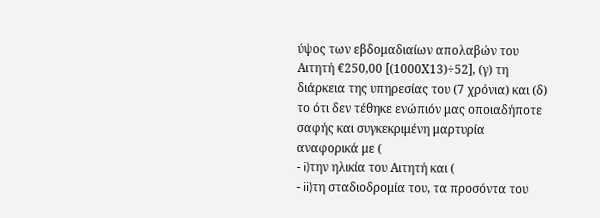ύψος των εβδομαδιαίων απολαβών του Αιτητή €250,00 [(1000Χ13)÷52], (γ) τη διάρκεια της υπηρεσίας του (7 χρόνια) και (δ) το ότι δεν τέθηκε ενώπιόν μας οποιαδήποτε σαφής και συγκεκριμένη μαρτυρία αναφορικά με (
- i)την ηλικία του Αιτητή και (
- ii)τη σταδιοδρομία του, τα προσόντα του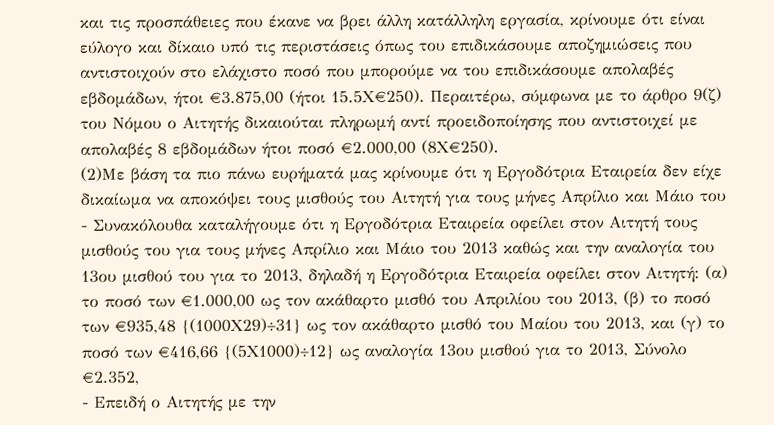και τις προσπάθειες που έκανε να βρει άλλη κατάλληλη εργασία, κρίνουμε ότι είναι εύλογο και δίκαιο υπό τις περιστάσεις όπως του επιδικάσουμε αποζημιώσεις που αντιστοιχούν στο ελάχιστο ποσό που μπορούμε να του επιδικάσουμε απολαβές εβδομάδων, ήτοι €3.875,00 (ήτοι 15.5Χ€250). Περαιτέρω, σύμφωνα με το άρθρο 9(ζ) του Νόμου ο Αιτητής δικαιούται πληρωμή αντί προειδοποίησης που αντιστοιχεί με απολαβές 8 εβδομάδων ήτοι ποσό €2.000,00 (8Χ€250).
(2)Με βάση τα πιο πάνω ευρήματά μας κρίνουμε ότι η Εργοδότρια Εταιρεία δεν είχε δικαίωμα να αποκόψει τους μισθούς του Αιτητή για τους μήνες Απρίλιο και Μάιο του
- Συνακόλουθα καταλήγουμε ότι η Εργοδότρια Εταιρεία οφείλει στον Αιτητή τους μισθούς του για τους μήνες Απρίλιο και Μάιο του 2013 καθώς και την αναλογία του 13ου μισθού του για το 2013, δηλαδή η Εργοδότρια Εταιρεία οφείλει στον Αιτητή: (α) το ποσό των €1.000,00 ως τον ακάθαρτο μισθό του Απριλίου του 2013, (β) το ποσό των €935,48 {(1000Χ29)÷31} ως τον ακάθαρτο μισθό του Μαίου του 2013, και (γ) το ποσό των €416,66 {(5Χ1000)÷12} ως αναλογία 13ου μισθού για το 2013, Σύνολο €2.352,
- Επειδή ο Αιτητής με την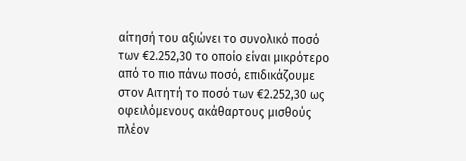αίτησή του αξιώνει το συνολικό ποσό των €2.252,30 το οποίο είναι μικρότερο από το πιο πάνω ποσό, επιδικάζουμε στον Αιτητή το ποσό των €2.252,30 ως οφειλόμενους ακάθαρτους μισθούς πλέον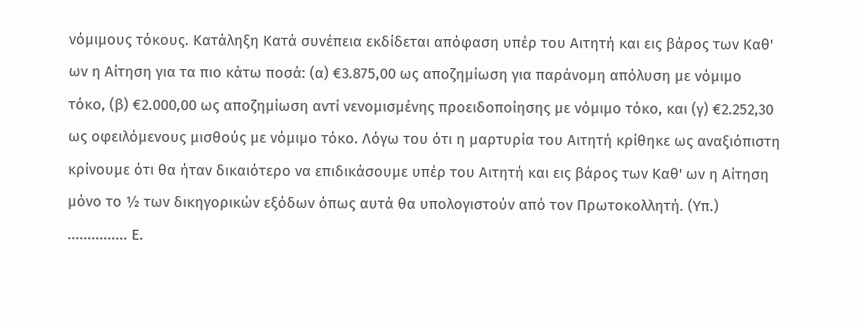νόμιμους τόκους. Κατάληξη Κατά συνέπεια εκδίδεται απόφαση υπέρ του Αιτητή και εις βάρος των Καθ' ων η Αίτηση για τα πιο κάτω ποσά: (α) €3.875,00 ως αποζημίωση για παράνομη απόλυση με νόμιμο τόκο, (β) €2.000,00 ως αποζημίωση αντί νενομισμένης προειδοποίησης με νόμιμο τόκο, και (γ) €2.252,30 ως οφειλόμενους μισθούς με νόμιμο τόκο. Λόγω του ότι η μαρτυρία του Αιτητή κρίθηκε ως αναξιόπιστη κρίνουμε ότι θα ήταν δικαιότερο να επιδικάσουμε υπέρ του Αιτητή και εις βάρος των Καθ' ων η Αίτηση μόνο το ½ των δικηγορικών εξόδων όπως αυτά θα υπολογιστούν από τον Πρωτοκολλητή. (Υπ.) ............... Ε.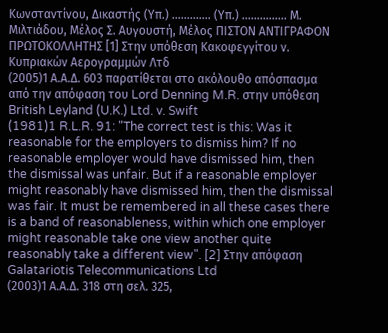Κωνσταντίνου, Δικαστής (Υπ.) ............. (Υπ.) ............... Μ. Μιλτιάδου, Μέλος Σ. Αυγουστή, Μέλος ΠΙΣΤΟΝ ΑΝΤΙΓΡΑΦΟΝ ΠΡΩΤΟΚΟΛΛΗΤΗΣ [1] Στην υπόθεση Κακοφεγγίτου ν. Κυπριακών Αερογραμμών Λτδ
(2005)1 Α.Α.Δ. 603 παρατίθεται στο ακόλουθο απόσπασμα από την απόφαση του Lord Denning M.R. στην υπόθεση British Leyland (U.K.) Ltd. v. Swift
(1981)1 R.L.R. 91: "The correct test is this: Was it reasonable for the employers to dismiss him? If no reasonable employer would have dismissed him, then the dismissal was unfair. But if a reasonable employer might reasonably have dismissed him, then the dismissal was fair. It must be remembered in all these cases there is a band of reasonableness, within which one employer might reasonable take one view another quite reasonably take a different view". [2] Στην απόφαση Galatariotis Telecommunications Ltd
(2003)1 Α.Α.Δ. 318 στη σελ. 325,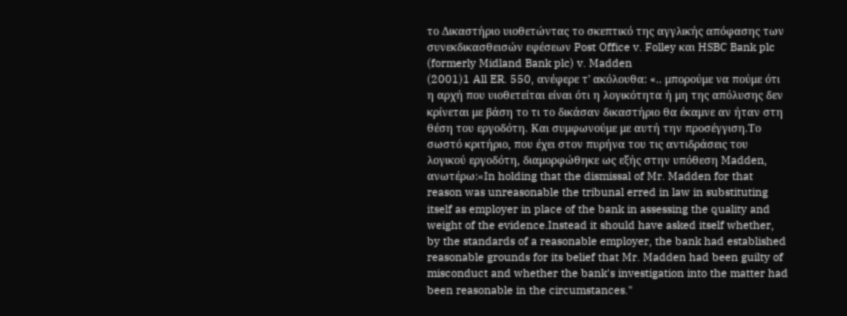το Δικαστήριο υιοθετώντας το σκεπτικό της αγγλικής απόφασης των συνεκδικασθεισών εφέσεων Post Office v. Folley και HSBC Bank plc (formerly Midland Bank plc) v. Madden
(2001)1 All ER. 550, ανέφερε τ' ακόλουθα: «.. μπορούμε να πούμε ότι η αρχή που υιοθετείται είναι ότι η λογικότητα ή μη της απόλυσης δεν κρίνεται με βάση το τι το δικάσαν δικαστήριο θα έκαμνε αν ήταν στη θέση του εργοδότη. Και συμφωνούμε με αυτή την προσέγγιση.Το σωστό κριτήριο, που έχει στον πυρήνα του τις αντιδράσεις του λογικού εργοδότη, διαμορφώθηκε ως εξής στην υπόθεση Madden, ανωτέρω:«In holding that the dismissal of Mr. Madden for that reason was unreasonable the tribunal erred in law in substituting itself as employer in place of the bank in assessing the quality and weight of the evidence.Instead it should have asked itself whether, by the standards of a reasonable employer, the bank had established reasonable grounds for its belief that Mr. Madden had been guilty of misconduct and whether the bank's investigation into the matter had been reasonable in the circumstances."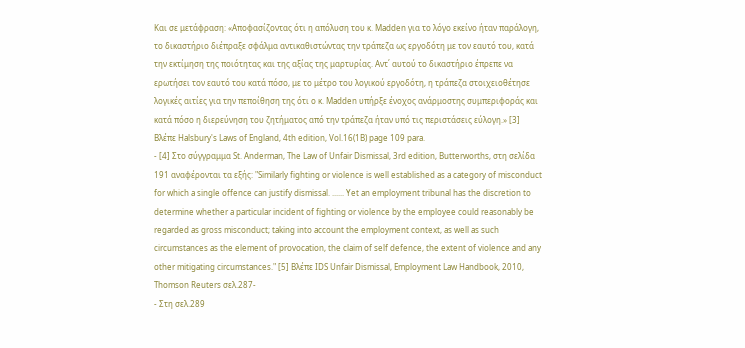Και σε μετάφραση: «Αποφασίζοντας ότι η απόλυση του κ. Madden για το λόγο εκείνο ήταν παράλογη, το δικαστήριο διέπραξε σφάλμα αντικαθιστώντας την τράπεζα ως εργοδότη με τον εαυτό του, κατά την εκτίμηση της ποιότητας και της αξίας της μαρτυρίας. Αντ΄ αυτού το δικαστήριο έπρεπε να ερωτήσει τον εαυτό του κατά πόσο, με το μέτρο του λογικού εργοδότη, η τράπεζα στοιχειοθέτησε λογικές αιτίες για την πεποίθηση της ότι ο κ. Madden υπήρξε ένοχος ανάρμοστης συμπεριφοράς και κατά πόσο η διερεύνηση του ζητήματος από την τράπεζα ήταν υπό τις περιστάσεις εύλογη.» [3] Βλέπε Halsbury's Laws of England, 4th edition, Vol.16(1B) page 109 para.
- [4] Στο σύγγραμμα St. Anderman, The Law of Unfair Dismissal, 3rd edition, Butterworths, στη σελίδα 191 αναφέρονται τα εξής: "Similarly fighting or violence is well established as a category of misconduct for which a single offence can justify dismissal. ...... Yet an employment tribunal has the discretion to determine whether a particular incident of fighting or violence by the employee could reasonably be regarded as gross misconduct; taking into account the employment context, as well as such circumstances as the element of provocation, the claim of self defence, the extent of violence and any other mitigating circumstances." [5] Βλέπε IDS Unfair Dismissal, Employment Law Handbook, 2010, Thomson Reuters σελ.287-
- Στη σελ.289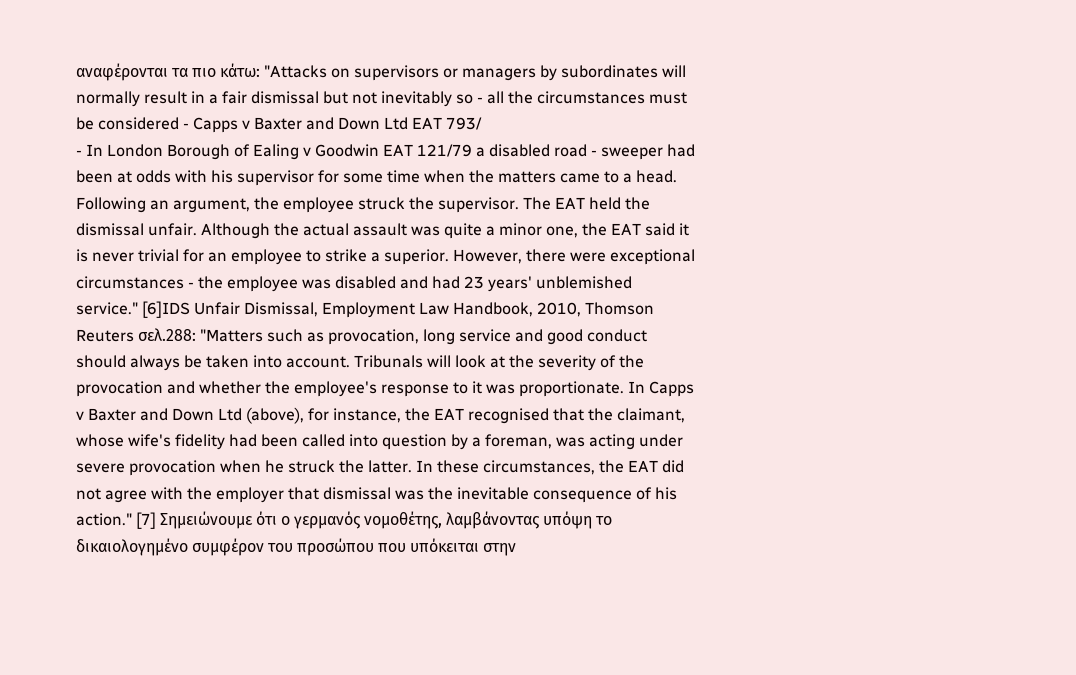αναφέρονται τα πιο κάτω: "Attacks on supervisors or managers by subordinates will normally result in a fair dismissal but not inevitably so - all the circumstances must be considered - Capps v Baxter and Down Ltd EAT 793/
- In London Borough of Ealing v Goodwin EAT 121/79 a disabled road - sweeper had been at odds with his supervisor for some time when the matters came to a head. Following an argument, the employee struck the supervisor. The EAT held the dismissal unfair. Although the actual assault was quite a minor one, the EAT said it is never trivial for an employee to strike a superior. However, there were exceptional circumstances - the employee was disabled and had 23 years' unblemished service." [6]IDS Unfair Dismissal, Employment Law Handbook, 2010, Thomson Reuters σελ.288: "Matters such as provocation, long service and good conduct should always be taken into account. Tribunals will look at the severity of the provocation and whether the employee's response to it was proportionate. In Capps v Baxter and Down Ltd (above), for instance, the EAT recognised that the claimant, whose wife's fidelity had been called into question by a foreman, was acting under severe provocation when he struck the latter. In these circumstances, the EAT did not agree with the employer that dismissal was the inevitable consequence of his action." [7] Σημειώνουμε ότι ο γερμανός νομοθέτης, λαμβάνοντας υπόψη το δικαιολογημένο συμφέρον του προσώπου που υπόκειται στην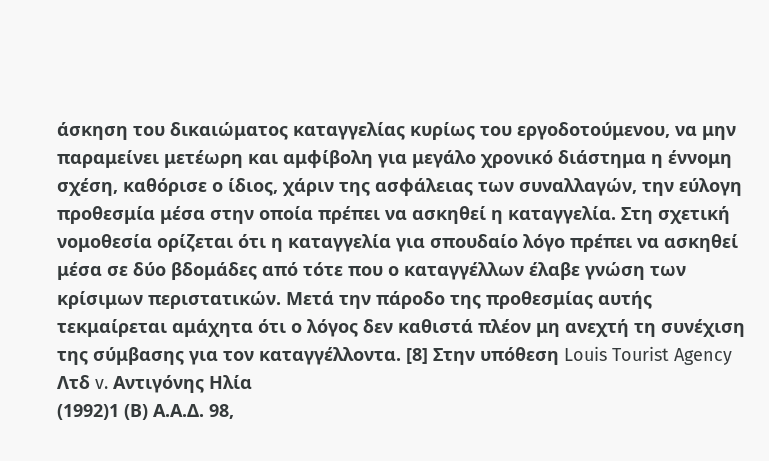άσκηση του δικαιώματος καταγγελίας κυρίως του εργοδοτούμενου, να μην παραμείνει μετέωρη και αμφίβολη για μεγάλο χρονικό διάστημα η έννομη σχέση, καθόρισε ο ίδιος, χάριν της ασφάλειας των συναλλαγών, την εύλογη προθεσμία μέσα στην οποία πρέπει να ασκηθεί η καταγγελία. Στη σχετική νομοθεσία ορίζεται ότι η καταγγελία για σπουδαίο λόγο πρέπει να ασκηθεί μέσα σε δύο βδομάδες από τότε που ο καταγγέλλων έλαβε γνώση των κρίσιμων περιστατικών. Μετά την πάροδο της προθεσμίας αυτής τεκμαίρεται αμάχητα ότι ο λόγος δεν καθιστά πλέον μη ανεχτή τη συνέχιση της σύμβασης για τον καταγγέλλοντα. [8] Στην υπόθεση Louis Tourist Agency Λτδ v. Αντιγόνης Ηλία
(1992)1 (Β) Α.Α.Δ. 98,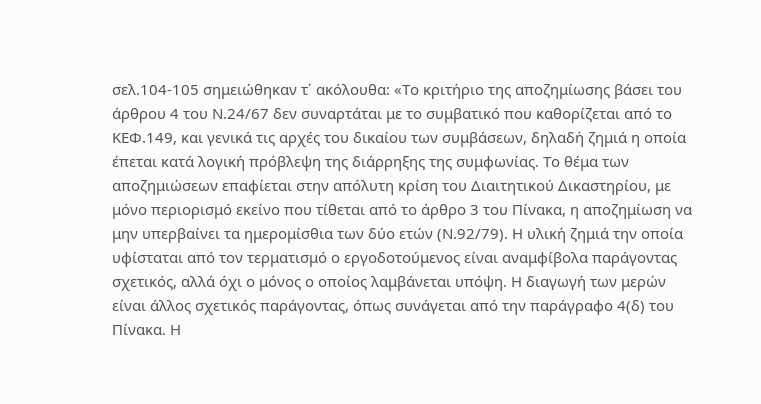σελ.104-105 σημειώθηκαν τ΄ ακόλουθα: «Το κριτήριο της αποζημίωσης βάσει του άρθρου 4 του Ν.24/67 δεν συναρτάται με το συμβατικό που καθορίζεται από το ΚΕΦ.149, και γενικά τις αρχές του δικαίου των συμβάσεων, δηλαδή ζημιά η οποία έπεται κατά λογική πρόβλεψη της διάρρηξης της συμφωνίας. Το θέμα των αποζημιώσεων επαφίεται στην απόλυτη κρίση του Διαιτητικού Δικαστηρίου, με μόνο περιορισμό εκείνο που τίθεται από το άρθρο 3 του Πίνακα, η αποζημίωση να μην υπερβαίνει τα ημερομίσθια των δύο ετών (Ν.92/79). Η υλική ζημιά την οποία υφίσταται από τον τερματισμό ο εργοδοτούμενος είναι αναμφίβολα παράγοντας σχετικός, αλλά όχι ο μόνος ο οποίος λαμβάνεται υπόψη. Η διαγωγή των μερών είναι άλλος σχετικός παράγοντας, όπως συνάγεται από την παράγραφο 4(δ) του Πίνακα. Η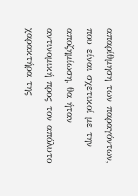απαρίθμηση των παραγόντων, που είναι σχετικοί με την αποζημίωση, θα ήταν αντινομική προς τον απόλυτο χαρακτήρα της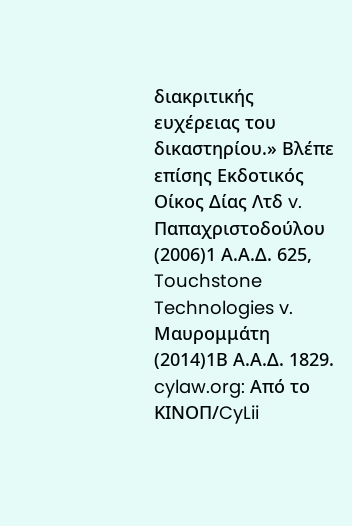διακριτικής ευχέρειας του δικαστηρίου.» Βλέπε επίσης Εκδοτικός Οίκος Δίας Λτδ v. Παπαχριστοδούλου
(2006)1 Α.Α.Δ. 625, Touchstone Technologies v. Mαυρομμάτη
(2014)1Β Α.Α.Δ. 1829. cylaw.org: Από το ΚΙΝOΠ/CyLii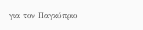για τον Παγκύπριο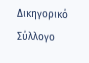Δικηγορικό Σύλλογο